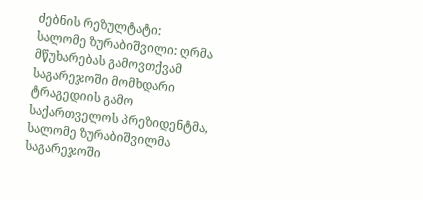ძებნის რეზულტატი:
სალომე ზურაბიშვილი: ღრმა მწუხარებას გამოვთქვამ საგარეჯოში მომხდარი ტრაგედიის გამო
საქართველოს პრეზიდენტმა, სალომე ზურაბიშვილმა საგარეჯოში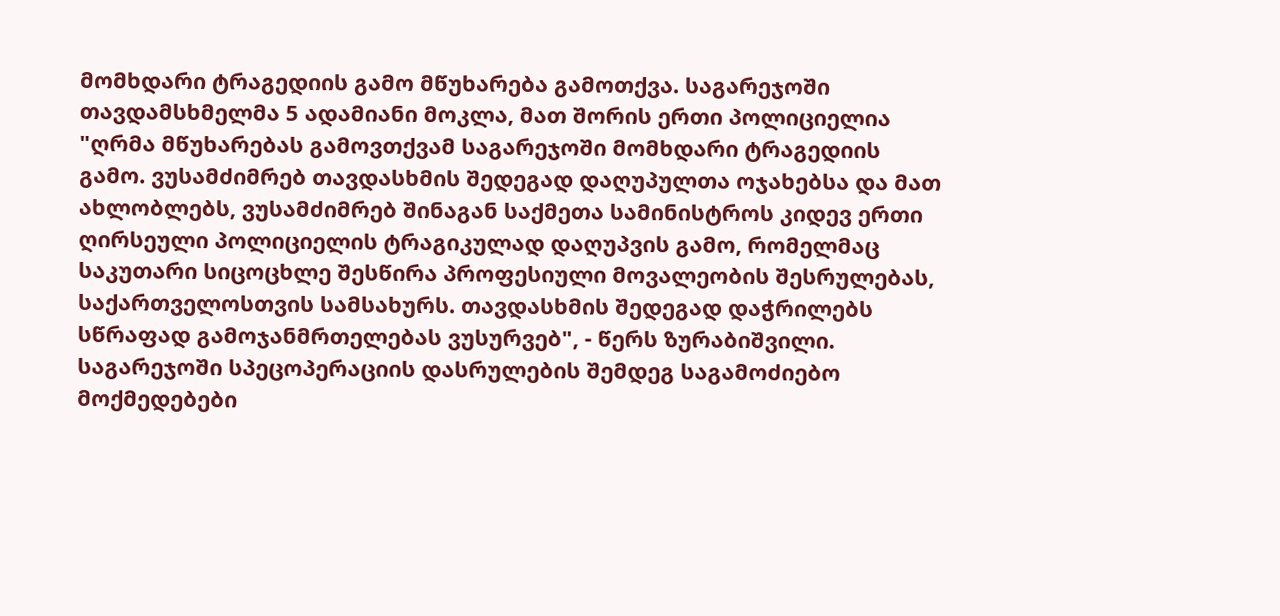მომხდარი ტრაგედიის გამო მწუხარება გამოთქვა. საგარეჯოში თავდამსხმელმა 5 ადამიანი მოკლა, მათ შორის ერთი პოლიციელია "ღრმა მწუხარებას გამოვთქვამ საგარეჯოში მომხდარი ტრაგედიის გამო. ვუსამძიმრებ თავდასხმის შედეგად დაღუპულთა ოჯახებსა და მათ ახლობლებს, ვუსამძიმრებ შინაგან საქმეთა სამინისტროს კიდევ ერთი ღირსეული პოლიციელის ტრაგიკულად დაღუპვის გამო, რომელმაც საკუთარი სიცოცხლე შესწირა პროფესიული მოვალეობის შესრულებას, საქართველოსთვის სამსახურს. თავდასხმის შედეგად დაჭრილებს სწრაფად გამოჯანმრთელებას ვუსურვებ", - წერს ზურაბიშვილი. საგარეჯოში სპეცოპერაციის დასრულების შემდეგ საგამოძიებო მოქმედებები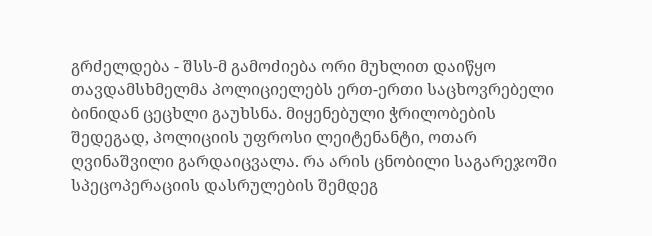გრძელდება - შსს-მ გამოძიება ორი მუხლით დაიწყო თავდამსხმელმა პოლიციელებს ერთ-ერთი საცხოვრებელი ბინიდან ცეცხლი გაუხსნა. მიყენებული ჭრილობების შედეგად, პოლიციის უფროსი ლეიტენანტი, ოთარ ღვინაშვილი გარდაიცვალა. რა არის ცნობილი საგარეჯოში სპეცოპერაციის დასრულების შემდეგ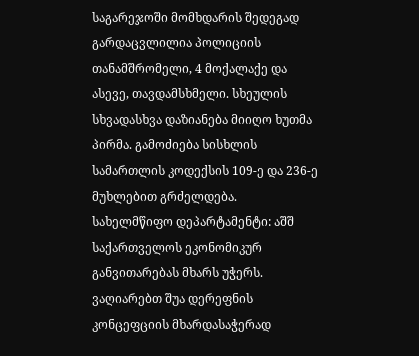საგარეჯოში მომხდარის შედეგად გარდაცვლილია პოლიციის თანამშრომელი, 4 მოქალაქე და ასევე, თავდამსხმელი. სხეულის სხვადასხვა დაზიანება მიიღო ხუთმა პირმა. გამოძიება სისხლის სამართლის კოდექსის 109-ე და 236-ე მუხლებით გრძელდება.
სახელმწიფო დეპარტამენტი: აშშ საქართველოს ეკონომიკურ განვითარებას მხარს უჭერს. ვაღიარებთ შუა დერეფნის კონცეფციის მხარდასაჭერად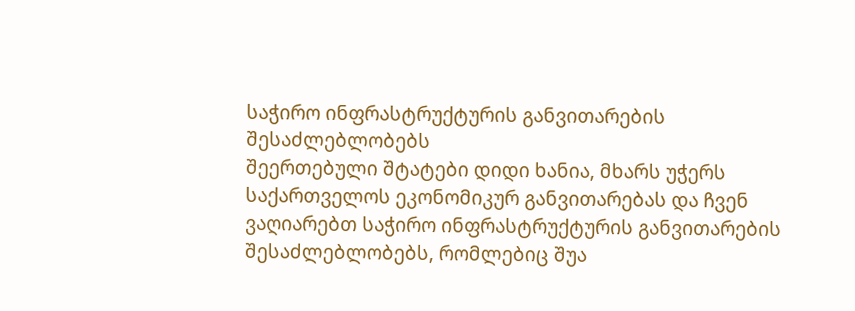საჭირო ინფრასტრუქტურის განვითარების შესაძლებლობებს
შეერთებული შტატები დიდი ხანია, მხარს უჭერს საქართველოს ეკონომიკურ განვითარებას და ჩვენ ვაღიარებთ საჭირო ინფრასტრუქტურის განვითარების შესაძლებლობებს, რომლებიც შუა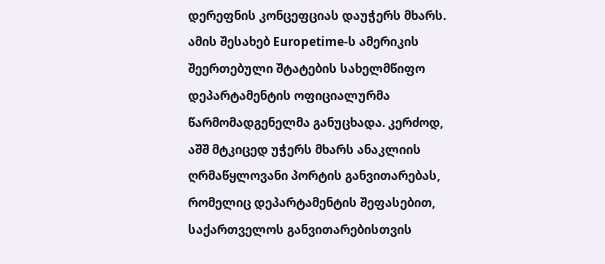დერეფნის კონცეფციას დაუჭერს მხარს. ამის შესახებ Europetime-ს ამერიკის შეერთებული შტატების სახელმწიფო დეპარტამენტის ოფიციალურმა წარმომადგენელმა განუცხადა. კერძოდ, აშშ მტკიცედ უჭერს მხარს ანაკლიის ღრმაწყლოვანი პორტის განვითარებას, რომელიც დეპარტამენტის შეფასებით, საქართველოს განვითარებისთვის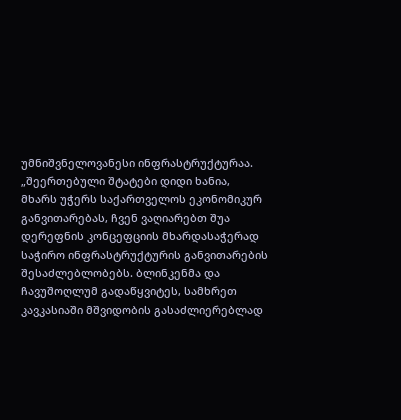უმნიშვნელოვანესი ინფრასტრუქტურაა. „შეერთებული შტატები დიდი ხანია, მხარს უჭერს საქართველოს ეკონომიკურ განვითარებას, ჩვენ ვაღიარებთ შუა დერეფნის კონცეფციის მხარდასაჭერად საჭირო ინფრასტრუქტურის განვითარების შესაძლებლობებს. ბლინკენმა და ჩავუშოღლუმ გადაწყვიტეს, სამხრეთ კავკასიაში მშვიდობის გასაძლიერებლად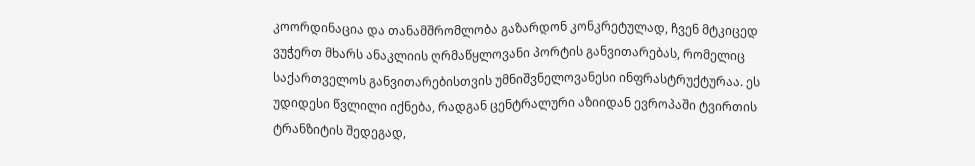კოორდინაცია და თანამშრომლობა გაზარდონ კონკრეტულად, ჩვენ მტკიცედ ვუჭერთ მხარს ანაკლიის ღრმაწყლოვანი პორტის განვითარებას, რომელიც საქართველოს განვითარებისთვის უმნიშვნელოვანესი ინფრასტრუქტურაა. ეს უდიდესი წვლილი იქნება, რადგან ცენტრალური აზიიდან ევროპაში ტვირთის ტრანზიტის შედეგად,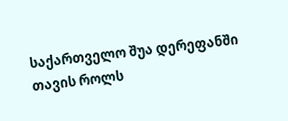საქართველო შუა დერეფანში თავის როლს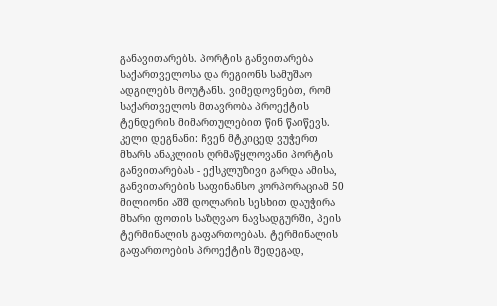განავითარებს. პორტის განვითარება საქართველოსა და რეგიონს სამუშაო ადგილებს მოუტანს. ვიმედოვნებთ, რომ საქართველოს მთავრობა პროექტის ტენდერის მიმართულებით წინ წაიწევს. კელი დეგნანი: ჩვენ მტკიცედ ვუჭერთ მხარს ანაკლიის ღრმაწყლოვანი პორტის განვითარებას - ექსკლუზივი გარდა ამისა, განვითარების საფინანსო კორპორაციამ 50 მილიონი აშშ დოლარის სესხით დაუჭირა მხარი ფოთის საზღვაო ნავსადგურში, პეის ტერმინალის გაფართოებას. ტერმინალის გაფართოების პროექტის შედეგად,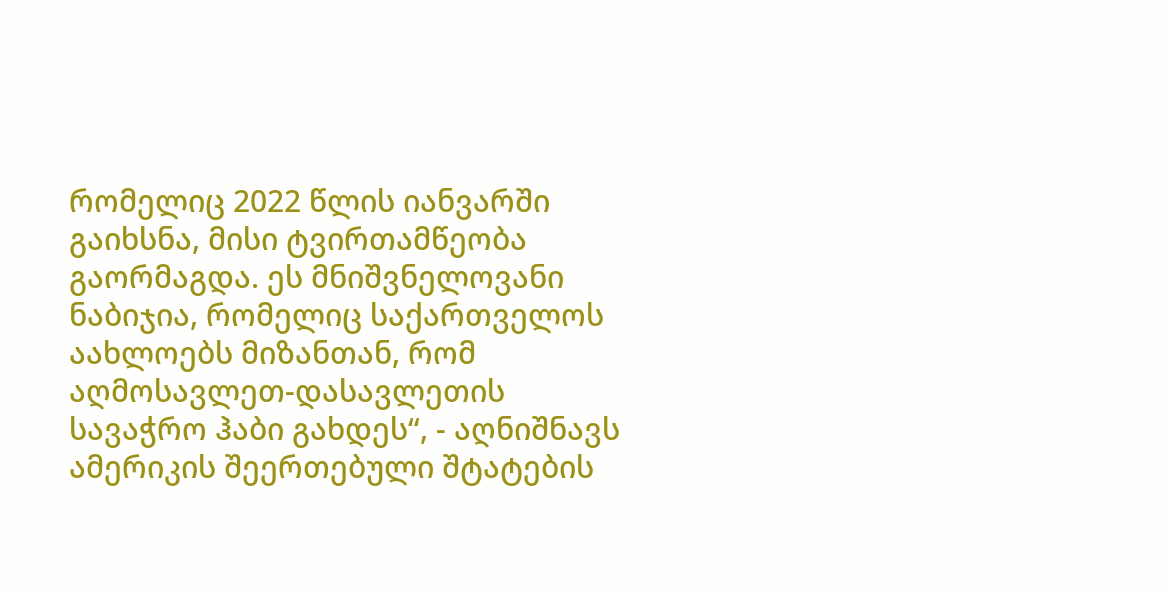რომელიც 2022 წლის იანვარში გაიხსნა, მისი ტვირთამწეობა გაორმაგდა. ეს მნიშვნელოვანი ნაბიჯია, რომელიც საქართველოს აახლოებს მიზანთან, რომ აღმოსავლეთ-დასავლეთის სავაჭრო ჰაბი გახდეს“, - აღნიშნავს ამერიკის შეერთებული შტატების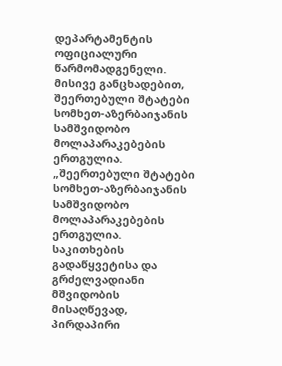დეპარტამენტის ოფიციალური წარმომადგენელი. მისივე განცხადებით, შეერთებული შტატები სომხეთ-აზერბაიჯანის სამშვიდობო მოლაპარაკებების ერთგულია. „შეერთებული შტატები სომხეთ-აზერბაიჯანის სამშვიდობო მოლაპარაკებების ერთგულია. საკითხების გადაწყვეტისა და გრძელვადიანი მშვიდობის მისაღწევად, პირდაპირი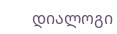დიალოგი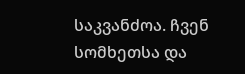საკვანძოა. ჩვენ სომხეთსა და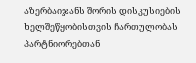აზერბაიჯანს შორის დისკუსიების ხელშეწყობისთვის ჩართულობას პარტნიორებთან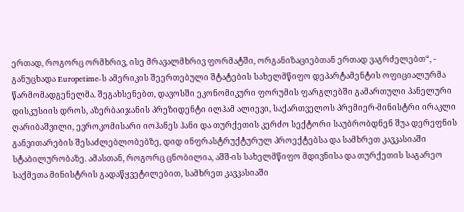ერთად, როგორც ორმხრივ, ისე მრავალმხრივ ფორმატში, ორგანიზაციებთან ერთად ვაგრძელებთ“, - განუცხადა Europetime-ს ამერიკის შეერთებული შტატების სახელმწიფო დეპარტამენტის ოფიციალურმა წარმომადგენელმა. შეგახსენებთ, დავოსში ეკონომიკური ფორუმის ფარგლებში გამართული პანელური დისკუსიის დროს, აზერბაიჯანის პრეზიდენტი ილჰამ ალიევი, საქართველოს პრემიერ-მინისტრი ირაკლი ღარიბაშვილი, ევროკომისარი იოჰანეს ჰანი და თურქეთის კერძო სექტორი საუბრობდნენ შუა დერეფნის განვითარების შესაძლებლობებზე, დიდ ინფრასტრუქტურულ პროექტებსა და სამხრეთ კავკასიაში სტაბილურობაზე. ამასთან, როგორც ცნობილია, აშშ-ის სახელმწიფო მდივნისა და თურქეთის საგარეო საქმეთა მინისტრის გადაწყვეტილებით, სამხრეთ კავკასიაში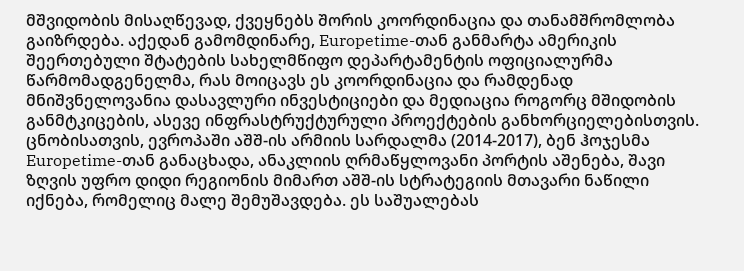მშვიდობის მისაღწევად, ქვეყნებს შორის კოორდინაცია და თანამშრომლობა გაიზრდება. აქედან გამომდინარე, Europetime-თან განმარტა ამერიკის შეერთებული შტატების სახელმწიფო დეპარტამენტის ოფიციალურმა წარმომადგენელმა, რას მოიცავს ეს კოორდინაცია და რამდენად მნიშვნელოვანია დასავლური ინვესტიციები და მედიაცია როგორც მშიდობის განმტკიცების, ასევე ინფრასტრუქტურული პროექტების განხორციელებისთვის. ცნობისათვის, ევროპაში აშშ-ის არმიის სარდალმა (2014-2017), ბენ ჰოჯესმა Europetime-თან განაცხადა, ანაკლიის ღრმაწყლოვანი პორტის აშენება, შავი ზღვის უფრო დიდი რეგიონის მიმართ აშშ-ის სტრატეგიის მთავარი ნაწილი იქნება, რომელიც მალე შემუშავდება. ეს საშუალებას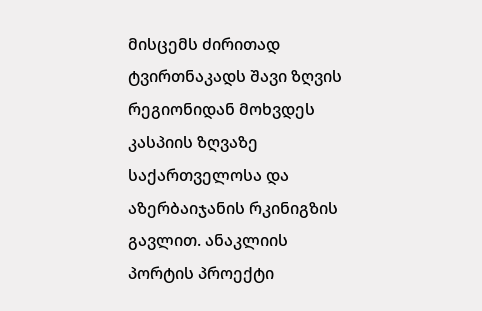მისცემს ძირითად ტვირთნაკადს შავი ზღვის რეგიონიდან მოხვდეს კასპიის ზღვაზე საქართველოსა და აზერბაიჯანის რკინიგზის გავლით. ანაკლიის პორტის პროექტი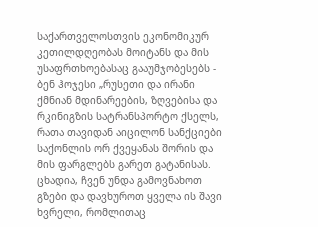საქართველოსთვის ეკონომიკურ კეთილდღეობას მოიტანს და მის უსაფრთხოებასაც გააუმჯობესებს - ბენ ჰოჯესი „რუსეთი და ირანი ქმნიან მდინარეების, ზღვებისა და რკინიგზის სატრანსპორტო ქსელს, რათა თავიდან აიცილონ სანქციები საქონლის ორ ქვეყანას შორის და მის ფარგლებს გარეთ გატანისას. ცხადია, ჩვენ უნდა გამოვნახოთ გზები და დავხუროთ ყველა ის შავი ხვრელი, რომლითაც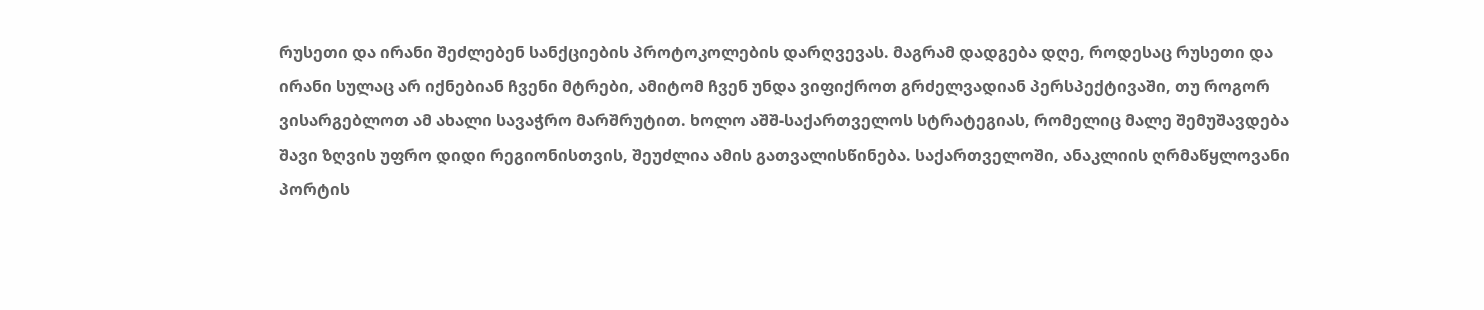რუსეთი და ირანი შეძლებენ სანქციების პროტოკოლების დარღვევას. მაგრამ დადგება დღე, როდესაც რუსეთი და ირანი სულაც არ იქნებიან ჩვენი მტრები, ამიტომ ჩვენ უნდა ვიფიქროთ გრძელვადიან პერსპექტივაში, თუ როგორ ვისარგებლოთ ამ ახალი სავაჭრო მარშრუტით. ხოლო აშშ-საქართველოს სტრატეგიას, რომელიც მალე შემუშავდება შავი ზღვის უფრო დიდი რეგიონისთვის, შეუძლია ამის გათვალისწინება. საქართველოში, ანაკლიის ღრმაწყლოვანი პორტის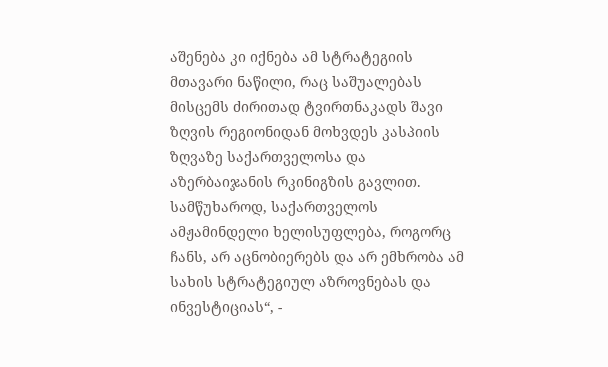აშენება კი იქნება ამ სტრატეგიის მთავარი ნაწილი, რაც საშუალებას მისცემს ძირითად ტვირთნაკადს შავი ზღვის რეგიონიდან მოხვდეს კასპიის ზღვაზე საქართველოსა და აზერბაიჯანის რკინიგზის გავლით. სამწუხაროდ, საქართველოს ამჟამინდელი ხელისუფლება, როგორც ჩანს, არ აცნობიერებს და არ ემხრობა ამ სახის სტრატეგიულ აზროვნებას და ინვესტიციას“, -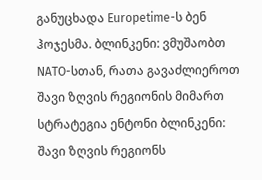განუცხადა Europetime-ს ბენ ჰოჯესმა. ბლინკენი: ვმუშაობთ NATO-სთან, რათა გავაძლიეროთ შავი ზღვის რეგიონის მიმართ სტრატეგია ენტონი ბლინკენი: შავი ზღვის რეგიონს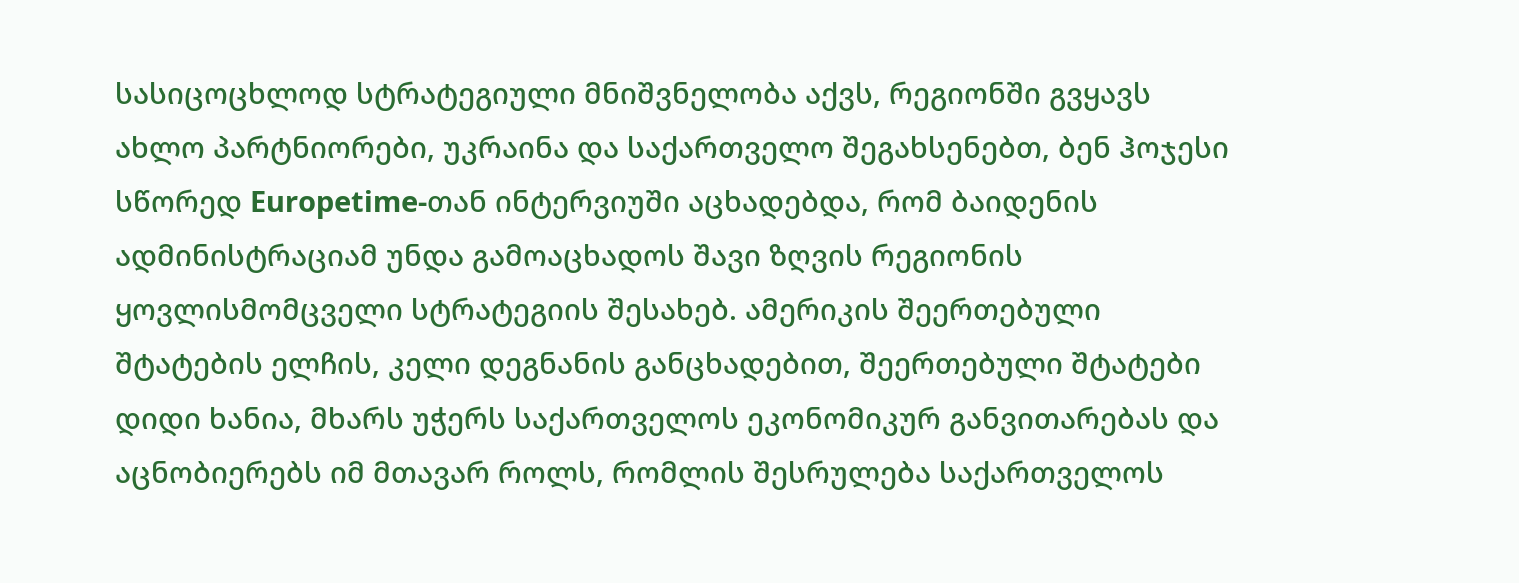სასიცოცხლოდ სტრატეგიული მნიშვნელობა აქვს, რეგიონში გვყავს ახლო პარტნიორები, უკრაინა და საქართველო შეგახსენებთ, ბენ ჰოჯესი სწორედ Europetime-თან ინტერვიუში აცხადებდა, რომ ბაიდენის ადმინისტრაციამ უნდა გამოაცხადოს შავი ზღვის რეგიონის ყოვლისმომცველი სტრატეგიის შესახებ. ამერიკის შეერთებული შტატების ელჩის, კელი დეგნანის განცხადებით, შეერთებული შტატები დიდი ხანია, მხარს უჭერს საქართველოს ეკონომიკურ განვითარებას და აცნობიერებს იმ მთავარ როლს, რომლის შესრულება საქართველოს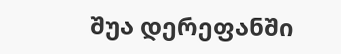შუა დერეფანში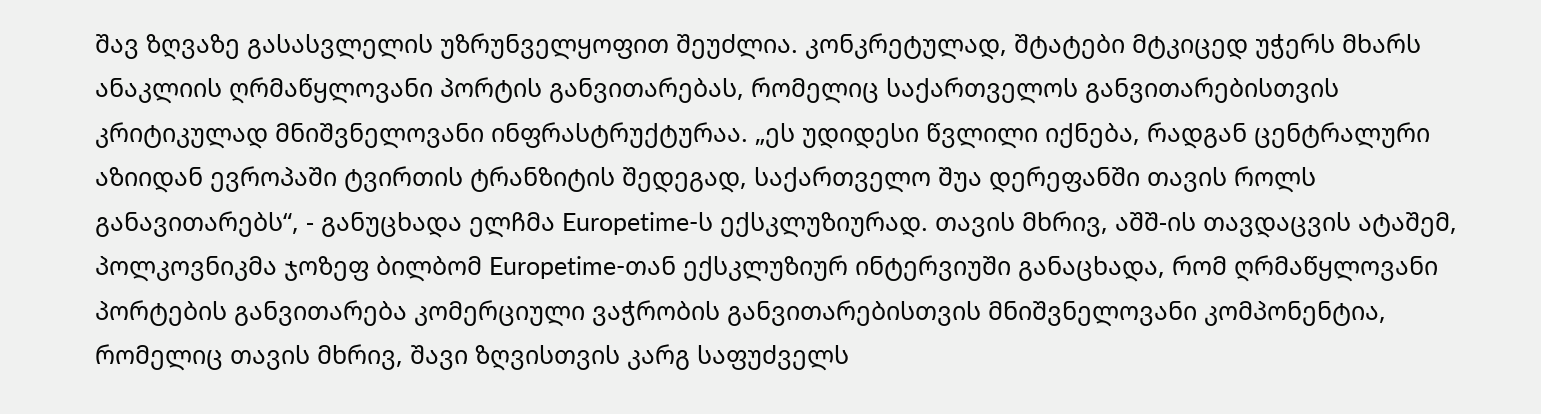შავ ზღვაზე გასასვლელის უზრუნველყოფით შეუძლია. კონკრეტულად, შტატები მტკიცედ უჭერს მხარს ანაკლიის ღრმაწყლოვანი პორტის განვითარებას, რომელიც საქართველოს განვითარებისთვის კრიტიკულად მნიშვნელოვანი ინფრასტრუქტურაა. „ეს უდიდესი წვლილი იქნება, რადგან ცენტრალური აზიიდან ევროპაში ტვირთის ტრანზიტის შედეგად, საქართველო შუა დერეფანში თავის როლს განავითარებს“, - განუცხადა ელჩმა Europetime-ს ექსკლუზიურად. თავის მხრივ, აშშ-ის თავდაცვის ატაშემ, პოლკოვნიკმა ჯოზეფ ბილბომ Europetime-თან ექსკლუზიურ ინტერვიუში განაცხადა, რომ ღრმაწყლოვანი პორტების განვითარება კომერციული ვაჭრობის განვითარებისთვის მნიშვნელოვანი კომპონენტია, რომელიც თავის მხრივ, შავი ზღვისთვის კარგ საფუძველს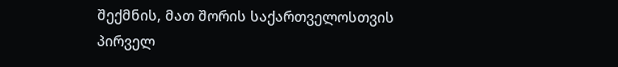შექმნის, მათ შორის საქართველოსთვის პირველ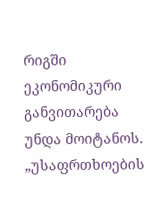რიგში ეკონომიკური განვითარება უნდა მოიტანოს. „უსაფრთხოების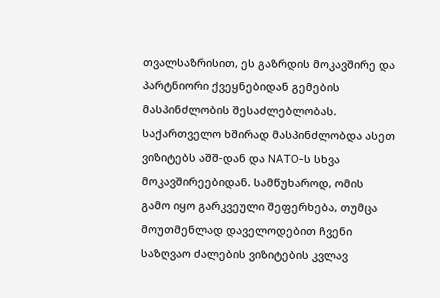თვალსაზრისით, ეს გაზრდის მოკავშირე და პარტნიორი ქვეყნებიდან გემების მასპინძლობის შესაძლებლობას. საქართველო ხშირად მასპინძლობდა ასეთ ვიზიტებს აშშ-დან და NATO-ს სხვა მოკავშირეებიდან. სამწუხაროდ, ომის გამო იყო გარკვეული შეფერხება, თუმცა მოუთმენლად დაველოდებით ჩვენი საზღვაო ძალების ვიზიტების კვლავ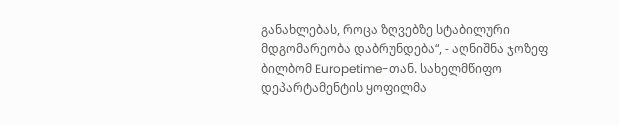განახლებას, როცა ზღვებზე სტაბილური მდგომარეობა დაბრუნდება“, - აღნიშნა ჯოზეფ ბილბომ Europetime-თან. სახელმწიფო დეპარტამენტის ყოფილმა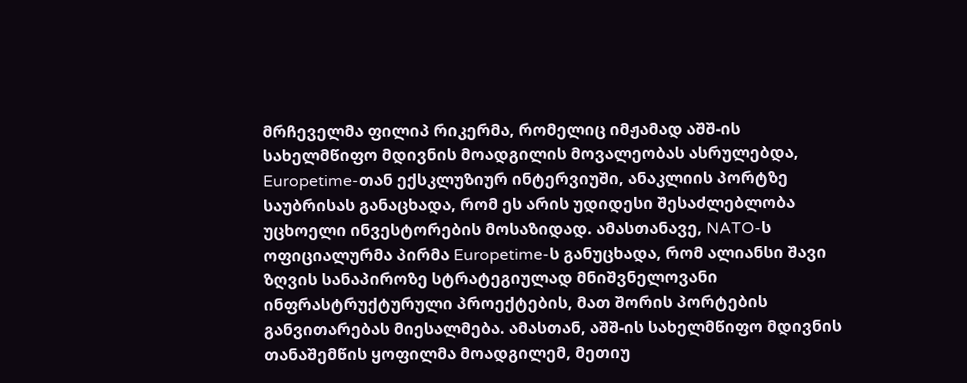მრჩეველმა ფილიპ რიკერმა, რომელიც იმჟამად აშშ-ის სახელმწიფო მდივნის მოადგილის მოვალეობას ასრულებდა, Europetime-თან ექსკლუზიურ ინტერვიუში, ანაკლიის პორტზე საუბრისას განაცხადა, რომ ეს არის უდიდესი შესაძლებლობა უცხოელი ინვესტორების მოსაზიდად. ამასთანავე, NATO-ს ოფიციალურმა პირმა Europetime-ს განუცხადა, რომ ალიანსი შავი ზღვის სანაპიროზე სტრატეგიულად მნიშვნელოვანი ინფრასტრუქტურული პროექტების, მათ შორის პორტების განვითარებას მიესალმება. ამასთან, აშშ-ის სახელმწიფო მდივნის თანაშემწის ყოფილმა მოადგილემ, მეთიუ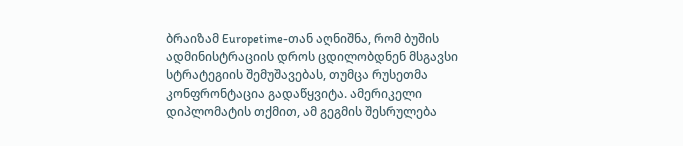ბრაიზამ Europetime-თან აღნიშნა, რომ ბუშის ადმინისტრაციის დროს ცდილობდნენ მსგავსი სტრატეგიის შემუშავებას, თუმცა რუსეთმა კონფრონტაცია გადაწყვიტა. ამერიკელი დიპლომატის თქმით, ამ გეგმის შესრულება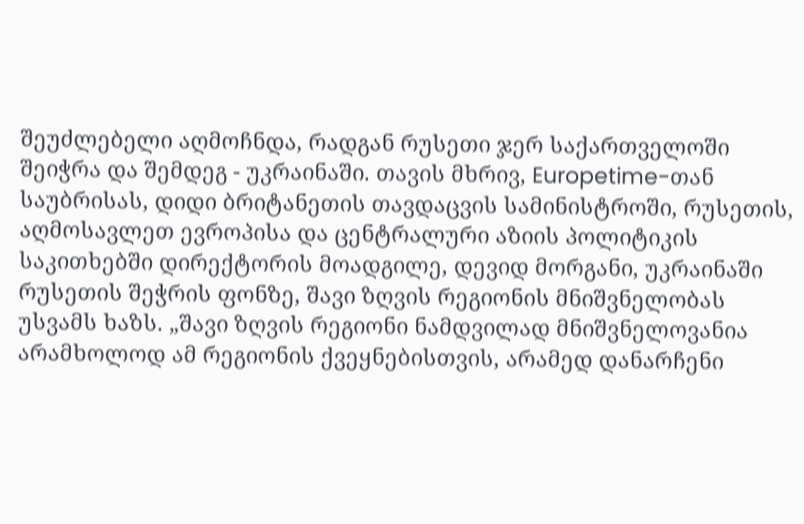შეუძლებელი აღმოჩნდა, რადგან რუსეთი ჯერ საქართველოში შეიჭრა და შემდეგ - უკრაინაში. თავის მხრივ, Europetime-თან საუბრისას, დიდი ბრიტანეთის თავდაცვის სამინისტროში, რუსეთის, აღმოსავლეთ ევროპისა და ცენტრალური აზიის პოლიტიკის საკითხებში დირექტორის მოადგილე, დევიდ მორგანი, უკრაინაში რუსეთის შეჭრის ფონზე, შავი ზღვის რეგიონის მნიშვნელობას უსვამს ხაზს. „შავი ზღვის რეგიონი ნამდვილად მნიშვნელოვანია არამხოლოდ ამ რეგიონის ქვეყნებისთვის, არამედ დანარჩენი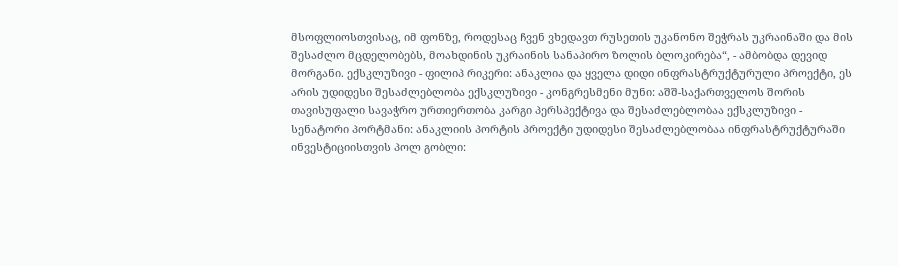მსოფლიოსთვისაც, იმ ფონზე, როდესაც ჩვენ ვხედავთ რუსეთის უკანონო შეჭრას უკრაინაში და მის შესაძლო მცდელობებს, მოახდინის უკრაინის სანაპირო ზოლის ბლოკირება“, - ამბობდა დევიდ მორგანი. ექსკლუზივი - ფილიპ რიკერი: ანაკლია და ყველა დიდი ინფრასტრუქტურული პროექტი, ეს არის უდიდესი შესაძლებლობა ექსკლუზივი - კონგრესმენი მუნი: აშშ-საქართველოს შორის თავისუფალი სავაჭრო ურთიერთობა კარგი პერსპექტივა და შესაძლებლობაა ექსკლუზივი - სენატორი პორტმანი: ანაკლიის პორტის პროექტი უდიდესი შესაძლებლობაა ინფრასტრუქტურაში ინვესტიციისთვის პოლ გობლი: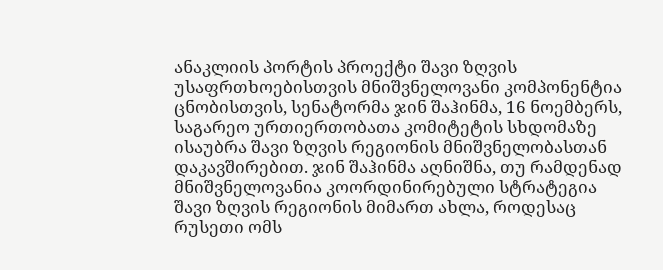ანაკლიის პორტის პროექტი შავი ზღვის უსაფრთხოებისთვის მნიშვნელოვანი კომპონენტია ცნობისთვის, სენატორმა ჯინ შაჰინმა, 16 ნოემბერს, საგარეო ურთიერთობათა კომიტეტის სხდომაზე ისაუბრა შავი ზღვის რეგიონის მნიშვნელობასთან დაკავშირებით. ჯინ შაჰინმა აღნიშნა, თუ რამდენად მნიშვნელოვანია კოორდინირებული სტრატეგია შავი ზღვის რეგიონის მიმართ ახლა, როდესაც რუსეთი ომს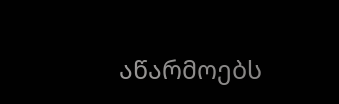აწარმოებს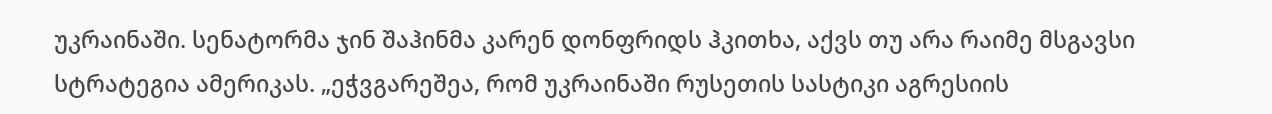უკრაინაში. სენატორმა ჯინ შაჰინმა კარენ დონფრიდს ჰკითხა, აქვს თუ არა რაიმე მსგავსი სტრატეგია ამერიკას. „ეჭვგარეშეა, რომ უკრაინაში რუსეთის სასტიკი აგრესიის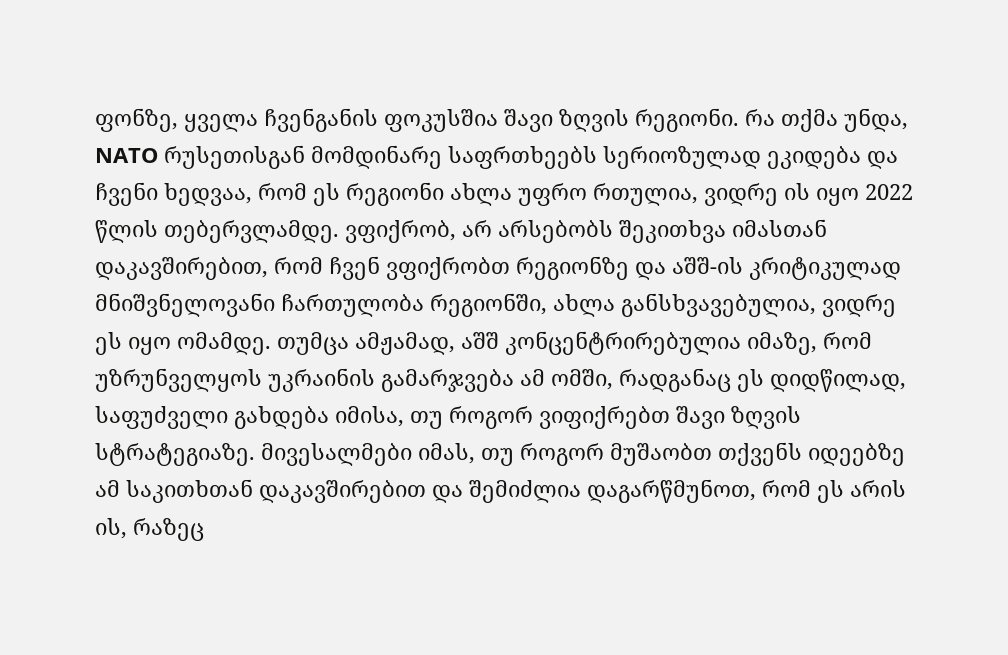ფონზე, ყველა ჩვენგანის ფოკუსშია შავი ზღვის რეგიონი. რა თქმა უნდა, NATO რუსეთისგან მომდინარე საფრთხეებს სერიოზულად ეკიდება და ჩვენი ხედვაა, რომ ეს რეგიონი ახლა უფრო რთულია, ვიდრე ის იყო 2022 წლის თებერვლამდე. ვფიქრობ, არ არსებობს შეკითხვა იმასთან დაკავშირებით, რომ ჩვენ ვფიქრობთ რეგიონზე და აშშ-ის კრიტიკულად მნიშვნელოვანი ჩართულობა რეგიონში, ახლა განსხვავებულია, ვიდრე ეს იყო ომამდე. თუმცა ამჟამად, აშშ კონცენტრირებულია იმაზე, რომ უზრუნველყოს უკრაინის გამარჯვება ამ ომში, რადგანაც ეს დიდწილად, საფუძველი გახდება იმისა, თუ როგორ ვიფიქრებთ შავი ზღვის სტრატეგიაზე. მივესალმები იმას, თუ როგორ მუშაობთ თქვენს იდეებზე ამ საკითხთან დაკავშირებით და შემიძლია დაგარწმუნოთ, რომ ეს არის ის, რაზეც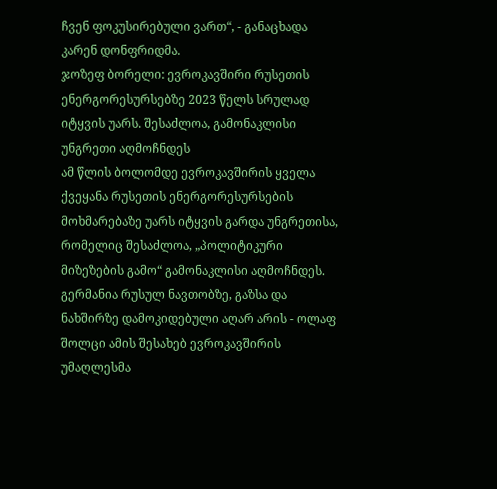ჩვენ ფოკუსირებული ვართ“, - განაცხადა კარენ დონფრიდმა.
ჯოზეფ ბორელი: ევროკავშირი რუსეთის ენერგორესურსებზე 2023 წელს სრულად იტყვის უარს. შესაძლოა, გამონაკლისი უნგრეთი აღმოჩნდეს
ამ წლის ბოლომდე ევროკავშირის ყველა ქვეყანა რუსეთის ენერგორესურსების მოხმარებაზე უარს იტყვის გარდა უნგრეთისა, რომელიც შესაძლოა, „პოლიტიკური მიზეზების გამო“ გამონაკლისი აღმოჩნდეს. გერმანია რუსულ ნავთობზე, გაზსა და ნახშირზე დამოკიდებული აღარ არის - ოლაფ შოლცი ამის შესახებ ევროკავშირის უმაღლესმა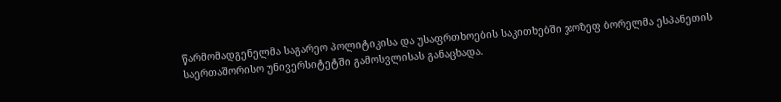წარმომადგენელმა საგარეო პოლიტიკისა და უსაფრთხოების საკითხებში ჯოზეფ ბორელმა ესპანეთის საერთაშორისო უნივერსიტეტში გამოსვლისას განაცხადა.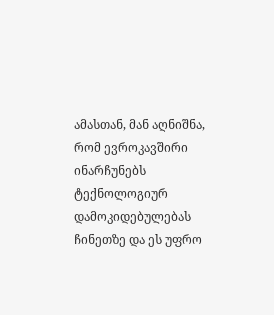ამასთან, მან აღნიშნა, რომ ევროკავშირი ინარჩუნებს ტექნოლოგიურ დამოკიდებულებას ჩინეთზე და ეს უფრო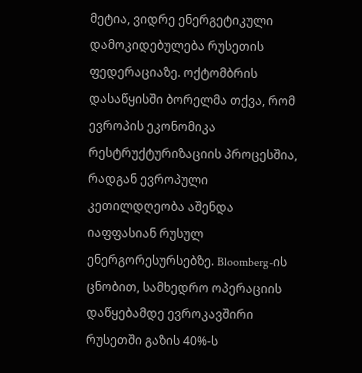მეტია, ვიდრე ენერგეტიკული დამოკიდებულება რუსეთის ფედერაციაზე. ოქტომბრის დასაწყისში ბორელმა თქვა, რომ ევროპის ეკონომიკა რესტრუქტურიზაციის პროცესშია, რადგან ევროპული კეთილდღეობა აშენდა იაფფასიან რუსულ ენერგორესურსებზე. Bloomberg-ის ცნობით, სამხედრო ოპერაციის დაწყებამდე ევროკავშირი რუსეთში გაზის 40%-ს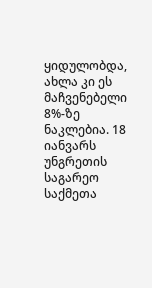ყიდულობდა, ახლა კი ეს მაჩვენებელი 8%-ზე ნაკლებია. 18 იანვარს უნგრეთის საგარეო საქმეთა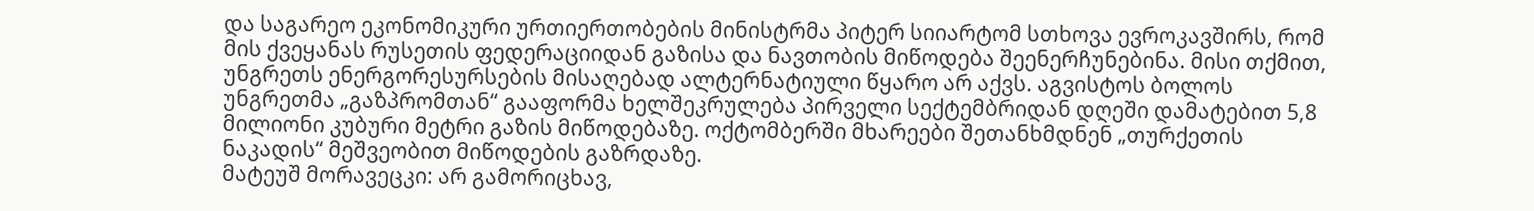და საგარეო ეკონომიკური ურთიერთობების მინისტრმა პიტერ სიიარტომ სთხოვა ევროკავშირს, რომ მის ქვეყანას რუსეთის ფედერაციიდან გაზისა და ნავთობის მიწოდება შეენერჩუნებინა. მისი თქმით, უნგრეთს ენერგორესურსების მისაღებად ალტერნატიული წყარო არ აქვს. აგვისტოს ბოლოს უნგრეთმა „გაზპრომთან“ გააფორმა ხელშეკრულება პირველი სექტემბრიდან დღეში დამატებით 5,8 მილიონი კუბური მეტრი გაზის მიწოდებაზე. ოქტომბერში მხარეები შეთანხმდნენ „თურქეთის ნაკადის“ მეშვეობით მიწოდების გაზრდაზე.
მატეუშ მორავეცკი: არ გამორიცხავ,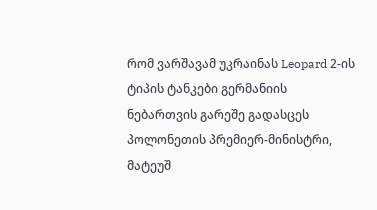რომ ვარშავამ უკრაინას Leopard 2-ის ტიპის ტანკები გერმანიის ნებართვის გარეშე გადასცეს
პოლონეთის პრემიერ-მინისტრი, მატეუშ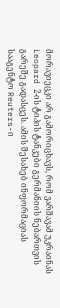მორავიეცკი არ გამორიცხავს, რომ ვარშავამ უკრაინას Leopard 2-ის ტიპის ტანკები გერმანიის ნებართვის გარეშე გადასცეს. ამის შესახებ ინფორმაციას სააგენტო Reuters-ი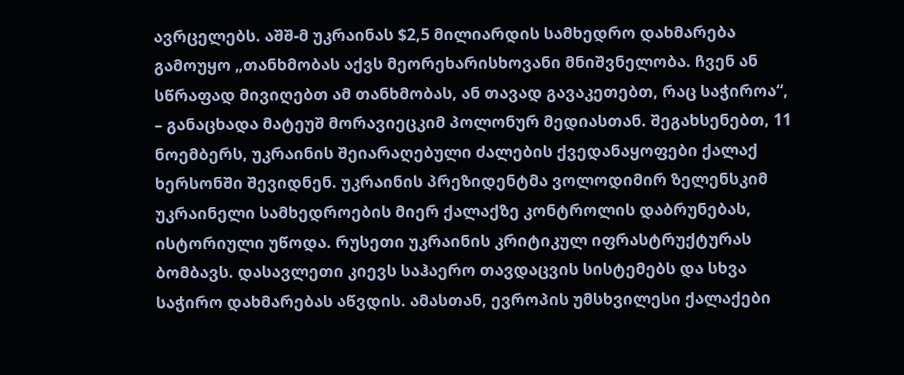ავრცელებს. აშშ-მ უკრაინას $2,5 მილიარდის სამხედრო დახმარება გამოუყო „თანხმობას აქვს მეორეხარისხოვანი მნიშვნელობა. ჩვენ ან სწრაფად მივიღებთ ამ თანხმობას, ან თავად გავაკეთებთ, რაც საჭიროა“, – განაცხადა მატეუშ მორავიეცკიმ პოლონურ მედიასთან. შეგახსენებთ, 11 ნოემბერს, უკრაინის შეიარაღებული ძალების ქვედანაყოფები ქალაქ ხერსონში შევიდნენ. უკრაინის პრეზიდენტმა ვოლოდიმირ ზელენსკიმ უკრაინელი სამხედროების მიერ ქალაქზე კონტროლის დაბრუნებას, ისტორიული უწოდა. რუსეთი უკრაინის კრიტიკულ იფრასტრუქტურას ბომბავს. დასავლეთი კიევს საჰაერო თავდაცვის სისტემებს და სხვა საჭირო დახმარებას აწვდის. ამასთან, ევროპის უმსხვილესი ქალაქები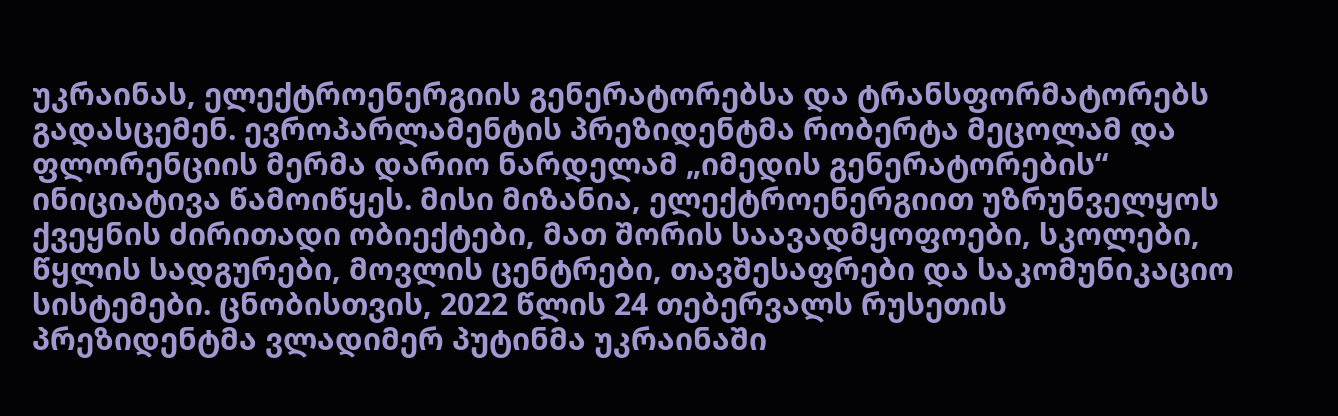უკრაინას, ელექტროენერგიის გენერატორებსა და ტრანსფორმატორებს გადასცემენ. ევროპარლამენტის პრეზიდენტმა რობერტა მეცოლამ და ფლორენციის მერმა დარიო ნარდელამ „იმედის გენერატორების“ ინიციატივა წამოიწყეს. მისი მიზანია, ელექტროენერგიით უზრუნველყოს ქვეყნის ძირითადი ობიექტები, მათ შორის საავადმყოფოები, სკოლები, წყლის სადგურები, მოვლის ცენტრები, თავშესაფრები და საკომუნიკაციო სისტემები. ცნობისთვის, 2022 წლის 24 თებერვალს რუსეთის პრეზიდენტმა ვლადიმერ პუტინმა უკრაინაში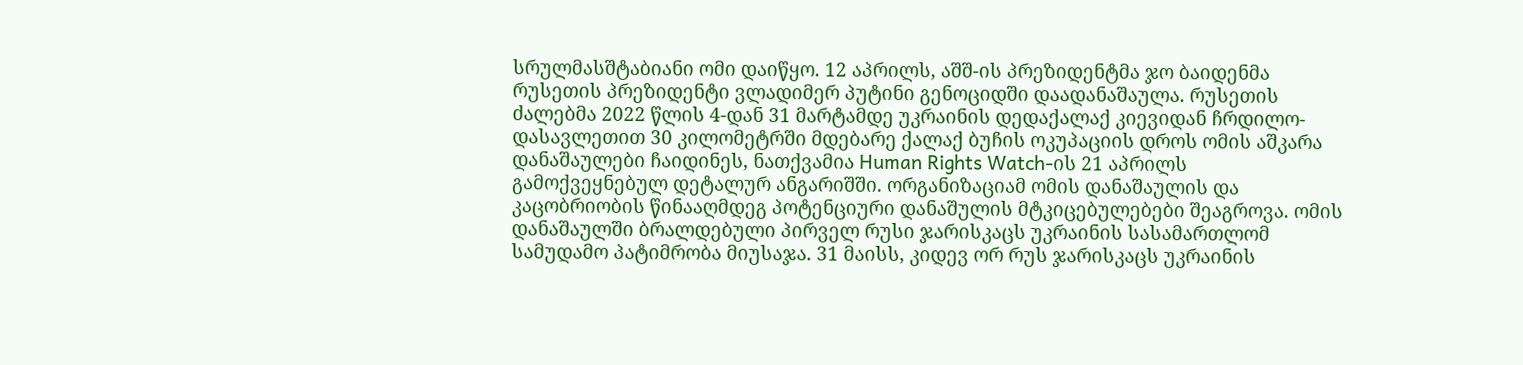სრულმასშტაბიანი ომი დაიწყო. 12 აპრილს, აშშ-ის პრეზიდენტმა ჯო ბაიდენმა რუსეთის პრეზიდენტი ვლადიმერ პუტინი გენოციდში დაადანაშაულა. რუსეთის ძალებმა 2022 წლის 4-დან 31 მარტამდე უკრაინის დედაქალაქ კიევიდან ჩრდილო-დასავლეთით 30 კილომეტრში მდებარე ქალაქ ბუჩის ოკუპაციის დროს ომის აშკარა დანაშაულები ჩაიდინეს, ნათქვამია Human Rights Watch-ის 21 აპრილს გამოქვეყნებულ დეტალურ ანგარიშში. ორგანიზაციამ ომის დანაშაულის და კაცობრიობის წინააღმდეგ პოტენციური დანაშულის მტკიცებულებები შეაგროვა. ომის დანაშაულში ბრალდებული პირველ რუსი ჯარისკაცს უკრაინის სასამართლომ სამუდამო პატიმრობა მიუსაჯა. 31 მაისს, კიდევ ორ რუს ჯარისკაცს უკრაინის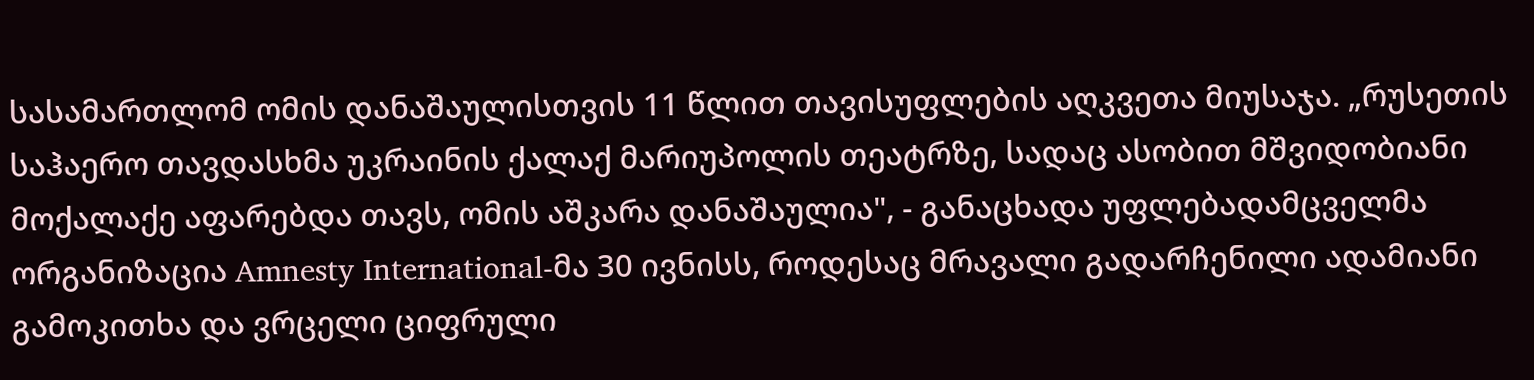სასამართლომ ომის დანაშაულისთვის 11 წლით თავისუფლების აღკვეთა მიუსაჯა. „რუსეთის საჰაერო თავდასხმა უკრაინის ქალაქ მარიუპოლის თეატრზე, სადაც ასობით მშვიდობიანი მოქალაქე აფარებდა თავს, ომის აშკარა დანაშაულია", - განაცხადა უფლებადამცველმა ორგანიზაცია Amnesty International-მა 30 ივნისს, როდესაც მრავალი გადარჩენილი ადამიანი გამოკითხა და ვრცელი ციფრული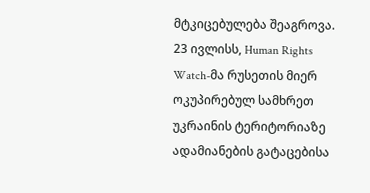მტკიცებულება შეაგროვა. 23 ივლისს, Human Rights Watch-მა რუსეთის მიერ ოკუპირებულ სამხრეთ უკრაინის ტერიტორიაზე ადამიანების გატაცებისა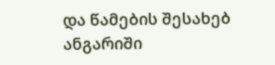და წამების შესახებ ანგარიში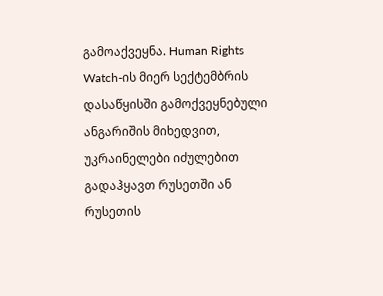გამოაქვეყნა. Human Rights Watch-ის მიერ სექტემბრის დასაწყისში გამოქვეყნებული ანგარიშის მიხედვით, უკრაინელები იძულებით გადაჰყავთ რუსეთში ან რუსეთის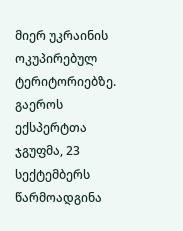მიერ უკრაინის ოკუპირებულ ტერიტორიებზე. გაეროს ექსპერტთა ჯგუფმა, 23 სექტემბერს წარმოადგინა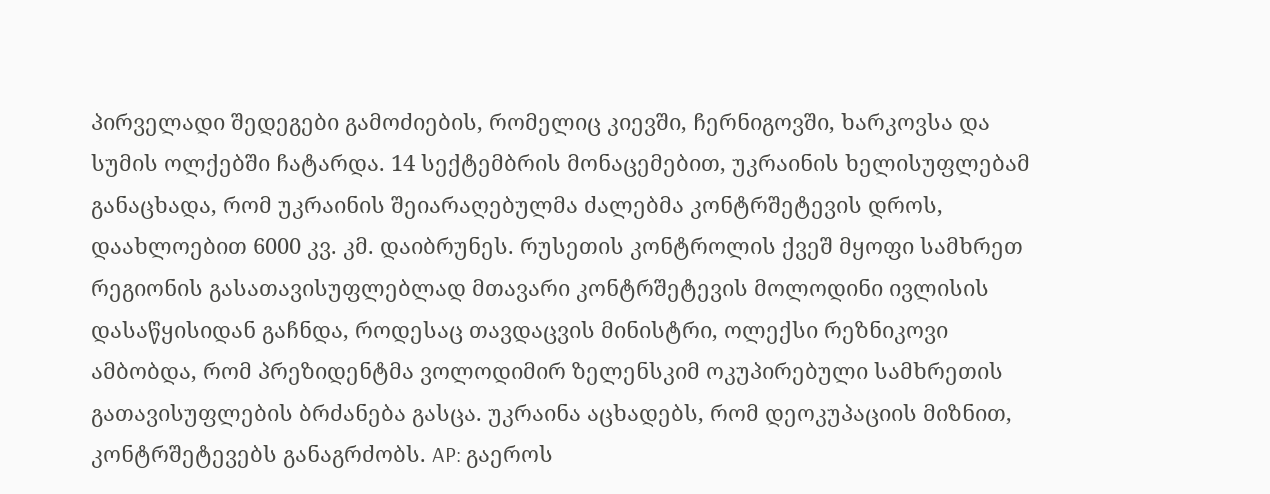პირველადი შედეგები გამოძიების, რომელიც კიევში, ჩერნიგოვში, ხარკოვსა და სუმის ოლქებში ჩატარდა. 14 სექტემბრის მონაცემებით, უკრაინის ხელისუფლებამ განაცხადა, რომ უკრაინის შეიარაღებულმა ძალებმა კონტრშეტევის დროს, დაახლოებით 6000 კვ. კმ. დაიბრუნეს. რუსეთის კონტროლის ქვეშ მყოფი სამხრეთ რეგიონის გასათავისუფლებლად მთავარი კონტრშეტევის მოლოდინი ივლისის დასაწყისიდან გაჩნდა, როდესაც თავდაცვის მინისტრი, ოლექსი რეზნიკოვი ამბობდა, რომ პრეზიდენტმა ვოლოდიმირ ზელენსკიმ ოკუპირებული სამხრეთის გათავისუფლების ბრძანება გასცა. უკრაინა აცხადებს, რომ დეოკუპაციის მიზნით, კონტრშეტევებს განაგრძობს. AP: გაეროს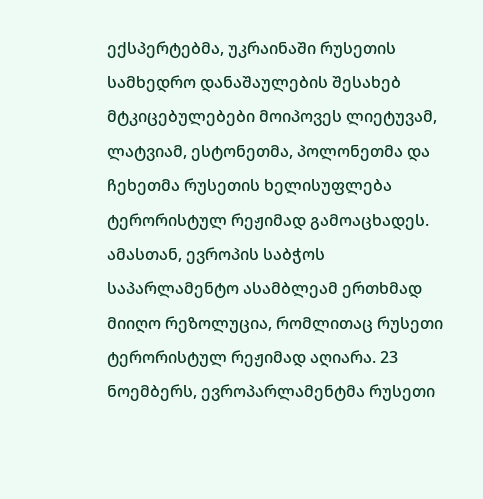ექსპერტებმა, უკრაინაში რუსეთის სამხედრო დანაშაულების შესახებ მტკიცებულებები მოიპოვეს ლიეტუვამ, ლატვიამ, ესტონეთმა, პოლონეთმა და ჩეხეთმა რუსეთის ხელისუფლება ტერორისტულ რეჟიმად გამოაცხადეს. ამასთან, ევროპის საბჭოს საპარლამენტო ასამბლეამ ერთხმად მიიღო რეზოლუცია, რომლითაც რუსეთი ტერორისტულ რეჟიმად აღიარა. 23 ნოემბერს, ევროპარლამენტმა რუსეთი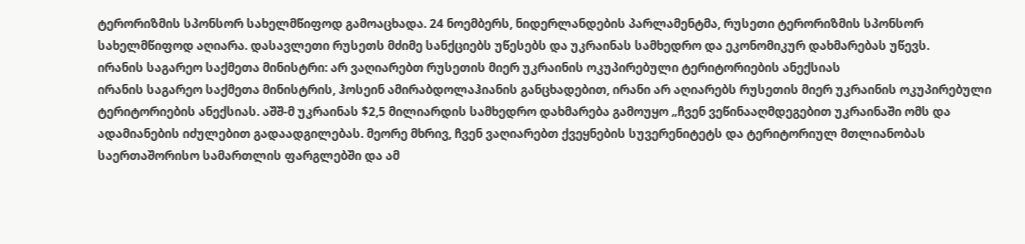ტერორიზმის სპონსორ სახელმწიფოდ გამოაცხადა. 24 ნოემბერს, ნიდერლანდების პარლამენტმა, რუსეთი ტერორიზმის სპონსორ სახელმწიფოდ აღიარა. დასავლეთი რუსეთს მძიმე სანქციებს უწესებს და უკრაინას სამხედრო და ეკონომიკურ დახმარებას უწევს.
ირანის საგარეო საქმეთა მინისტრი: არ ვაღიარებთ რუსეთის მიერ უკრაინის ოკუპირებული ტერიტორიების ანექსიას
ირანის საგარეო საქმეთა მინისტრის, ჰოსეინ ამირაბდოლაჰიანის განცხადებით, ირანი არ აღიარებს რუსეთის მიერ უკრაინის ოკუპირებული ტერიტორიების ანექსიას. აშშ-მ უკრაინას $2,5 მილიარდის სამხედრო დახმარება გამოუყო „ჩვენ ვეწინააღმდეგებით უკრაინაში ომს და ადამიანების იძულებით გადაადგილებას. მეორე მხრივ, ჩვენ ვაღიარებთ ქვეყნების სუვერენიტეტს და ტერიტორიულ მთლიანობას საერთაშორისო სამართლის ფარგლებში და ამ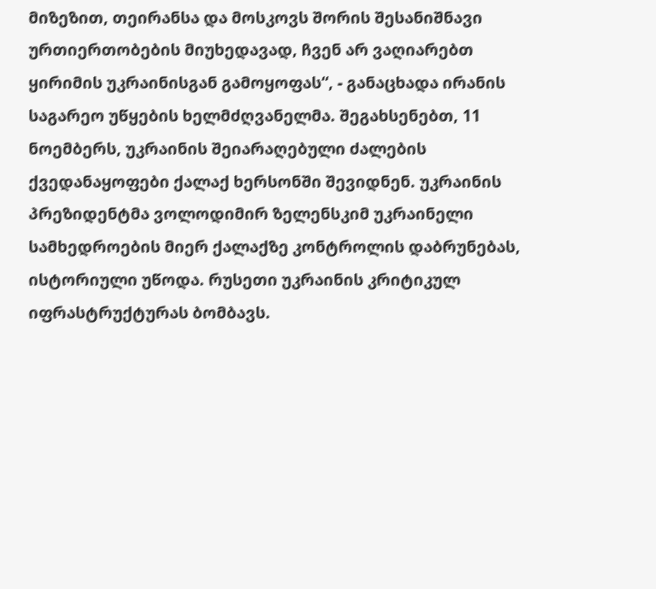მიზეზით, თეირანსა და მოსკოვს შორის შესანიშნავი ურთიერთობების მიუხედავად, ჩვენ არ ვაღიარებთ ყირიმის უკრაინისგან გამოყოფას“, - განაცხადა ირანის საგარეო უწყების ხელმძღვანელმა. შეგახსენებთ, 11 ნოემბერს, უკრაინის შეიარაღებული ძალების ქვედანაყოფები ქალაქ ხერსონში შევიდნენ. უკრაინის პრეზიდენტმა ვოლოდიმირ ზელენსკიმ უკრაინელი სამხედროების მიერ ქალაქზე კონტროლის დაბრუნებას, ისტორიული უწოდა. რუსეთი უკრაინის კრიტიკულ იფრასტრუქტურას ბომბავს.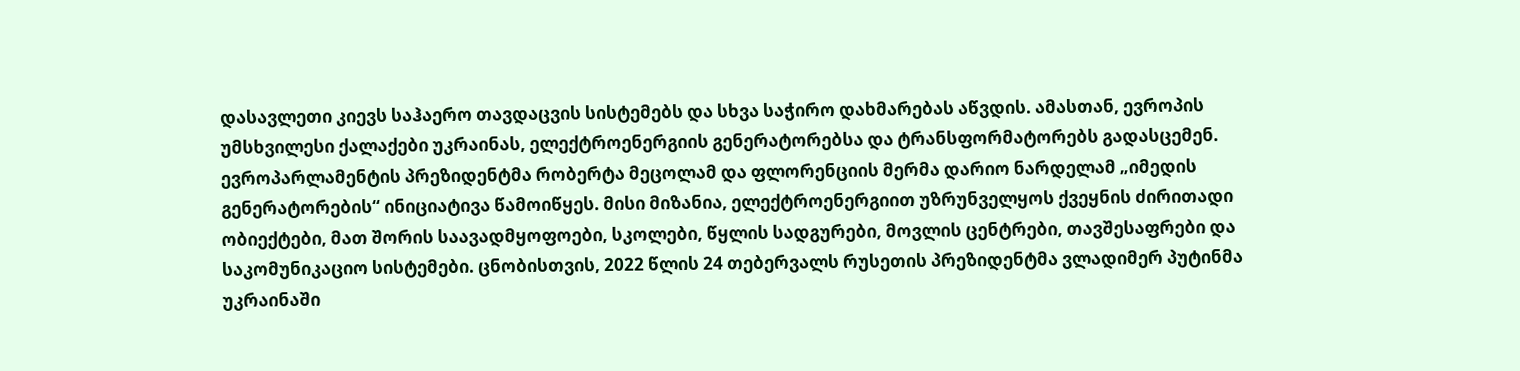დასავლეთი კიევს საჰაერო თავდაცვის სისტემებს და სხვა საჭირო დახმარებას აწვდის. ამასთან, ევროპის უმსხვილესი ქალაქები უკრაინას, ელექტროენერგიის გენერატორებსა და ტრანსფორმატორებს გადასცემენ. ევროპარლამენტის პრეზიდენტმა რობერტა მეცოლამ და ფლორენციის მერმა დარიო ნარდელამ „იმედის გენერატორების“ ინიციატივა წამოიწყეს. მისი მიზანია, ელექტროენერგიით უზრუნველყოს ქვეყნის ძირითადი ობიექტები, მათ შორის საავადმყოფოები, სკოლები, წყლის სადგურები, მოვლის ცენტრები, თავშესაფრები და საკომუნიკაციო სისტემები. ცნობისთვის, 2022 წლის 24 თებერვალს რუსეთის პრეზიდენტმა ვლადიმერ პუტინმა უკრაინაში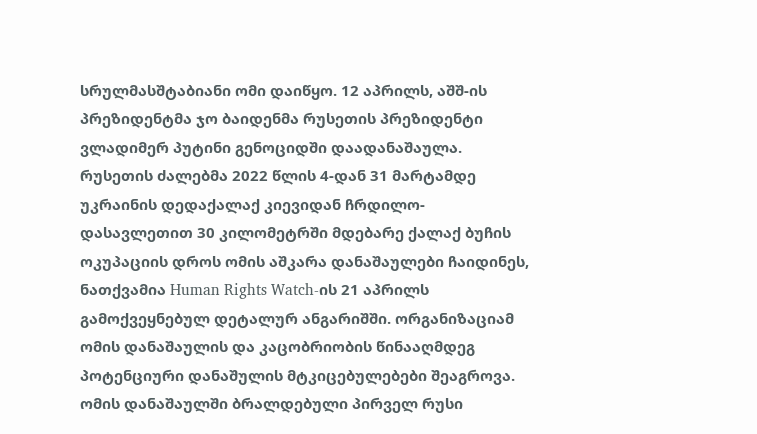სრულმასშტაბიანი ომი დაიწყო. 12 აპრილს, აშშ-ის პრეზიდენტმა ჯო ბაიდენმა რუსეთის პრეზიდენტი ვლადიმერ პუტინი გენოციდში დაადანაშაულა. რუსეთის ძალებმა 2022 წლის 4-დან 31 მარტამდე უკრაინის დედაქალაქ კიევიდან ჩრდილო-დასავლეთით 30 კილომეტრში მდებარე ქალაქ ბუჩის ოკუპაციის დროს ომის აშკარა დანაშაულები ჩაიდინეს, ნათქვამია Human Rights Watch-ის 21 აპრილს გამოქვეყნებულ დეტალურ ანგარიშში. ორგანიზაციამ ომის დანაშაულის და კაცობრიობის წინააღმდეგ პოტენციური დანაშულის მტკიცებულებები შეაგროვა. ომის დანაშაულში ბრალდებული პირველ რუსი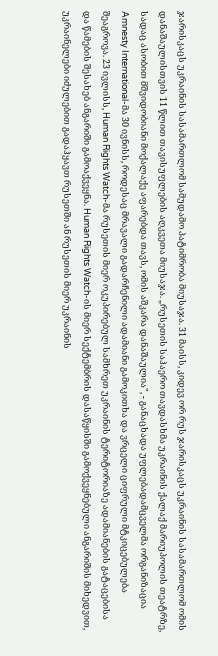ჯარისკაცს უკრაინის სასამართლომ სამუდამო პატიმრობა მიუსაჯა. 31 მაისს, კიდევ ორ რუს ჯარისკაცს უკრაინის სასამართლომ ომის დანაშაულისთვის 11 წლით თავისუფლების აღკვეთა მიუსაჯა. „რუსეთის საჰაერო თავდასხმა უკრაინის ქალაქ მარიუპოლის თეატრზე, სადაც ასობით მშვიდობიანი მოქალაქე აფარებდა თავს, ომის აშკარა დანაშაულია", - განაცხადა უფლებადამცველმა ორგანიზაცია Amnesty International-მა 30 ივნისს, როდესაც მრავალი გადარჩენილი ადამიანი გამოკითხა და ვრცელი ციფრული მტკიცებულება შეაგროვა. 23 ივლისს, Human Rights Watch-მა რუსეთის მიერ ოკუპირებულ სამხრეთ უკრაინის ტერიტორიაზე ადამიანების გატაცებისა და წამების შესახებ ანგარიში გამოაქვეყნა. Human Rights Watch-ის მიერ სექტემბრის დასაწყისში გამოქვეყნებული ანგარიშის მიხედვით, უკრაინელები იძულებით გადაჰყავთ რუსეთში ან რუსეთის მიერ უკრაინის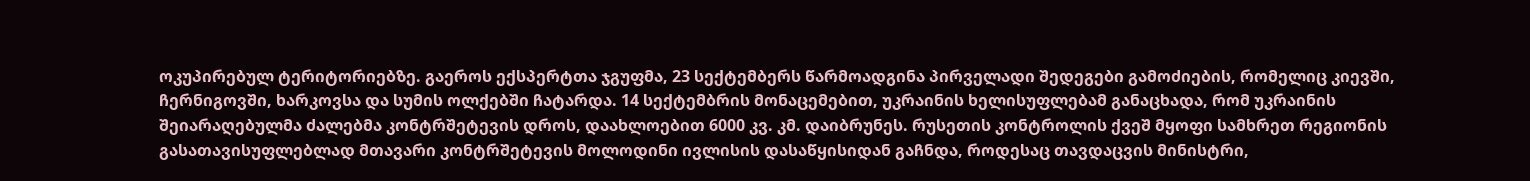ოკუპირებულ ტერიტორიებზე. გაეროს ექსპერტთა ჯგუფმა, 23 სექტემბერს წარმოადგინა პირველადი შედეგები გამოძიების, რომელიც კიევში, ჩერნიგოვში, ხარკოვსა და სუმის ოლქებში ჩატარდა. 14 სექტემბრის მონაცემებით, უკრაინის ხელისუფლებამ განაცხადა, რომ უკრაინის შეიარაღებულმა ძალებმა კონტრშეტევის დროს, დაახლოებით 6000 კვ. კმ. დაიბრუნეს. რუსეთის კონტროლის ქვეშ მყოფი სამხრეთ რეგიონის გასათავისუფლებლად მთავარი კონტრშეტევის მოლოდინი ივლისის დასაწყისიდან გაჩნდა, როდესაც თავდაცვის მინისტრი,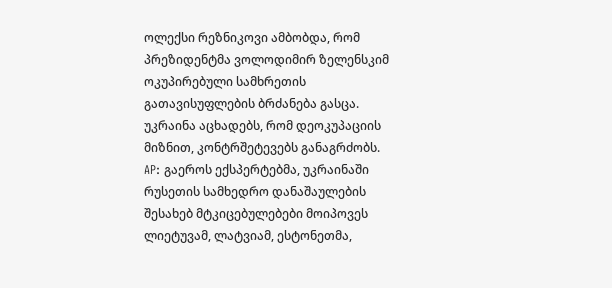ოლექსი რეზნიკოვი ამბობდა, რომ პრეზიდენტმა ვოლოდიმირ ზელენსკიმ ოკუპირებული სამხრეთის გათავისუფლების ბრძანება გასცა. უკრაინა აცხადებს, რომ დეოკუპაციის მიზნით, კონტრშეტევებს განაგრძობს. AP: გაეროს ექსპერტებმა, უკრაინაში რუსეთის სამხედრო დანაშაულების შესახებ მტკიცებულებები მოიპოვეს ლიეტუვამ, ლატვიამ, ესტონეთმა,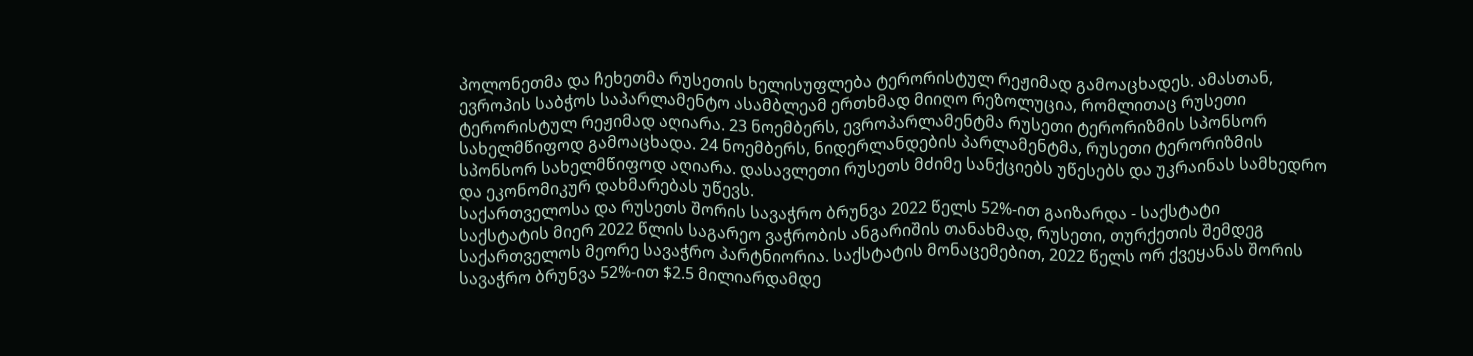პოლონეთმა და ჩეხეთმა რუსეთის ხელისუფლება ტერორისტულ რეჟიმად გამოაცხადეს. ამასთან, ევროპის საბჭოს საპარლამენტო ასამბლეამ ერთხმად მიიღო რეზოლუცია, რომლითაც რუსეთი ტერორისტულ რეჟიმად აღიარა. 23 ნოემბერს, ევროპარლამენტმა რუსეთი ტერორიზმის სპონსორ სახელმწიფოდ გამოაცხადა. 24 ნოემბერს, ნიდერლანდების პარლამენტმა, რუსეთი ტერორიზმის სპონსორ სახელმწიფოდ აღიარა. დასავლეთი რუსეთს მძიმე სანქციებს უწესებს და უკრაინას სამხედრო და ეკონომიკურ დახმარებას უწევს.
საქართველოსა და რუსეთს შორის სავაჭრო ბრუნვა 2022 წელს 52%-ით გაიზარდა - საქსტატი
საქსტატის მიერ 2022 წლის საგარეო ვაჭრობის ანგარიშის თანახმად, რუსეთი, თურქეთის შემდეგ საქართველოს მეორე სავაჭრო პარტნიორია. საქსტატის მონაცემებით, 2022 წელს ორ ქვეყანას შორის სავაჭრო ბრუნვა 52%-ით $2.5 მილიარდამდე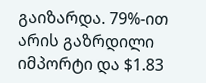გაიზარდა. 79%-ით არის გაზრდილი იმპორტი და $1.83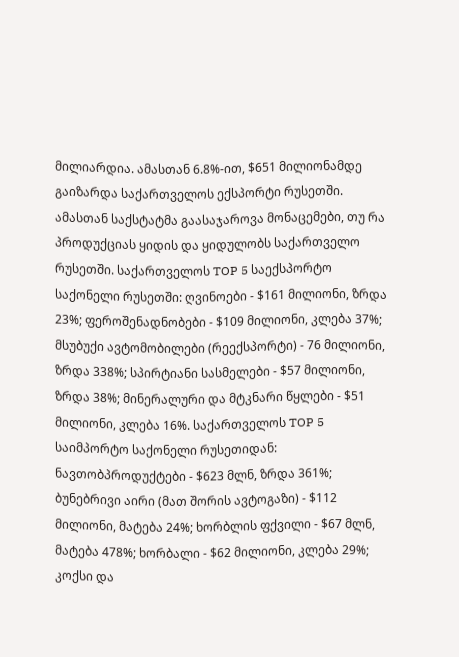მილიარდია. ამასთან 6.8%-ით, $651 მილიონამდე გაიზარდა საქართველოს ექსპორტი რუსეთში. ამასთან საქსტატმა გაასაჯაროვა მონაცემები, თუ რა პროდუქციას ყიდის და ყიდულობს საქართველო რუსეთში. საქართველოს TOP 5 საექსპორტო საქონელი რუსეთში: ღვინოები - $161 მილიონი, ზრდა 23%; ფეროშენადნობები - $109 მილიონი, კლება 37%; მსუბუქი ავტომობილები (რეექსპორტი) - 76 მილიონი, ზრდა 338%; სპირტიანი სასმელები - $57 მილიონი, ზრდა 38%; მინერალური და მტკნარი წყლები - $51 მილიონი, კლება 16%. საქართველოს TOP 5 საიმპორტო საქონელი რუსეთიდან: ნავთობპროდუქტები - $623 მლნ, ზრდა 361%; ბუნებრივი აირი (მათ შორის ავტოგაზი) - $112 მილიონი, მატება 24%; ხორბლის ფქვილი - $67 მლნ, მატება 478%; ხორბალი - $62 მილიონი, კლება 29%; კოქსი და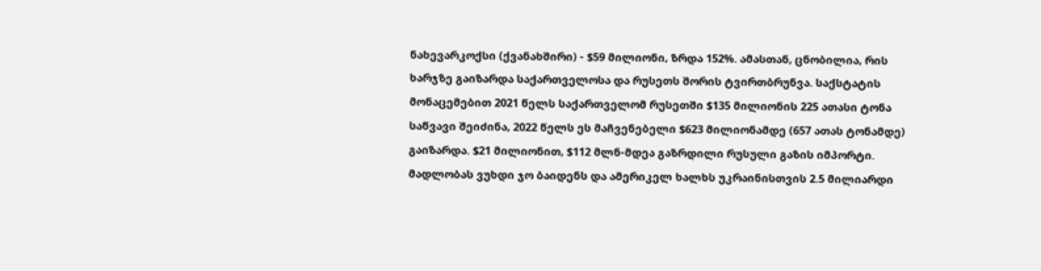ნახევარკოქსი (ქვანახშირი) - $59 მილიონი, ზრდა 152%. ამასთან, ცნობილია, რის ხარჯზე გაიზარდა საქართველოსა და რუსეთს შორის ტვირთბრუნვა. საქსტატის მონაცემებით 2021 წელს საქართველომ რუსეთში $135 მილიონის 225 ათასი ტონა საწვავი შეიძინა, 2022 წელს ეს მაჩვენებელი $623 მილიონამდე (657 ათას ტონამდე) გაიზარდა. $21 მილიონით, $112 მლნ-მდეა გაზრდილი რუსული გაზის იმპორტი.
მადლობას ვუხდი ჯო ბაიდენს და ამერიკელ ხალხს უკრაინისთვის 2.5 მილიარდი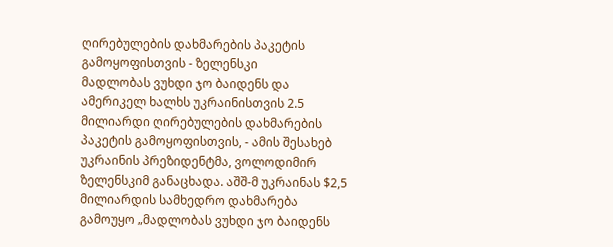ღირებულების დახმარების პაკეტის გამოყოფისთვის - ზელენსკი
მადლობას ვუხდი ჯო ბაიდენს და ამერიკელ ხალხს უკრაინისთვის 2.5 მილიარდი ღირებულების დახმარების პაკეტის გამოყოფისთვის, - ამის შესახებ უკრაინის პრეზიდენტმა, ვოლოდიმირ ზელენსკიმ განაცხადა. აშშ-მ უკრაინას $2,5 მილიარდის სამხედრო დახმარება გამოუყო „მადლობას ვუხდი ჯო ბაიდენს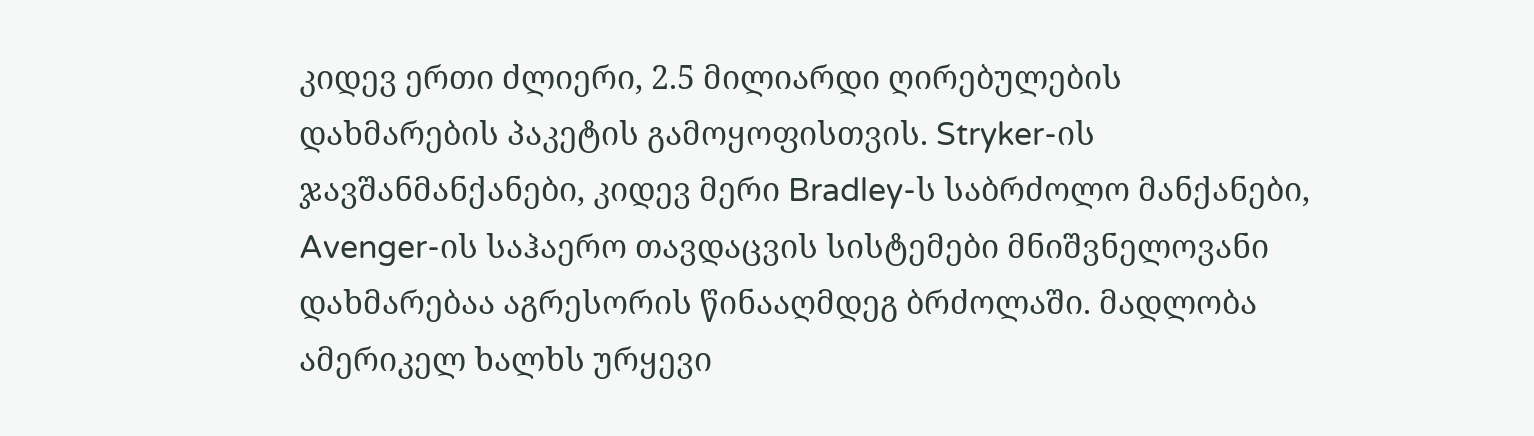კიდევ ერთი ძლიერი, 2.5 მილიარდი ღირებულების დახმარების პაკეტის გამოყოფისთვის. Stryker-ის ჯავშანმანქანები, კიდევ მერი Bradley-ს საბრძოლო მანქანები, Avenger-ის საჰაერო თავდაცვის სისტემები მნიშვნელოვანი დახმარებაა აგრესორის წინააღმდეგ ბრძოლაში. მადლობა ამერიკელ ხალხს ურყევი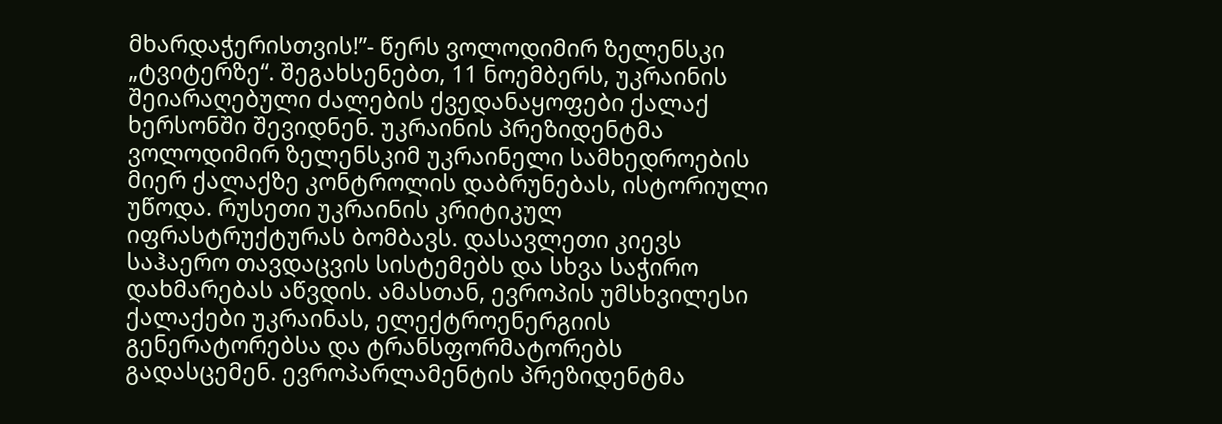მხარდაჭერისთვის!”- წერს ვოლოდიმირ ზელენსკი „ტვიტერზე“. შეგახსენებთ, 11 ნოემბერს, უკრაინის შეიარაღებული ძალების ქვედანაყოფები ქალაქ ხერსონში შევიდნენ. უკრაინის პრეზიდენტმა ვოლოდიმირ ზელენსკიმ უკრაინელი სამხედროების მიერ ქალაქზე კონტროლის დაბრუნებას, ისტორიული უწოდა. რუსეთი უკრაინის კრიტიკულ იფრასტრუქტურას ბომბავს. დასავლეთი კიევს საჰაერო თავდაცვის სისტემებს და სხვა საჭირო დახმარებას აწვდის. ამასთან, ევროპის უმსხვილესი ქალაქები უკრაინას, ელექტროენერგიის გენერატორებსა და ტრანსფორმატორებს გადასცემენ. ევროპარლამენტის პრეზიდენტმა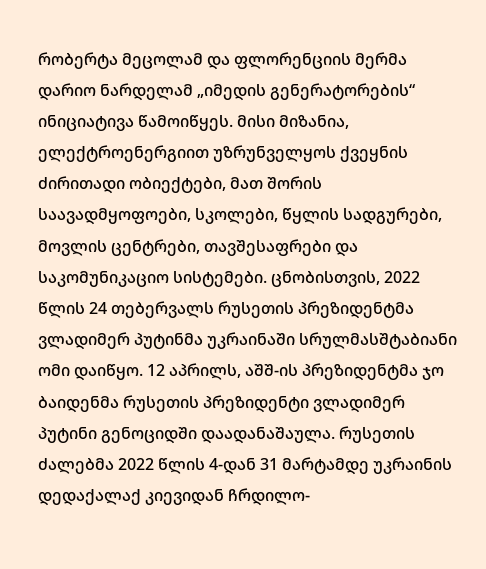რობერტა მეცოლამ და ფლორენციის მერმა დარიო ნარდელამ „იმედის გენერატორების“ ინიციატივა წამოიწყეს. მისი მიზანია, ელექტროენერგიით უზრუნველყოს ქვეყნის ძირითადი ობიექტები, მათ შორის საავადმყოფოები, სკოლები, წყლის სადგურები, მოვლის ცენტრები, თავშესაფრები და საკომუნიკაციო სისტემები. ცნობისთვის, 2022 წლის 24 თებერვალს რუსეთის პრეზიდენტმა ვლადიმერ პუტინმა უკრაინაში სრულმასშტაბიანი ომი დაიწყო. 12 აპრილს, აშშ-ის პრეზიდენტმა ჯო ბაიდენმა რუსეთის პრეზიდენტი ვლადიმერ პუტინი გენოციდში დაადანაშაულა. რუსეთის ძალებმა 2022 წლის 4-დან 31 მარტამდე უკრაინის დედაქალაქ კიევიდან ჩრდილო-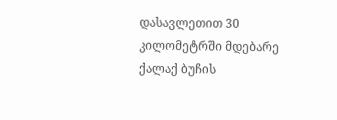დასავლეთით 30 კილომეტრში მდებარე ქალაქ ბუჩის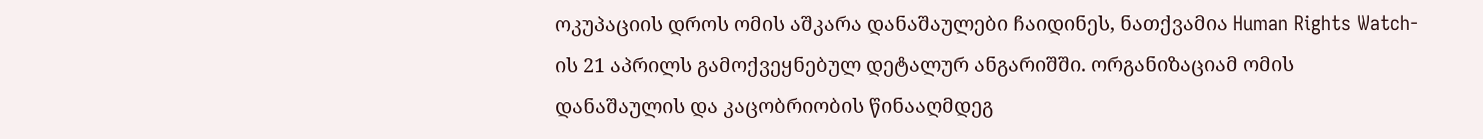ოკუპაციის დროს ომის აშკარა დანაშაულები ჩაიდინეს, ნათქვამია Human Rights Watch-ის 21 აპრილს გამოქვეყნებულ დეტალურ ანგარიშში. ორგანიზაციამ ომის დანაშაულის და კაცობრიობის წინააღმდეგ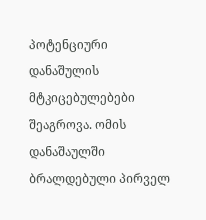პოტენციური დანაშულის მტკიცებულებები შეაგროვა. ომის დანაშაულში ბრალდებული პირველ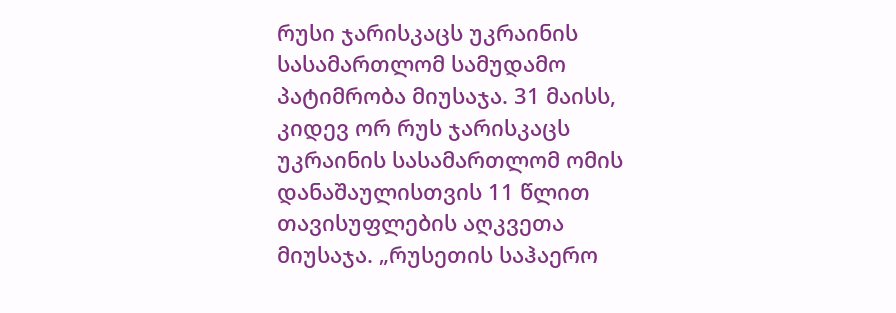რუსი ჯარისკაცს უკრაინის სასამართლომ სამუდამო პატიმრობა მიუსაჯა. 31 მაისს, კიდევ ორ რუს ჯარისკაცს უკრაინის სასამართლომ ომის დანაშაულისთვის 11 წლით თავისუფლების აღკვეთა მიუსაჯა. „რუსეთის საჰაერო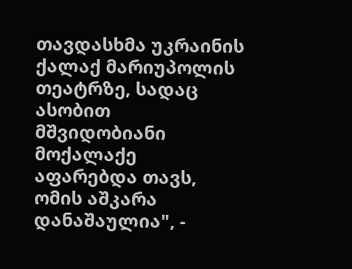თავდასხმა უკრაინის ქალაქ მარიუპოლის თეატრზე, სადაც ასობით მშვიდობიანი მოქალაქე აფარებდა თავს, ომის აშკარა დანაშაულია", -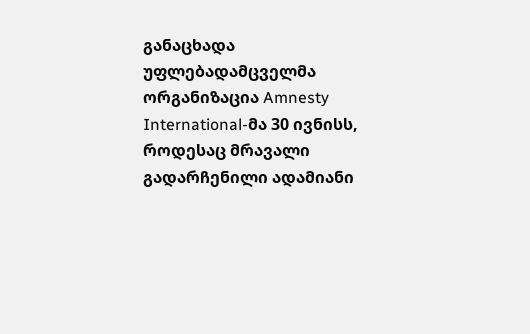განაცხადა უფლებადამცველმა ორგანიზაცია Amnesty International-მა 30 ივნისს, როდესაც მრავალი გადარჩენილი ადამიანი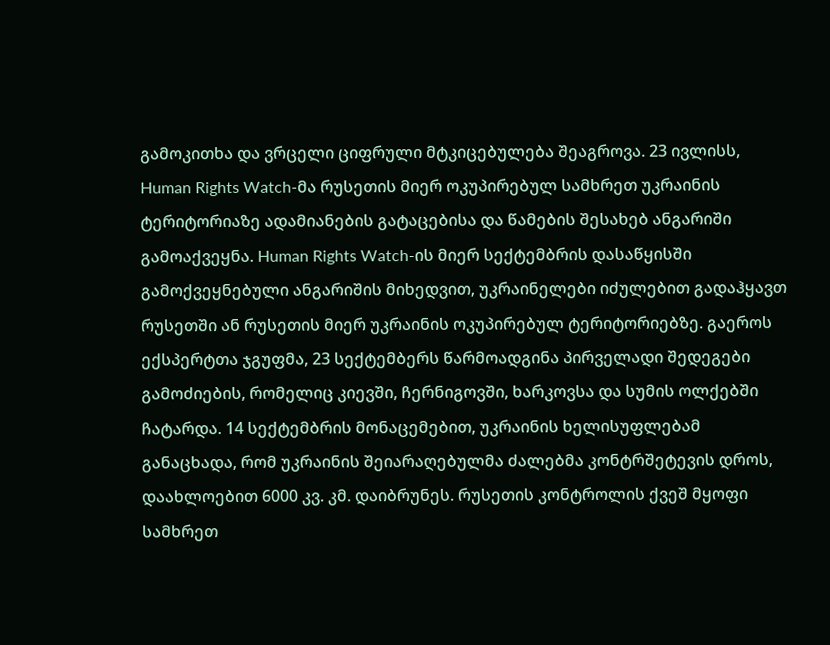გამოკითხა და ვრცელი ციფრული მტკიცებულება შეაგროვა. 23 ივლისს, Human Rights Watch-მა რუსეთის მიერ ოკუპირებულ სამხრეთ უკრაინის ტერიტორიაზე ადამიანების გატაცებისა და წამების შესახებ ანგარიში გამოაქვეყნა. Human Rights Watch-ის მიერ სექტემბრის დასაწყისში გამოქვეყნებული ანგარიშის მიხედვით, უკრაინელები იძულებით გადაჰყავთ რუსეთში ან რუსეთის მიერ უკრაინის ოკუპირებულ ტერიტორიებზე. გაეროს ექსპერტთა ჯგუფმა, 23 სექტემბერს წარმოადგინა პირველადი შედეგები გამოძიების, რომელიც კიევში, ჩერნიგოვში, ხარკოვსა და სუმის ოლქებში ჩატარდა. 14 სექტემბრის მონაცემებით, უკრაინის ხელისუფლებამ განაცხადა, რომ უკრაინის შეიარაღებულმა ძალებმა კონტრშეტევის დროს, დაახლოებით 6000 კვ. კმ. დაიბრუნეს. რუსეთის კონტროლის ქვეშ მყოფი სამხრეთ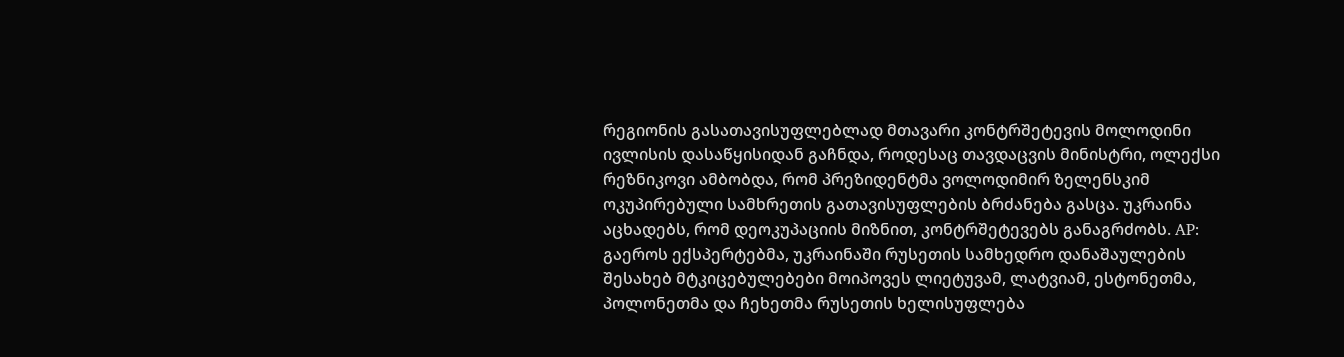რეგიონის გასათავისუფლებლად მთავარი კონტრშეტევის მოლოდინი ივლისის დასაწყისიდან გაჩნდა, როდესაც თავდაცვის მინისტრი, ოლექსი რეზნიკოვი ამბობდა, რომ პრეზიდენტმა ვოლოდიმირ ზელენსკიმ ოკუპირებული სამხრეთის გათავისუფლების ბრძანება გასცა. უკრაინა აცხადებს, რომ დეოკუპაციის მიზნით, კონტრშეტევებს განაგრძობს. AP: გაეროს ექსპერტებმა, უკრაინაში რუსეთის სამხედრო დანაშაულების შესახებ მტკიცებულებები მოიპოვეს ლიეტუვამ, ლატვიამ, ესტონეთმა, პოლონეთმა და ჩეხეთმა რუსეთის ხელისუფლება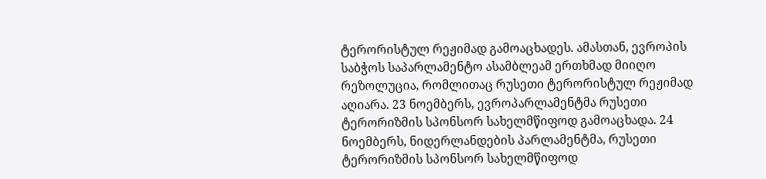ტერორისტულ რეჟიმად გამოაცხადეს. ამასთან, ევროპის საბჭოს საპარლამენტო ასამბლეამ ერთხმად მიიღო რეზოლუცია, რომლითაც რუსეთი ტერორისტულ რეჟიმად აღიარა. 23 ნოემბერს, ევროპარლამენტმა რუსეთი ტერორიზმის სპონსორ სახელმწიფოდ გამოაცხადა. 24 ნოემბერს, ნიდერლანდების პარლამენტმა, რუსეთი ტერორიზმის სპონსორ სახელმწიფოდ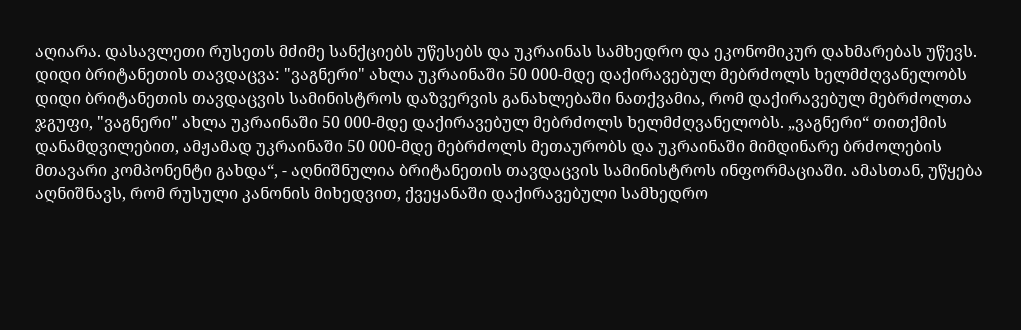აღიარა. დასავლეთი რუსეთს მძიმე სანქციებს უწესებს და უკრაინას სამხედრო და ეკონომიკურ დახმარებას უწევს.
დიდი ბრიტანეთის თავდაცვა: "ვაგნერი" ახლა უკრაინაში 50 000-მდე დაქირავებულ მებრძოლს ხელმძღვანელობს
დიდი ბრიტანეთის თავდაცვის სამინისტროს დაზვერვის განახლებაში ნათქვამია, რომ დაქირავებულ მებრძოლთა ჯგუფი, "ვაგნერი" ახლა უკრაინაში 50 000-მდე დაქირავებულ მებრძოლს ხელმძღვანელობს. „ვაგნერი“ თითქმის დანამდვილებით, ამჟამად უკრაინაში 50 000-მდე მებრძოლს მეთაურობს და უკრაინაში მიმდინარე ბრძოლების მთავარი კომპონენტი გახდა“, - აღნიშნულია ბრიტანეთის თავდაცვის სამინისტროს ინფორმაციაში. ამასთან, უწყება აღნიშნავს, რომ რუსული კანონის მიხედვით, ქვეყანაში დაქირავებული სამხედრო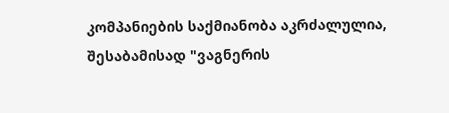კომპანიების საქმიანობა აკრძალულია, შესაბამისად "ვაგნერის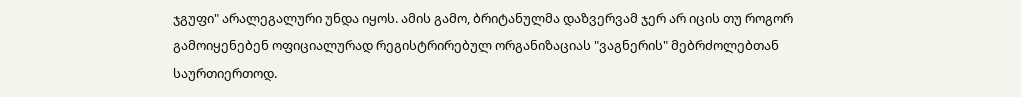ჯგუფი" არალეგალური უნდა იყოს. ამის გამო, ბრიტანულმა დაზვერვამ ჯერ არ იცის თუ როგორ გამოიყენებენ ოფიციალურად რეგისტრირებულ ორგანიზაციას "ვაგნერის" მებრძოლებთან საურთიერთოდ.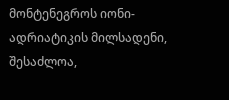მონტენეგროს იონი-ადრიატიკის მილსადენი, შესაძლოა,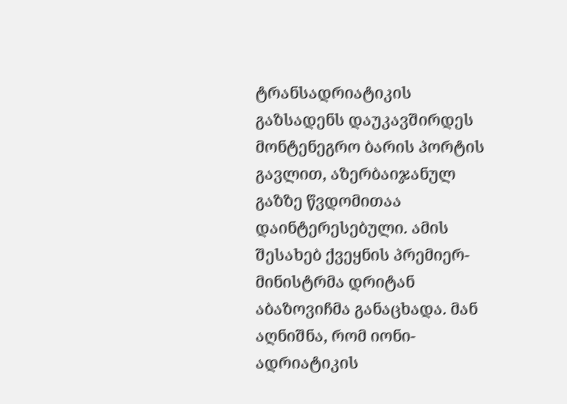ტრანსადრიატიკის გაზსადენს დაუკავშირდეს
მონტენეგრო ბარის პორტის გავლით, აზერბაიჯანულ გაზზე წვდომითაა დაინტერესებული. ამის შესახებ ქვეყნის პრემიერ-მინისტრმა დრიტან აბაზოვიჩმა განაცხადა. მან აღნიშნა, რომ იონი-ადრიატიკის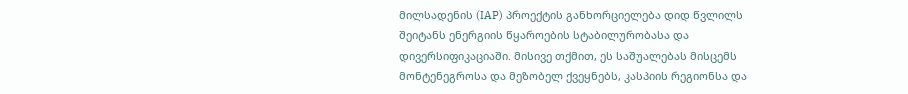მილსადენის (IAP) პროექტის განხორციელება დიდ წვლილს შეიტანს ენერგიის წყაროების სტაბილურობასა და დივერსიფიკაციაში. მისივე თქმით, ეს საშუალებას მისცემს მონტენეგროსა და მეზობელ ქვეყნებს, კასპიის რეგიონსა და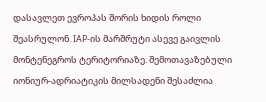დასავლეთ ევროპას შორის ხიდის როლი შეასრულონ. IAP-ის მარშრუტი ასევე გაივლის მონტენეგროს ტერიტორიაზე. შემოთავაზებული იონიურ-ადრიატიკის მილსადენი შესაძლია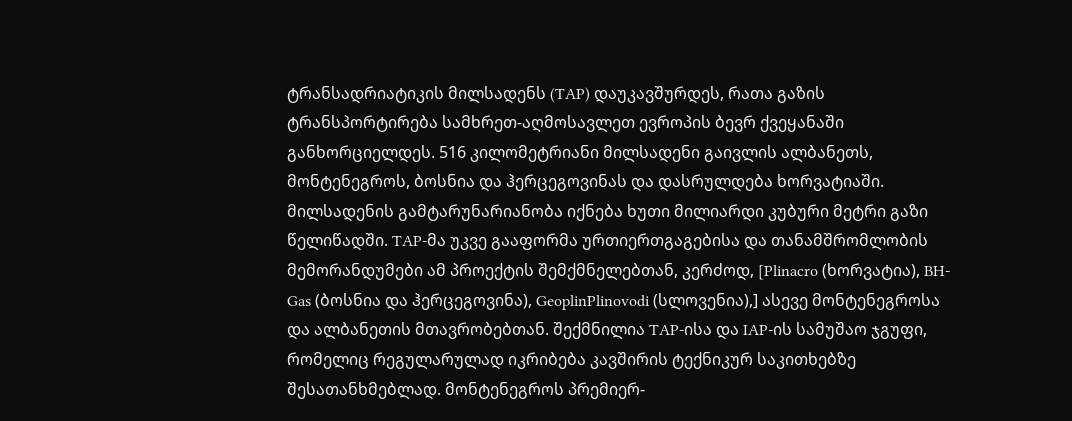ტრანსადრიატიკის მილსადენს (TAP) დაუკავშურდეს, რათა გაზის ტრანსპორტირება სამხრეთ-აღმოსავლეთ ევროპის ბევრ ქვეყანაში განხორციელდეს. 516 კილომეტრიანი მილსადენი გაივლის ალბანეთს, მონტენეგროს, ბოსნია და ჰერცეგოვინას და დასრულდება ხორვატიაში. მილსადენის გამტარუნარიანობა იქნება ხუთი მილიარდი კუბური მეტრი გაზი წელიწადში. TAP-მა უკვე გააფორმა ურთიერთგაგებისა და თანამშრომლობის მემორანდუმები ამ პროექტის შემქმნელებთან, კერძოდ, [Plinacro (ხორვატია), BH-Gas (ბოსნია და ჰერცეგოვინა), GeoplinPlinovodi (სლოვენია),] ასევე მონტენეგროსა და ალბანეთის მთავრობებთან. შექმნილია TAP-ისა და IAP-ის სამუშაო ჯგუფი, რომელიც რეგულარულად იკრიბება კავშირის ტექნიკურ საკითხებზე შესათანხმებლად. მონტენეგროს პრემიერ-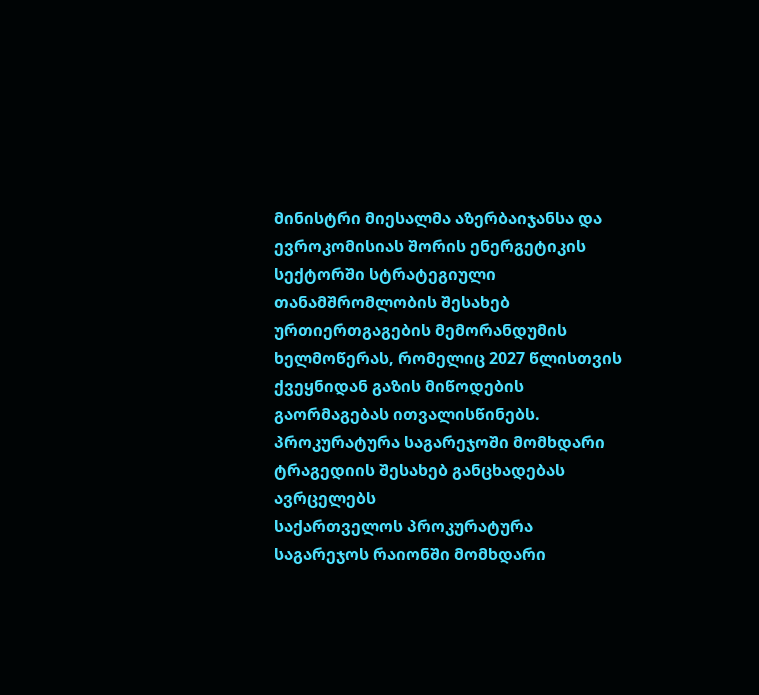მინისტრი მიესალმა აზერბაიჯანსა და ევროკომისიას შორის ენერგეტიკის სექტორში სტრატეგიული თანამშრომლობის შესახებ ურთიერთგაგების მემორანდუმის ხელმოწერას, რომელიც 2027 წლისთვის ქვეყნიდან გაზის მიწოდების გაორმაგებას ითვალისწინებს.
პროკურატურა საგარეჯოში მომხდარი ტრაგედიის შესახებ განცხადებას ავრცელებს
საქართველოს პროკურატურა საგარეჯოს რაიონში მომხდარი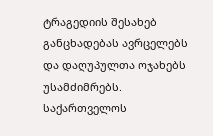ტრაგედიის შესახებ განცხადებას ავრცელებს და დაღუპულთა ოჯახებს უსამძიმრებს. საქართველოს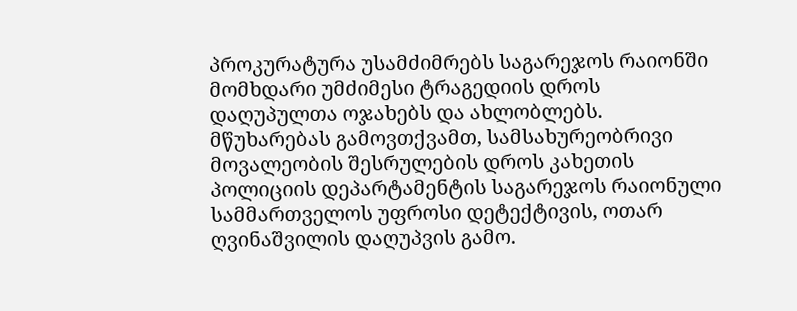პროკურატურა უსამძიმრებს საგარეჯოს რაიონში მომხდარი უმძიმესი ტრაგედიის დროს დაღუპულთა ოჯახებს და ახლობლებს. მწუხარებას გამოვთქვამთ, სამსახურეობრივი მოვალეობის შესრულების დროს კახეთის პოლიციის დეპარტამენტის საგარეჯოს რაიონული სამმართველოს უფროსი დეტექტივის, ოთარ ღვინაშვილის დაღუპვის გამო.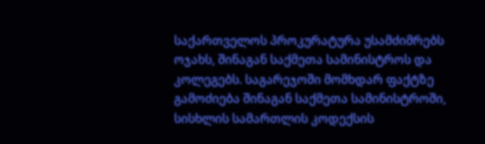საქართველოს პროკურატურა უსამძიმრებს ოჯახს, შინაგან საქმეთა სამინისტროს და კოლეგებს. საგარეჯოში მომხდარ ფაქტზე გამოძიება შინაგან საქმეთა სამინისტროში, სისხლის სამართლის კოდექსის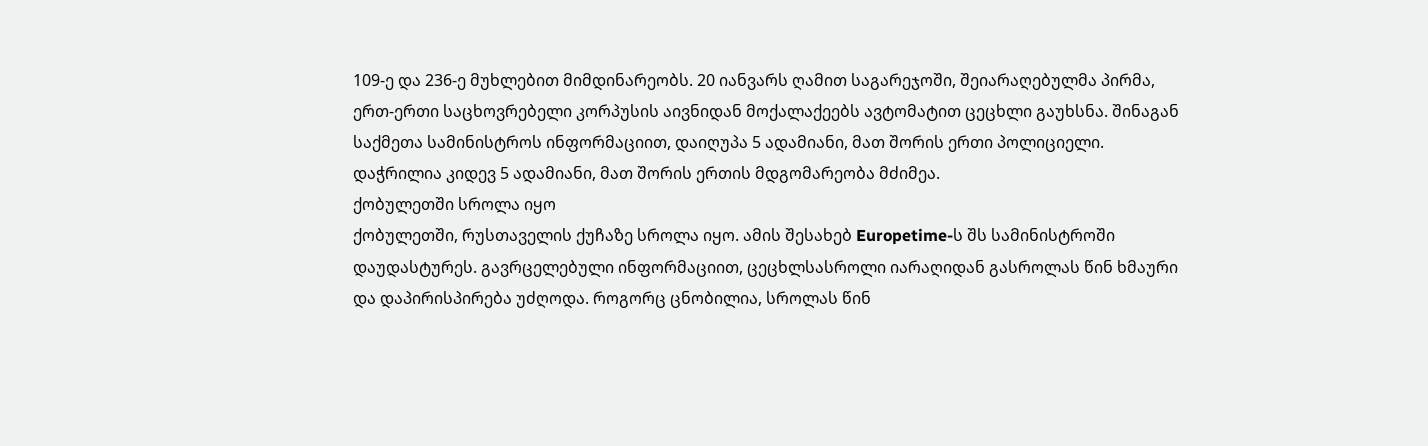109-ე და 236-ე მუხლებით მიმდინარეობს. 20 იანვარს ღამით საგარეჯოში, შეიარაღებულმა პირმა, ერთ-ერთი საცხოვრებელი კორპუსის აივნიდან მოქალაქეებს ავტომატით ცეცხლი გაუხსნა. შინაგან საქმეთა სამინისტროს ინფორმაციით, დაიღუპა 5 ადამიანი, მათ შორის ერთი პოლიციელი. დაჭრილია კიდევ 5 ადამიანი, მათ შორის ერთის მდგომარეობა მძიმეა.
ქობულეთში სროლა იყო
ქობულეთში, რუსთაველის ქუჩაზე სროლა იყო. ამის შესახებ Europetime-ს შს სამინისტროში დაუდასტურეს. გავრცელებული ინფორმაციით, ცეცხლსასროლი იარაღიდან გასროლას წინ ხმაური და დაპირისპირება უძღოდა. როგორც ცნობილია, სროლას წინ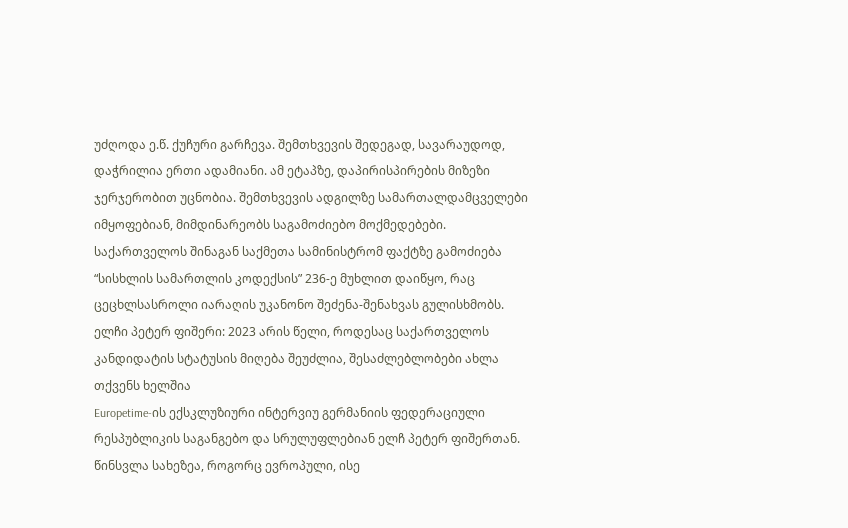უძღოდა ე.წ. ქუჩური გარჩევა. შემთხვევის შედეგად, სავარაუდოდ, დაჭრილია ერთი ადამიანი. ამ ეტაპზე, დაპირისპირების მიზეზი ჯერჯერობით უცნობია. შემთხვევის ადგილზე სამართალდამცველები იმყოფებიან, მიმდინარეობს საგამოძიებო მოქმედებები. საქართველოს შინაგან საქმეთა სამინისტრომ ფაქტზე გამოძიება “სისხლის სამართლის კოდექსის” 236-ე მუხლით დაიწყო, რაც ცეცხლსასროლი იარაღის უკანონო შეძენა-შენახვას გულისხმობს.
ელჩი პეტერ ფიშერი: 2023 არის წელი, როდესაც საქართველოს კანდიდატის სტატუსის მიღება შეუძლია, შესაძლებლობები ახლა თქვენს ხელშია
Europetime-ის ექსკლუზიური ინტერვიუ გერმანიის ფედერაციული რესპუბლიკის საგანგებო და სრულუფლებიან ელჩ პეტერ ფიშერთან. წინსვლა სახეზეა, როგორც ევროპული, ისე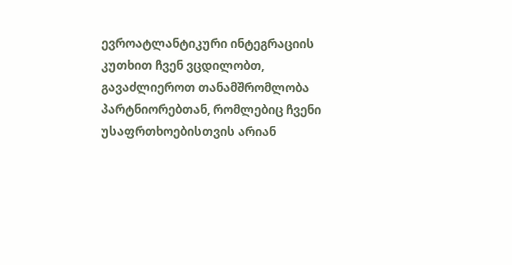ევროატლანტიკური ინტეგრაციის კუთხით ჩვენ ვცდილობთ, გავაძლიეროთ თანამშრომლობა პარტნიორებთან, რომლებიც ჩვენი უსაფრთხოებისთვის არიან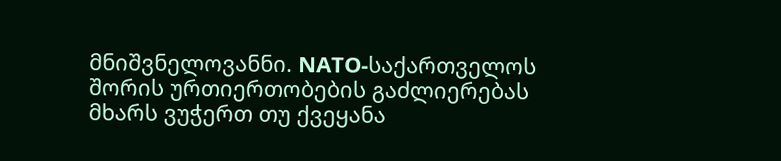მნიშვნელოვანნი. NATO-საქართველოს შორის ურთიერთობების გაძლიერებას მხარს ვუჭერთ თუ ქვეყანა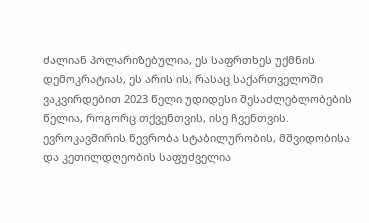ძალიან პოლარიზებულია, ეს საფრთხეს უქმნის დემოკრატიას, ეს არის ის, რასაც საქართველოში ვაკვირდებით 2023 წელი უდიდესი შესაძლებლობების წელია, როგორც თქვენთვის, ისე ჩვენთვის. ევროკავშირის წევრობა სტაბილურობის, მშვიდობისა და კეთილდღეობის საფუძველია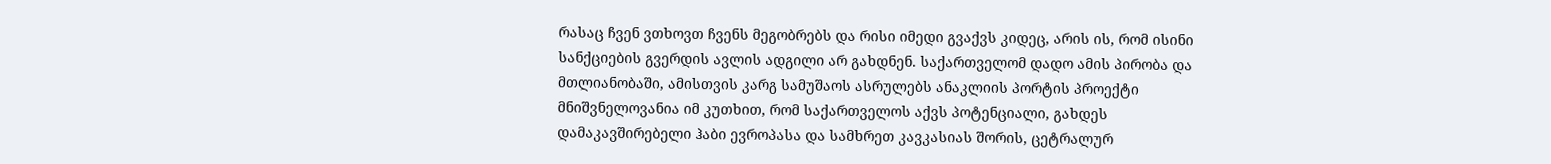რასაც ჩვენ ვთხოვთ ჩვენს მეგობრებს და რისი იმედი გვაქვს კიდეც, არის ის, რომ ისინი სანქციების გვერდის ავლის ადგილი არ გახდნენ. საქართველომ დადო ამის პირობა და მთლიანობაში, ამისთვის კარგ სამუშაოს ასრულებს ანაკლიის პორტის პროექტი მნიშვნელოვანია იმ კუთხით, რომ საქართველოს აქვს პოტენციალი, გახდეს დამაკავშირებელი ჰაბი ევროპასა და სამხრეთ კავკასიას შორის, ცეტრალურ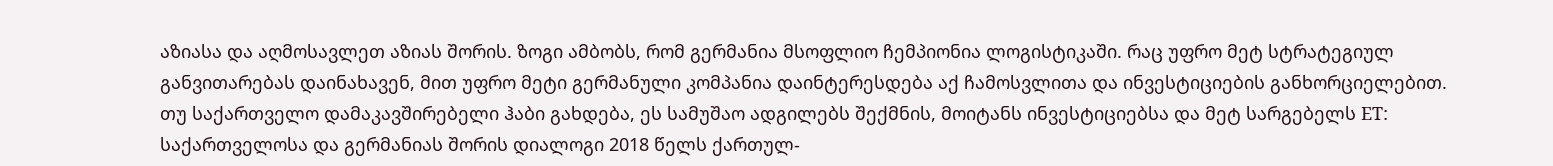აზიასა და აღმოსავლეთ აზიას შორის. ზოგი ამბობს, რომ გერმანია მსოფლიო ჩემპიონია ლოგისტიკაში. რაც უფრო მეტ სტრატეგიულ განვითარებას დაინახავენ, მით უფრო მეტი გერმანული კომპანია დაინტერესდება აქ ჩამოსვლითა და ინვესტიციების განხორციელებით. თუ საქართველო დამაკავშირებელი ჰაბი გახდება, ეს სამუშაო ადგილებს შექმნის, მოიტანს ინვესტიციებსა და მეტ სარგებელს ET: საქართველოსა და გერმანიას შორის დიალოგი 2018 წელს ქართულ-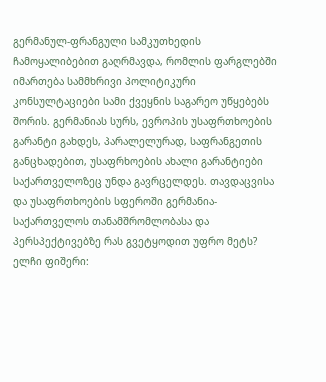გერმანულ-ფრანგული სამკუთხედის ჩამოყალიბებით გაღრმავდა, რომლის ფარგლებში იმართება სამმხრივი პოლიტიკური კონსულტაციები სამი ქვეყნის საგარეო უწყებებს შორის. გერმანიას სურს, ევროპის უსაფრთხოების გარანტი გახდეს, პარალელურად, საფრანგეთის განცხადებით, უსაფრხოების ახალი გარანტიები საქართველოზეც უნდა გავრცელდეს. თავდაცვისა და უსაფრთხოების სფეროში გერმანია-საქართველოს თანამშრომლობასა და პერსპექტივებზე რას გვეტყოდით უფრო მეტს? ელჩი ფიშერი: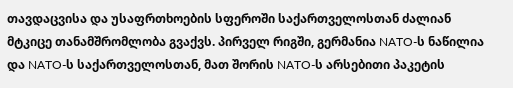თავდაცვისა და უსაფრთხოების სფეროში საქართველოსთან ძალიან მტკიცე თანამშრომლობა გვაქვს. პირველ რიგში, გერმანია NATO-ს ნაწილია და NATO-ს საქართველოსთან, მათ შორის NATO-ს არსებითი პაკეტის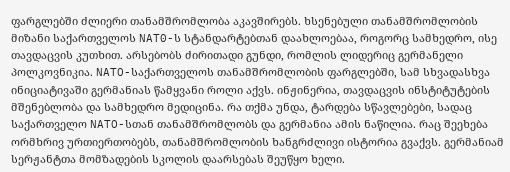ფარგლებში ძლიერი თანამშრომლობა აკავშირებს. ხსენებული თანამშრომლობის მიზანი საქართველოს NAT0-ს სტანდარტებთან დაახლოებაა, როგორც სამხედრო, ისე თავდაცვის კუთხით. არსებობს ძირითადი გუნდი, რომლის ლიდერიც გერმანელი პოლკოვნიკია. NATO-საქართველოს თანამშრომლობის ფარგლებში, სამ სხვადასხვა ინიციატივაში გერმანიას წამყვანი როლი აქვს. ინჟინერია, თავდაცვის ინსტიტუტების მშენებლობა და სამხედრო მედიცინა. რა თქმა უნდა, ტარდება სწავლებები, სადაც საქართველო NATO-სთან თანამშრომლობს და გერმანია ამის ნაწილია. რაც შეეხება ორმხრივ ურთიერთობებს, თანამშრომლობის ხანგრძლივი ისტორია გვაქვს. გერმანიამ სერჟანტთა მომზადების სკოლის დაარსებას შეუწყო ხელი.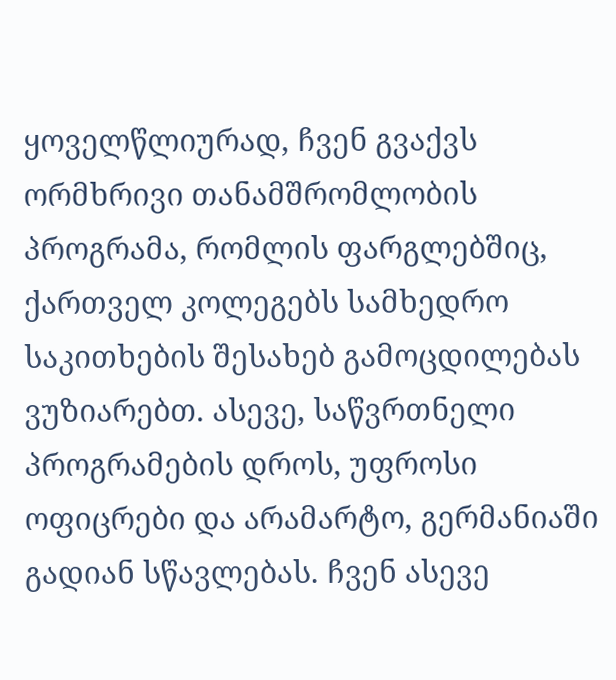ყოველწლიურად, ჩვენ გვაქვს ორმხრივი თანამშრომლობის პროგრამა, რომლის ფარგლებშიც, ქართველ კოლეგებს სამხედრო საკითხების შესახებ გამოცდილებას ვუზიარებთ. ასევე, საწვრთნელი პროგრამების დროს, უფროსი ოფიცრები და არამარტო, გერმანიაში გადიან სწავლებას. ჩვენ ასევე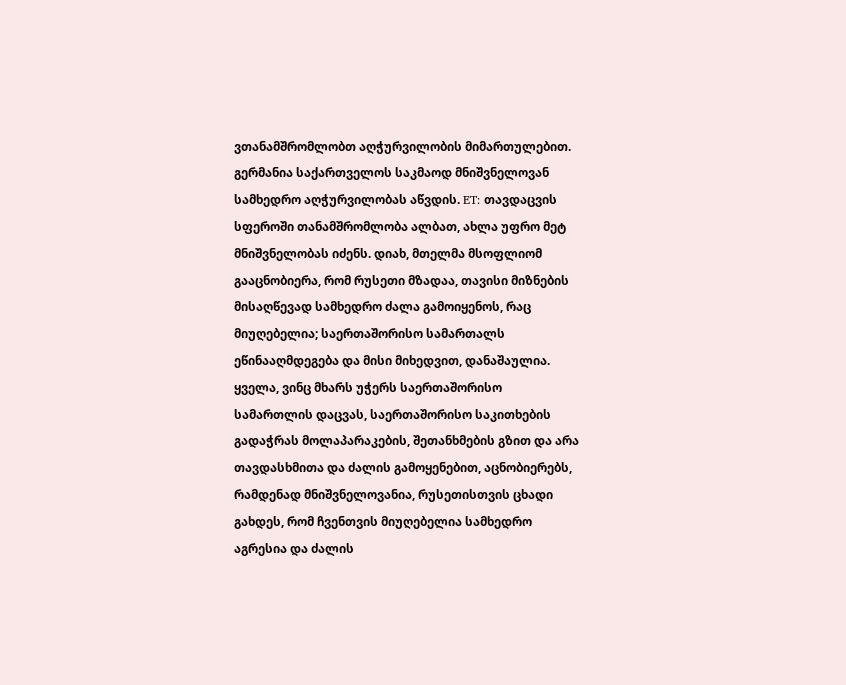ვთანამშრომლობთ აღჭურვილობის მიმართულებით. გერმანია საქართველოს საკმაოდ მნიშვნელოვან სამხედრო აღჭურვილობას აწვდის. ET: თავდაცვის სფეროში თანამშრომლობა ალბათ, ახლა უფრო მეტ მნიშვნელობას იძენს. დიახ, მთელმა მსოფლიომ გააცნობიერა, რომ რუსეთი მზადაა, თავისი მიზნების მისაღწევად სამხედრო ძალა გამოიყენოს, რაც მიუღებელია; საერთაშორისო სამართალს ეწინააღმდეგება და მისი მიხედვით, დანაშაულია. ყველა, ვინც მხარს უჭერს საერთაშორისო სამართლის დაცვას, საერთაშორისო საკითხების გადაჭრას მოლაპარაკების, შეთანხმების გზით და არა თავდასხმითა და ძალის გამოყენებით, აცნობიერებს, რამდენად მნიშვნელოვანია, რუსეთისთვის ცხადი გახდეს, რომ ჩვენთვის მიუღებელია სამხედრო აგრესია და ძალის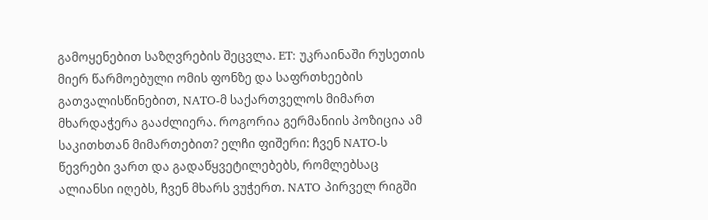გამოყენებით საზღვრების შეცვლა. ET: უკრაინაში რუსეთის მიერ წარმოებული ომის ფონზე და საფრთხეების გათვალისწინებით, NATO-მ საქართველოს მიმართ მხარდაჭერა გააძლიერა. როგორია გერმანიის პოზიცია ამ საკითხთან მიმართებით? ელჩი ფიშერი: ჩვენ NATO-ს წევრები ვართ და გადაწყვეტილებებს, რომლებსაც ალიანსი იღებს, ჩვენ მხარს ვუჭერთ. NATO პირველ რიგში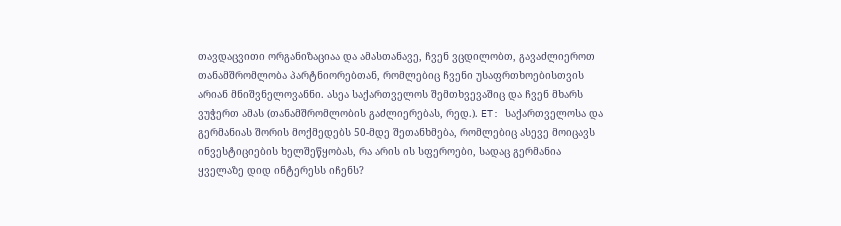თავდაცვითი ორგანიზაციაა და ამასთანავე, ჩვენ ვცდილობთ, გავაძლიეროთ თანამშრომლობა პარტნიორებთან, რომლებიც ჩვენი უსაფრთხოებისთვის არიან მნიშვნელოვანნი. ასეა საქართველოს შემთხვევაშიც და ჩვენ მხარს ვუჭერთ ამას (თანამშრომლობის გაძლიერებას, რედ.). ET: საქართველოსა და გერმანიას შორის მოქმედებს 50-მდე შეთანხმება, რომლებიც ასევე მოიცავს ინვესტიციების ხელშეწყობას, რა არის ის სფეროები, სადაც გერმანია ყველაზე დიდ ინტერესს იჩენს?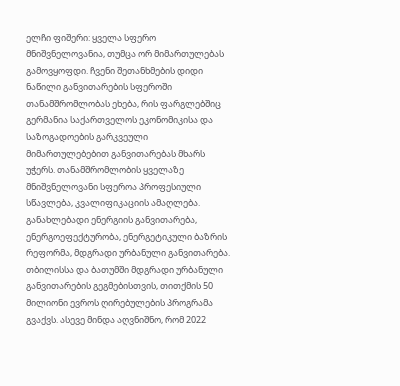ელჩი ფიშერი: ყველა სფერო მნიშვნელოვანია, თუმცა ორ მიმართულებას გამოვყოფდი. ჩვენი შეთანხმების დიდი ნაწილი განვითარების სფეროში თანამშრომლობას ეხება, რის ფარგლებშიც გერმანია საქართველოს ეკონომიკისა და საზოგადოების გარკვეული მიმართულებებით განვითარებას მხარს უჭერს. თანამშრომლობის ყველაზე მნიშვნელოვანი სფეროა პროფესიული სწავლება, კვალიფიკაციის ამაღლება. განახლებადი ენერგიის განვითარება, ენერგოეფექტურობა, ენერგეტიკული ბაზრის რეფორმა, მდგრადი ურბანული განვითარება. თბილისსა და ბათუმში მდგრადი ურბანული განვითარების გეგმებისთვის, თითქმის 50 მილიონი ევროს ღირებულების პროგრამა გვაქვს. ასევე მინდა აღვნიშნო, რომ 2022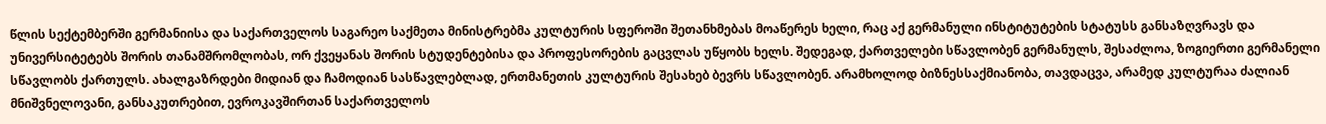წლის სექტემბერში გერმანიისა და საქართველოს საგარეო საქმეთა მინისტრებმა კულტურის სფეროში შეთანხმებას მოაწერეს ხელი, რაც აქ გერმანული ინსტიტუტების სტატუსს განსაზღვრავს და უნივერსიტეტებს შორის თანამშრომლობას, ორ ქვეყანას შორის სტუდენტებისა და პროფესორების გაცვლას უწყობს ხელს. შედეგად, ქართველები სწავლობენ გერმანულს, შესაძლოა, ზოგიერთი გერმანელი სწავლობს ქართულს. ახალგაზრდები მიდიან და ჩამოდიან სასწავლებლად, ერთმანეთის კულტურის შესახებ ბევრს სწავლობენ. არამხოლოდ ბიზნესსაქმიანობა, თავდაცვა, არამედ კულტურაა ძალიან მნიშვნელოვანი, განსაკუთრებით, ევროკავშირთან საქართველოს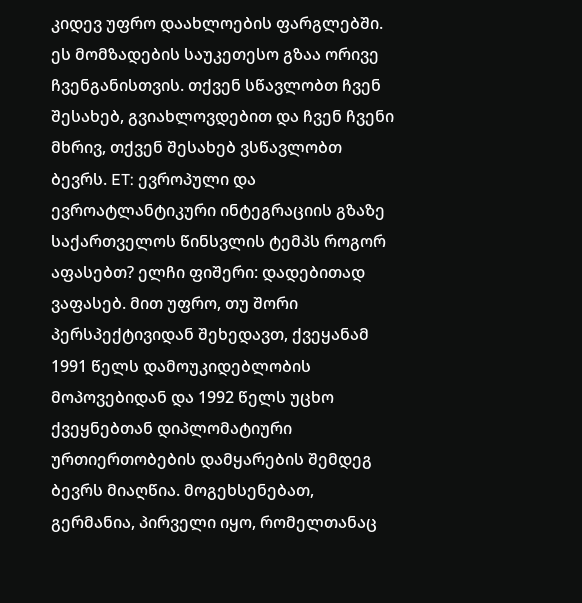კიდევ უფრო დაახლოების ფარგლებში. ეს მომზადების საუკეთესო გზაა ორივე ჩვენგანისთვის. თქვენ სწავლობთ ჩვენ შესახებ, გვიახლოვდებით და ჩვენ ჩვენი მხრივ, თქვენ შესახებ ვსწავლობთ ბევრს. ET: ევროპული და ევროატლანტიკური ინტეგრაციის გზაზე საქართველოს წინსვლის ტემპს როგორ აფასებთ? ელჩი ფიშერი: დადებითად ვაფასებ. მით უფრო, თუ შორი პერსპექტივიდან შეხედავთ, ქვეყანამ 1991 წელს დამოუკიდებლობის მოპოვებიდან და 1992 წელს უცხო ქვეყნებთან დიპლომატიური ურთიერთობების დამყარების შემდეგ ბევრს მიაღწია. მოგეხსენებათ, გერმანია, პირველი იყო, რომელთანაც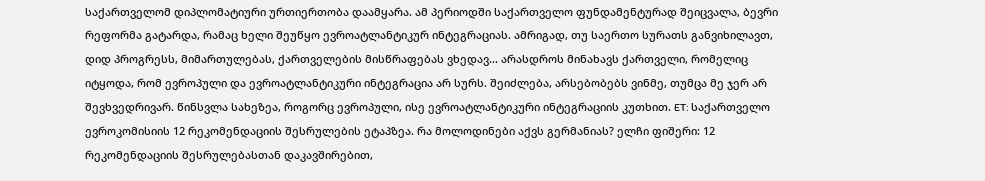საქართველომ დიპლომატიური ურთიერთობა დაამყარა. ამ პერიოდში საქართველო ფუნდამენტურად შეიცვალა, ბევრი რეფორმა გატარდა, რამაც ხელი შეუწყო ევროატლანტიკურ ინტეგრაციას. ამრიგად, თუ საერთო სურათს განვიხილავთ, დიდ პროგრესს, მიმართულებას, ქართველების მისწრაფებას ვხედავ... არასდროს მინახავს ქართველი, რომელიც იტყოდა, რომ ევროპული და ევროატლანტიკური ინტეგრაცია არ სურს. შეიძლება, არსებობებს ვინმე, თუმცა მე ჯერ არ შევხვედრივარ. წინსვლა სახეზეა, როგორც ევროპული, ისე ევროატლანტიკური ინტეგრაციის კუთხით. ET: საქართველო ევროკომისიის 12 რეკომენდაციის შესრულების ეტაპზეა. რა მოლოდინები აქვს გერმანიას? ელჩი ფიშერი: 12 რეკომენდაციის შესრულებასთან დაკავშირებით,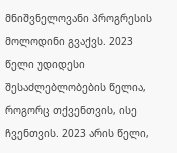მნიშვნელოვანი პროგრესის მოლოდინი გვაქვს. 2023 წელი უდიდესი შესაძლებლობების წელია, როგორც თქვენთვის, ისე ჩვენთვის. 2023 არის წელი,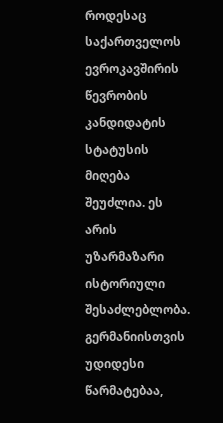როდესაც საქართველოს ევროკავშირის წევრობის კანდიდატის სტატუსის მიღება შეუძლია. ეს არის უზარმაზარი ისტორიული შესაძლებლობა. გერმანიისთვის უდიდესი წარმატებაა,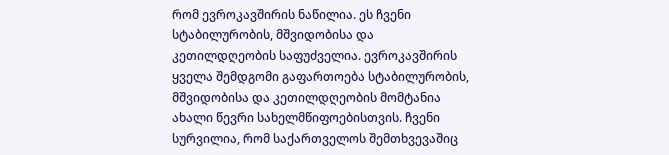რომ ევროკავშირის ნაწილია. ეს ჩვენი სტაბილურობის, მშვიდობისა და კეთილდღეობის საფუძველია. ევროკავშირის ყველა შემდგომი გაფართოება სტაბილურობის, მშვიდობისა და კეთილდღეობის მომტანია ახალი წევრი სახელმწიფოებისთვის. ჩვენი სურვილია, რომ საქართველოს შემთხვევაშიც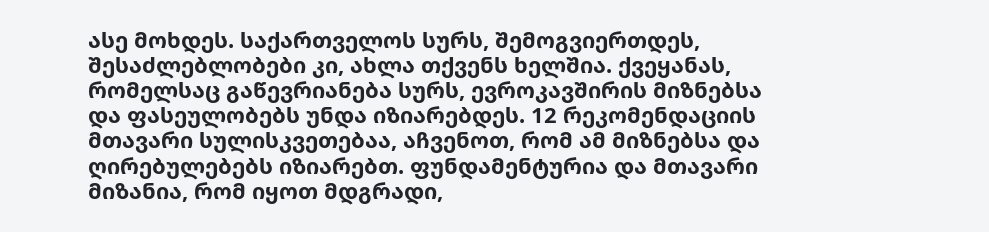ასე მოხდეს. საქართველოს სურს, შემოგვიერთდეს, შესაძლებლობები კი, ახლა თქვენს ხელშია. ქვეყანას, რომელსაც გაწევრიანება სურს, ევროკავშირის მიზნებსა და ფასეულობებს უნდა იზიარებდეს. 12 რეკომენდაციის მთავარი სულისკვეთებაა, აჩვენოთ, რომ ამ მიზნებსა და ღირებულებებს იზიარებთ. ფუნდამენტურია და მთავარი მიზანია, რომ იყოთ მდგრადი,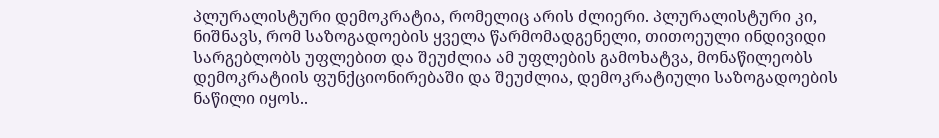პლურალისტური დემოკრატია, რომელიც არის ძლიერი. პლურალისტური კი, ნიშნავს, რომ საზოგადოების ყველა წარმომადგენელი, თითოეული ინდივიდი სარგებლობს უფლებით და შეუძლია ამ უფლების გამოხატვა, მონაწილეობს დემოკრატიის ფუნქციონირებაში და შეუძლია, დემოკრატიული საზოგადოების ნაწილი იყოს..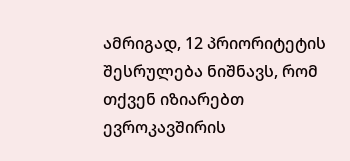ამრიგად, 12 პრიორიტეტის შესრულება ნიშნავს, რომ თქვენ იზიარებთ ევროკავშირის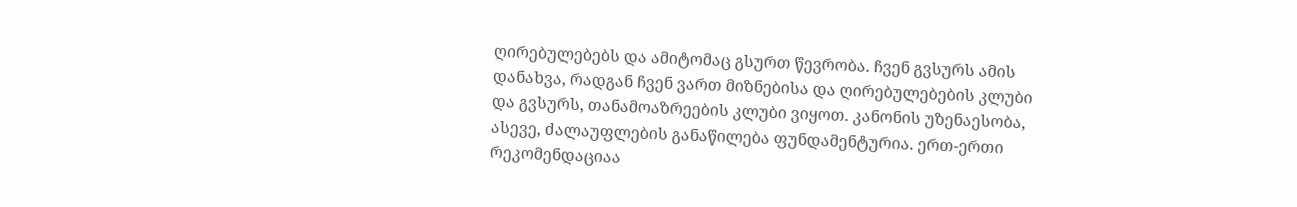ღირებულებებს და ამიტომაც გსურთ წევრობა. ჩვენ გვსურს ამის დანახვა, რადგან ჩვენ ვართ მიზნებისა და ღირებულებების კლუბი და გვსურს, თანამოაზრეების კლუბი ვიყოთ. კანონის უზენაესობა, ასევე, ძალაუფლების განაწილება ფუნდამენტურია. ერთ-ერთი რეკომენდაციაა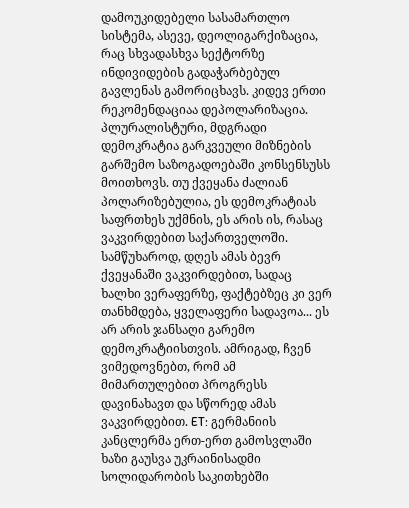დამოუკიდებელი სასამართლო სისტემა, ასევე, დეოლიგარქიზაცია, რაც სხვადასხვა სექტორზე ინდივიდების გადაჭარბებულ გავლენას გამორიცხავს. კიდევ ერთი რეკომენდაციაა დეპოლარიზაცია. პლურალისტური, მდგრადი დემოკრატია გარკვეული მიზნების გარშემო საზოგადოებაში კონსენსუსს მოითხოვს. თუ ქვეყანა ძალიან პოლარიზებულია, ეს დემოკრატიას საფრთხეს უქმნის, ეს არის ის, რასაც ვაკვირდებით საქართველოში. სამწუხაროდ, დღეს ამას ბევრ ქვეყანაში ვაკვირდებით, სადაც ხალხი ვერაფერზე, ფაქტებზეც კი ვერ თანხმდება, ყველაფერი სადავოა... ეს არ არის ჯანსაღი გარემო დემოკრატიისთვის. ამრიგად, ჩვენ ვიმედოვნებთ, რომ ამ მიმართულებით პროგრესს დავინახავთ და სწორედ ამას ვაკვირდებით. ET: გერმანიის კანცლერმა ერთ-ერთ გამოსვლაში ხაზი გაუსვა უკრაინისადმი სოლიდარობის საკითხებში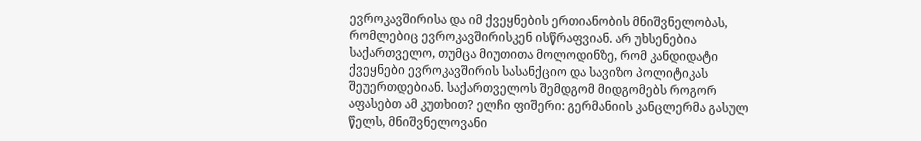ევროკავშირისა და იმ ქვეყნების ერთიანობის მნიშვნელობას, რომლებიც ევროკავშირისკენ ისწრაფვიან. არ უხსენებია საქართველო, თუმცა მიუთითა მოლოდინზე, რომ კანდიდატი ქვეყნები ევროკავშირის სასანქციო და სავიზო პოლიტიკას შეუერთდებიან. საქართველოს შემდგომ მიდგომებს როგორ აფასებთ ამ კუთხით? ელჩი ფიშერი: გერმანიის კანცლერმა გასულ წელს, მნიშვნელოვანი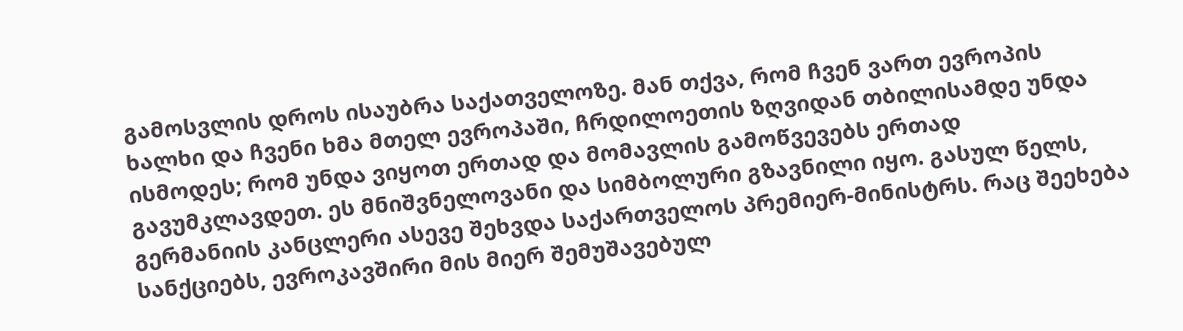გამოსვლის დროს ისაუბრა საქათველოზე. მან თქვა, რომ ჩვენ ვართ ევროპის ხალხი და ჩვენი ხმა მთელ ევროპაში, ჩრდილოეთის ზღვიდან თბილისამდე უნდა ისმოდეს; რომ უნდა ვიყოთ ერთად და მომავლის გამოწვევებს ერთად გავუმკლავდეთ. ეს მნიშვნელოვანი და სიმბოლური გზავნილი იყო. გასულ წელს, გერმანიის კანცლერი ასევე შეხვდა საქართველოს პრემიერ-მინისტრს. რაც შეეხება სანქციებს, ევროკავშირი მის მიერ შემუშავებულ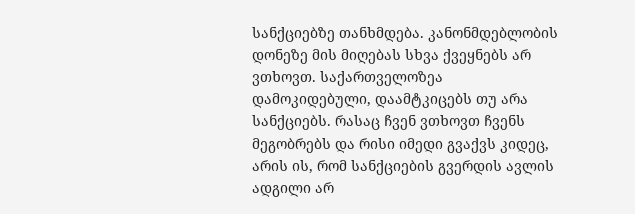სანქციებზე თანხმდება. კანონმდებლობის დონეზე მის მიღებას სხვა ქვეყნებს არ ვთხოვთ. საქართველოზეა დამოკიდებული, დაამტკიცებს თუ არა სანქციებს. რასაც ჩვენ ვთხოვთ ჩვენს მეგობრებს და რისი იმედი გვაქვს კიდეც, არის ის, რომ სანქციების გვერდის ავლის ადგილი არ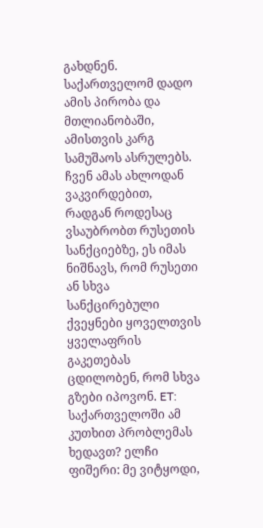გახდნენ. საქართველომ დადო ამის პირობა და მთლიანობაში, ამისთვის კარგ სამუშაოს ასრულებს. ჩვენ ამას ახლოდან ვაკვირდებით, რადგან როდესაც ვსაუბრობთ რუსეთის სანქციებზე, ეს იმას ნიშნავს, რომ რუსეთი ან სხვა სანქცირებული ქვეყნები ყოველთვის ყველაფრის გაკეთებას ცდილობენ, რომ სხვა გზები იპოვონ. ET: საქართველოში ამ კუთხით პრობლემას ხედავთ? ელჩი ფიშერი: მე ვიტყოდი,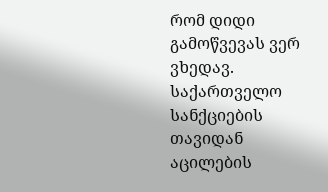რომ დიდი გამოწვევას ვერ ვხედავ. საქართველო სანქციების თავიდან აცილების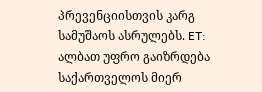პრევენციისთვის კარგ სამუშაოს ასრულებს. ET: ალბათ უფრო გაიზრდება საქართველოს მიერ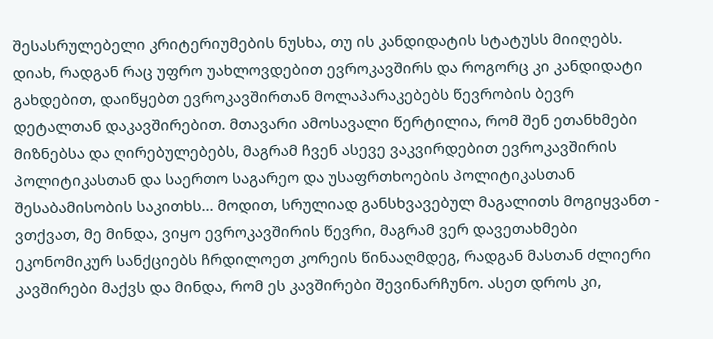შესასრულებელი კრიტერიუმების ნუსხა, თუ ის კანდიდატის სტატუსს მიიღებს. დიახ, რადგან რაც უფრო უახლოვდებით ევროკავშირს და როგორც კი კანდიდატი გახდებით, დაიწყებთ ევროკავშირთან მოლაპარაკებებს წევრობის ბევრ დეტალთან დაკავშირებით. მთავარი ამოსავალი წერტილია, რომ შენ ეთანხმები მიზნებსა და ღირებულებებს, მაგრამ ჩვენ ასევე ვაკვირდებით ევროკავშირის პოლიტიკასთან და საერთო საგარეო და უსაფრთხოების პოლიტიკასთან შესაბამისობის საკითხს... მოდით, სრულიად განსხვავებულ მაგალითს მოგიყვანთ - ვთქვათ, მე მინდა, ვიყო ევროკავშირის წევრი, მაგრამ ვერ დავეთახმები ეკონომიკურ სანქციებს ჩრდილოეთ კორეის წინააღმდეგ, რადგან მასთან ძლიერი კავშირები მაქვს და მინდა, რომ ეს კავშირები შევინარჩუნო. ასეთ დროს კი,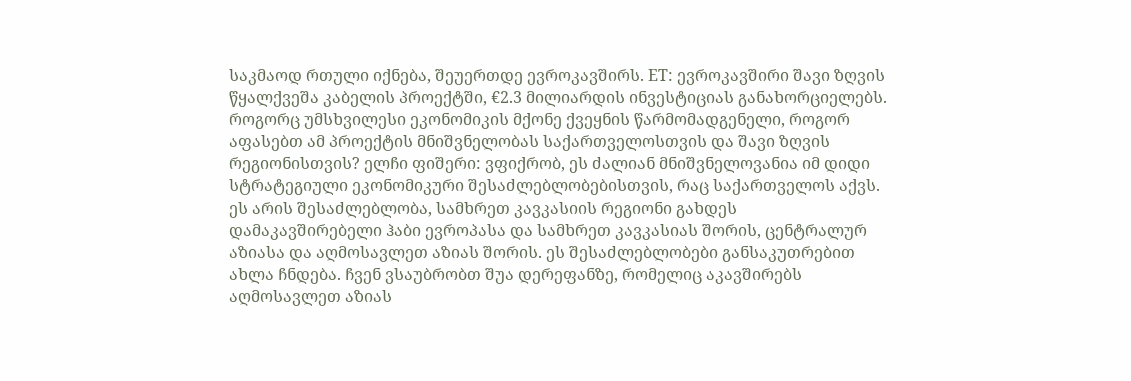საკმაოდ რთული იქნება, შეუერთდე ევროკავშირს. ET: ევროკავშირი შავი ზღვის წყალქვეშა კაბელის პროექტში, €2.3 მილიარდის ინვესტიციას განახორციელებს. როგორც უმსხვილესი ეკონომიკის მქონე ქვეყნის წარმომადგენელი, როგორ აფასებთ ამ პროექტის მნიშვნელობას საქართველოსთვის და შავი ზღვის რეგიონისთვის? ელჩი ფიშერი: ვფიქრობ, ეს ძალიან მნიშვნელოვანია იმ დიდი სტრატეგიული ეკონომიკური შესაძლებლობებისთვის, რაც საქართველოს აქვს. ეს არის შესაძლებლობა, სამხრეთ კავკასიის რეგიონი გახდეს დამაკავშირებელი ჰაბი ევროპასა და სამხრეთ კავკასიას შორის, ცენტრალურ აზიასა და აღმოსავლეთ აზიას შორის. ეს შესაძლებლობები განსაკუთრებით ახლა ჩნდება. ჩვენ ვსაუბრობთ შუა დერეფანზე, რომელიც აკავშირებს აღმოსავლეთ აზიას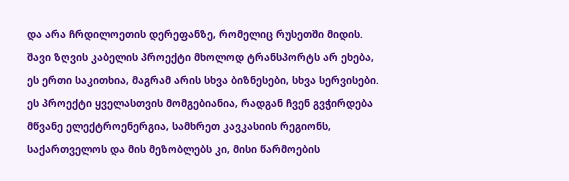და არა ჩრდილოეთის დერეფანზე, რომელიც რუსეთში მიდის. შავი ზღვის კაბელის პროექტი მხოლოდ ტრანსპორტს არ ეხება, ეს ერთი საკითხია, მაგრამ არის სხვა ბიზნესები, სხვა სერვისები. ეს პროექტი ყველასთვის მომგებიანია, რადგან ჩვენ გვჭირდება მწვანე ელექტროენერგია, სამხრეთ კავკასიის რეგიონს, საქართველოს და მის მეზობლებს კი, მისი წარმოების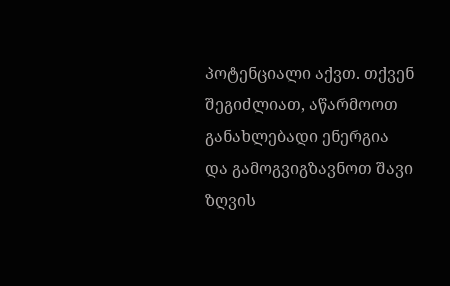პოტენციალი აქვთ. თქვენ შეგიძლიათ, აწარმოოთ განახლებადი ენერგია და გამოგვიგზავნოთ შავი ზღვის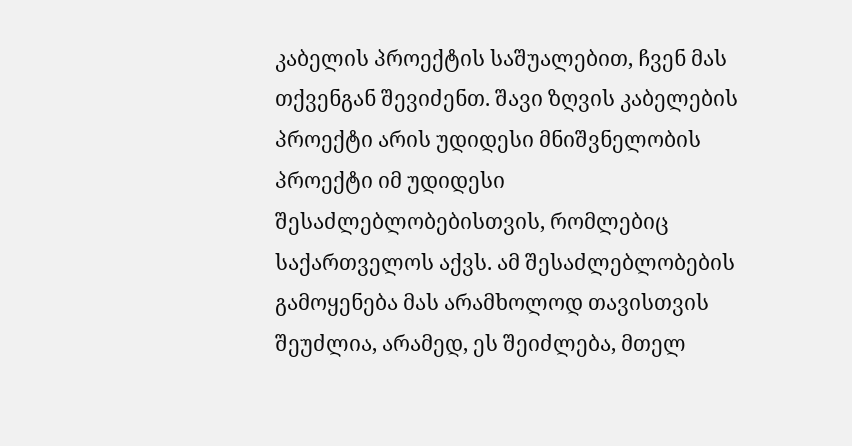კაბელის პროექტის საშუალებით, ჩვენ მას თქვენგან შევიძენთ. შავი ზღვის კაბელების პროექტი არის უდიდესი მნიშვნელობის პროექტი იმ უდიდესი შესაძლებლობებისთვის, რომლებიც საქართველოს აქვს. ამ შესაძლებლობების გამოყენება მას არამხოლოდ თავისთვის შეუძლია, არამედ, ეს შეიძლება, მთელ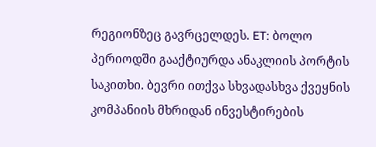რეგიონზეც გავრცელდეს. ET: ბოლო პერიოდში გააქტიურდა ანაკლიის პორტის საკითხი. ბევრი ითქვა სხვადასხვა ქვეყნის კომპანიის მხრიდან ინვესტირების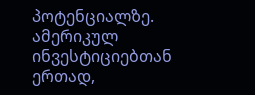პოტენციალზე. ამერიკულ ინვესტიციებთან ერთად,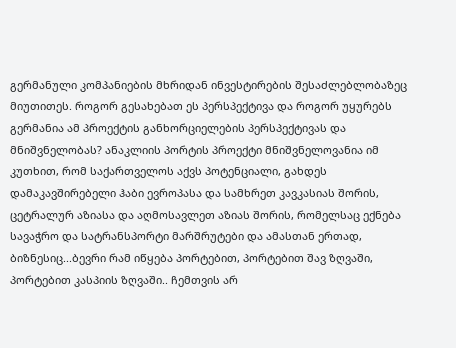გერმანული კომპანიების მხრიდან ინვესტირების შესაძლებლობაზეც მიუთითეს. როგორ გესახებათ ეს პერსპექტივა და როგორ უყურებს გერმანია ამ პროექტის განხორციელების პერსპექტივას და მნიშვნელობას? ანაკლიის პორტის პროექტი მნიშვნელოვანია იმ კუთხით, რომ საქართველოს აქვს პოტენციალი, გახდეს დამაკავშირებელი ჰაბი ევროპასა და სამხრეთ კავკასიას შორის, ცეტრალურ აზიასა და აღმოსავლეთ აზიას შორის, რომელსაც ექნება სავაჭრო და სატრანსპორტი მარშრუტები და ამასთან ერთად, ბიზნესიც...ბევრი რამ იწყება პორტებით, პორტებით შავ ზღვაში, პორტებით კასპიის ზღვაში.. ჩემთვის არ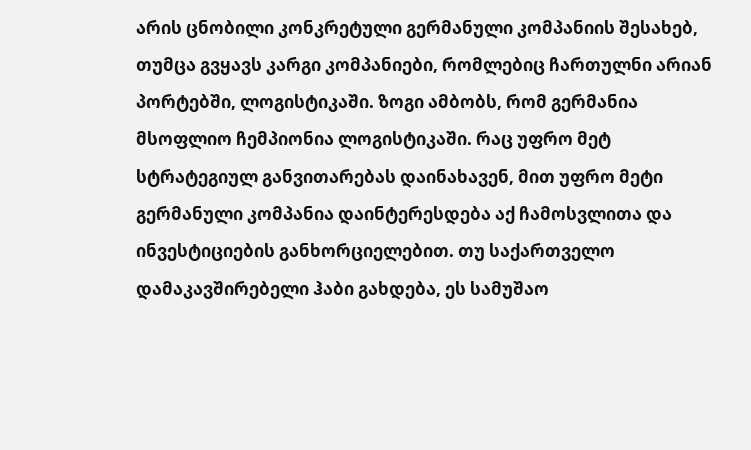არის ცნობილი კონკრეტული გერმანული კომპანიის შესახებ, თუმცა გვყავს კარგი კომპანიები, რომლებიც ჩართულნი არიან პორტებში, ლოგისტიკაში. ზოგი ამბობს, რომ გერმანია მსოფლიო ჩემპიონია ლოგისტიკაში. რაც უფრო მეტ სტრატეგიულ განვითარებას დაინახავენ, მით უფრო მეტი გერმანული კომპანია დაინტერესდება აქ ჩამოსვლითა და ინვესტიციების განხორციელებით. თუ საქართველო დამაკავშირებელი ჰაბი გახდება, ეს სამუშაო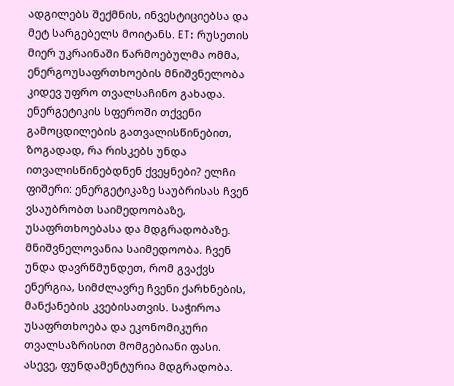ადგილებს შექმნის, ინვესტიციებსა და მეტ სარგებელს მოიტანს. ET: რუსეთის მიერ უკრაინაში წარმოებულმა ომმა, ენერგოუსაფრთხოების მნიშვნელობა კიდევ უფრო თვალსაჩინო გახადა. ენერგეტიკის სფეროში თქვენი გამოცდილების გათვალისწინებით, ზოგადად, რა რისკებს უნდა ითვალისწინებდნენ ქვეყნები? ელჩი ფიშერი: ენერგეტიკაზე საუბრისას ჩვენ ვსაუბრობთ საიმედოობაზე, უსაფრთხოებასა და მდგრადობაზე. მნიშვნელოვანია საიმედოობა. ჩვენ უნდა დავრწმუნდეთ, რომ გვაქვს ენერგია, სიმძლავრე ჩვენი ქარხნების, მანქანების კვებისათვის. საჭიროა უსაფრთხოება და ეკონომიკური თვალსაზრისით მომგებიანი ფასი. ასევე, ფუნდამენტურია მდგრადობა.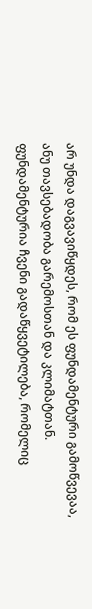არ უნდა დაგვავიწყდეს, რომ ეს ფუნდამენტური გამოწვევაა, ანუ თავსებადობა გარემოსთან და კლიმატთან. ფუნდამენტურია ჩვენი გადაწყვეტილება, რომელიც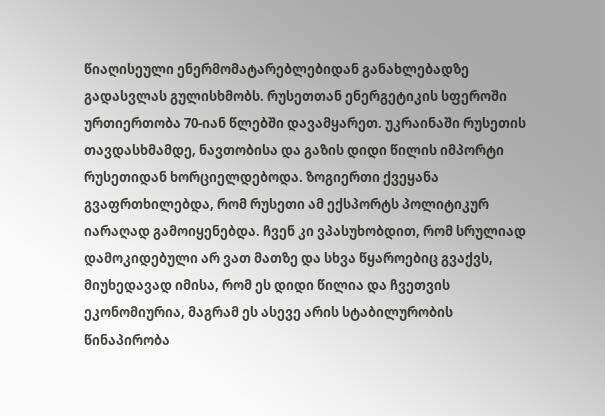წიაღისეული ენერმომატარებლებიდან განახლებადზე გადასვლას გულისხმობს. რუსეთთან ენერგეტიკის სფეროში ურთიერთობა 70-იან წლებში დავამყარეთ. უკრაინაში რუსეთის თავდასხმამდე, ნავთობისა და გაზის დიდი წილის იმპორტი რუსეთიდან ხორციელდებოდა. ზოგიერთი ქვეყანა გვაფრთხილებდა, რომ რუსეთი ამ ექსპორტს პოლიტიკურ იარაღად გამოიყენებდა. ჩვენ კი ვპასუხობდით, რომ სრულიად დამოკიდებული არ ვათ მათზე და სხვა წყაროებიც გვაქვს, მიუხედავად იმისა, რომ ეს დიდი წილია და ჩვეთვის ეკონომიურია, მაგრამ ეს ასევე არის სტაბილურობის წინაპირობა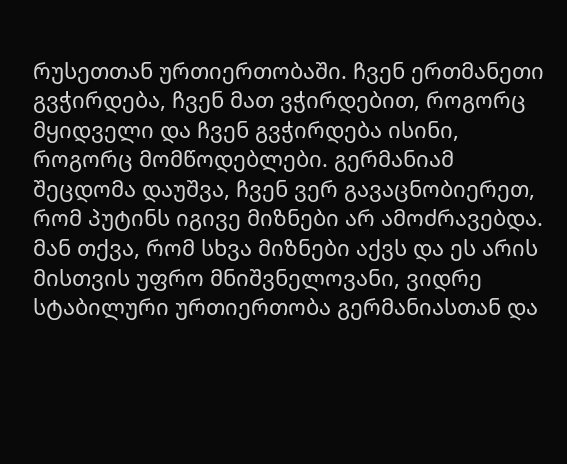რუსეთთან ურთიერთობაში. ჩვენ ერთმანეთი გვჭირდება, ჩვენ მათ ვჭირდებით, როგორც მყიდველი და ჩვენ გვჭირდება ისინი, როგორც მომწოდებლები. გერმანიამ შეცდომა დაუშვა, ჩვენ ვერ გავაცნობიერეთ, რომ პუტინს იგივე მიზნები არ ამოძრავებდა. მან თქვა, რომ სხვა მიზნები აქვს და ეს არის მისთვის უფრო მნიშვნელოვანი, ვიდრე სტაბილური ურთიერთობა გერმანიასთან და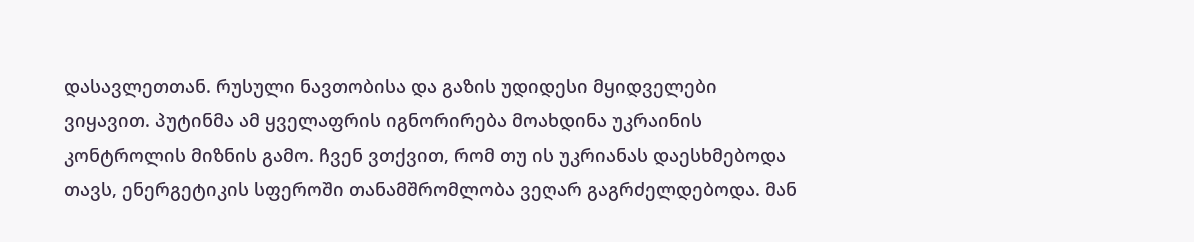დასავლეთთან. რუსული ნავთობისა და გაზის უდიდესი მყიდველები ვიყავით. პუტინმა ამ ყველაფრის იგნორირება მოახდინა უკრაინის კონტროლის მიზნის გამო. ჩვენ ვთქვით, რომ თუ ის უკრიანას დაესხმებოდა თავს, ენერგეტიკის სფეროში თანამშრომლობა ვეღარ გაგრძელდებოდა. მან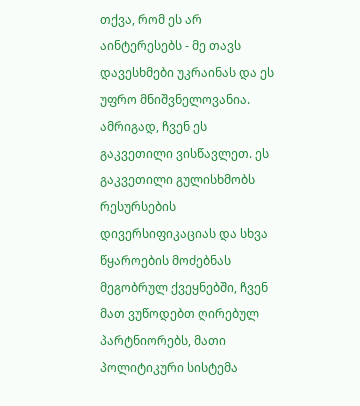თქვა, რომ ეს არ აინტერესებს - მე თავს დავესხმები უკრაინას და ეს უფრო მნიშვნელოვანია. ამრიგად, ჩვენ ეს გაკვეთილი ვისწავლეთ. ეს გაკვეთილი გულისხმობს რესურსების დივერსიფიკაციას და სხვა წყაროების მოძებნას მეგობრულ ქვეყნებში, ჩვენ მათ ვუწოდებთ ღირებულ პარტნიორებს, მათი პოლიტიკური სისტემა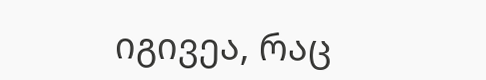იგივეა, რაც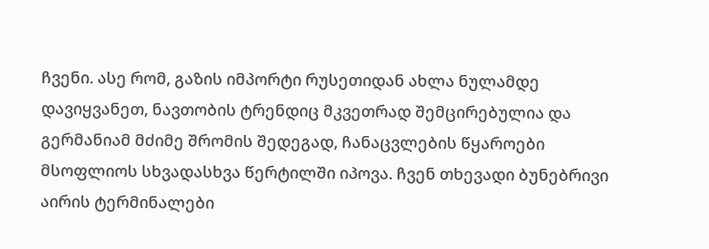ჩვენი. ასე რომ, გაზის იმპორტი რუსეთიდან ახლა ნულამდე დავიყვანეთ, ნავთობის ტრენდიც მკვეთრად შემცირებულია და გერმანიამ მძიმე შრომის შედეგად, ჩანაცვლების წყაროები მსოფლიოს სხვადასხვა წერტილში იპოვა. ჩვენ თხევადი ბუნებრივი აირის ტერმინალები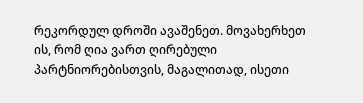რეკორდულ დროში ავაშენეთ. მოვახერხეთ ის, რომ ღია ვართ ღირებული პარტნიორებისთვის, მაგალითად, ისეთი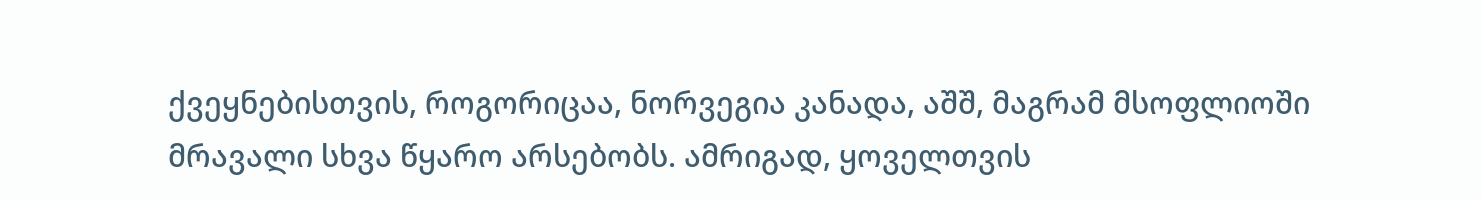ქვეყნებისთვის, როგორიცაა, ნორვეგია კანადა, აშშ, მაგრამ მსოფლიოში მრავალი სხვა წყარო არსებობს. ამრიგად, ყოველთვის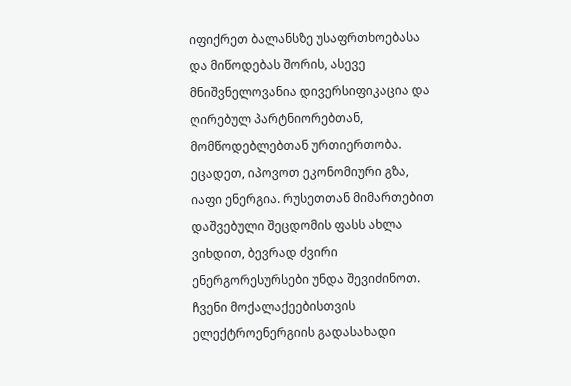იფიქრეთ ბალანსზე უსაფრთხოებასა და მიწოდებას შორის, ასევე მნიშვნელოვანია დივერსიფიკაცია და ღირებულ პარტნიორებთან, მომწოდებლებთან ურთიერთობა. ეცადეთ, იპოვოთ ეკონომიური გზა, იაფი ენერგია. რუსეთთან მიმართებით დაშვებული შეცდომის ფასს ახლა ვიხდით, ბევრად ძვირი ენერგორესურსები უნდა შევიძინოთ. ჩვენი მოქალაქეებისთვის ელექტროენერგიის გადასახადი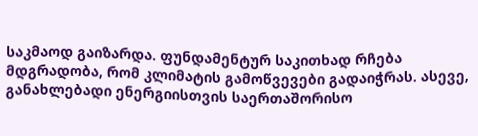საკმაოდ გაიზარდა. ფუნდამენტურ საკითხად რჩება მდგრადობა, რომ კლიმატის გამოწვევები გადაიჭრას. ასევე, განახლებადი ენერგიისთვის საერთაშორისო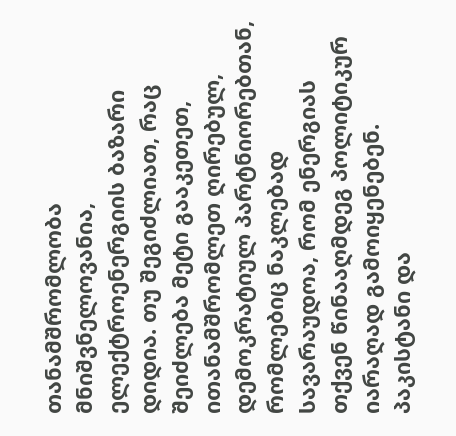თანამშრომლობა მნიშვნელოვანია, ელექტროენერგიის ბაზარი დიდია. თუ შეგიძლიათ, რაც შეიძლება მეტი გააკეთეთ, ითანამშრომლეთ ღირებულ, დემოკრატიულ პარტნიორებთან, რომლებიც ნაკლებად სავარაუდოა, რომ ენერგიას თქვენ წინააღმდეგ პოლიტიკურ იარაღად გამოიყენებენ.
პაკისტანი და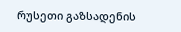რუსეთი გაზსადენის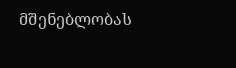მშენებლობას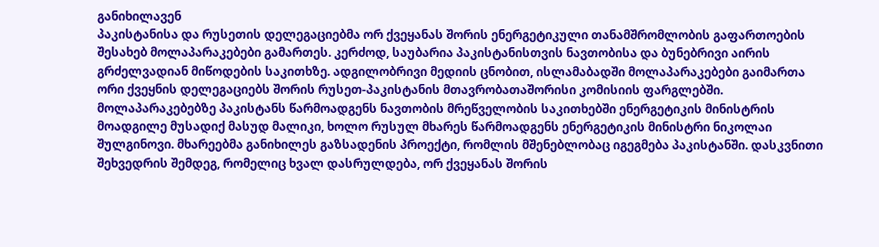განიხილავენ
პაკისტანისა და რუსეთის დელეგაციებმა ორ ქვეყანას შორის ენერგეტიკული თანამშრომლობის გაფართოების შესახებ მოლაპარაკებები გამართეს. კერძოდ, საუბარია პაკისტანისთვის ნავთობისა და ბუნებრივი აირის გრძელვადიან მიწოდების საკითხზე. ადგილობრივი მედიის ცნობით, ისლამაბადში მოლაპარაკებები გაიმართა ორი ქვეყნის დელეგაციებს შორის რუსეთ-პაკისტანის მთავრობათაშორისი კომისიის ფარგლებში. მოლაპარაკებებზე პაკისტანს წარმოადგენს ნავთობის მრეწველობის საკითხებში ენერგეტიკის მინისტრის მოადგილე მუსადიქ მასუდ მალიკი, ხოლო რუსულ მხარეს წარმოადგენს ენერგეტიკის მინისტრი ნიკოლაი შულგინოვი. მხარეებმა განიხილეს გაზსადენის პროექტი, რომლის მშენებლობაც იგეგმება პაკისტანში. დასკვნითი შეხვედრის შემდეგ, რომელიც ხვალ დასრულდება, ორ ქვეყანას შორის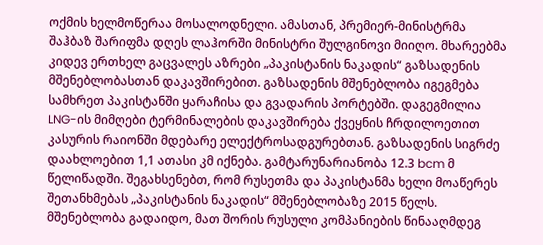ოქმის ხელმოწერაა მოსალოდნელი. ამასთან, პრემიერ-მინისტრმა შაჰბაზ შარიფმა დღეს ლაჰორში მინისტრი შულგინოვი მიიღო. მხარეებმა კიდევ ერთხელ გაცვალეს აზრები „პაკისტანის ნაკადის“ გაზსადენის მშენებლობასთან დაკავშირებით. გაზსადენის მშენებლობა იგეგმება სამხრეთ პაკისტანში ყარაჩისა და გვადარის პორტებში. დაგეგმილია LNG-ის მიმღები ტერმინალების დაკავშირება ქვეყნის ჩრდილოეთით კასურის რაიონში მდებარე ელექტროსადგურებთან. გაზსადენის სიგრძე დაახლოებით 1,1 ათასი კმ იქნება. გამტარუნარიანობა 12.3 bcm მ წელიწადში. შეგახსენებთ, რომ რუსეთმა და პაკისტანმა ხელი მოაწერეს შეთანხმებას „პაკისტანის ნაკადის“ მშენებლობაზე 2015 წელს. მშენებლობა გადაიდო, მათ შორის რუსული კომპანიების წინააღმდეგ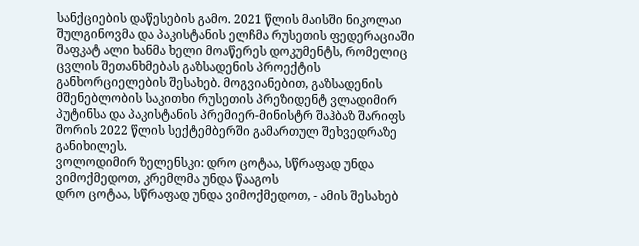სანქციების დაწესების გამო. 2021 წლის მაისში ნიკოლაი შულგინოვმა და პაკისტანის ელჩმა რუსეთის ფედერაციაში შაფკატ ალი ხანმა ხელი მოაწერეს დოკუმენტს, რომელიც ცვლის შეთანხმებას გაზსადენის პროექტის განხორციელების შესახებ. მოგვიანებით, გაზსადენის მშენებლობის საკითხი რუსეთის პრეზიდენტ ვლადიმირ პუტინსა და პაკისტანის პრემიერ-მინისტრ შაჰბაზ შარიფს შორის 2022 წლის სექტემბერში გამართულ შეხვედრაზე განიხილეს.
ვოლოდიმირ ზელენსკი: დრო ცოტაა, სწრაფად უნდა ვიმოქმედოთ, კრემლმა უნდა წააგოს
დრო ცოტაა, სწრაფად უნდა ვიმოქმედოთ, - ამის შესახებ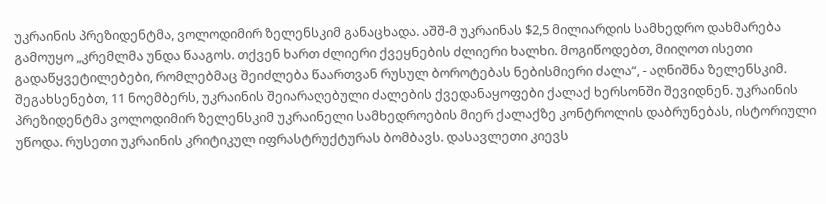უკრაინის პრეზიდენტმა, ვოლოდიმირ ზელენსკიმ განაცხადა. აშშ-მ უკრაინას $2,5 მილიარდის სამხედრო დახმარება გამოუყო „კრემლმა უნდა წააგოს. თქვენ ხართ ძლიერი ქვეყნების ძლიერი ხალხი. მოგიწოდებთ, მიიღოთ ისეთი გადაწყვეტილებები, რომლებმაც შეიძლება წაართვან რუსულ ბოროტებას ნებისმიერი ძალა“, - აღნიშნა ზელენსკიმ. შეგახსენებთ, 11 ნოემბერს, უკრაინის შეიარაღებული ძალების ქვედანაყოფები ქალაქ ხერსონში შევიდნენ. უკრაინის პრეზიდენტმა ვოლოდიმირ ზელენსკიმ უკრაინელი სამხედროების მიერ ქალაქზე კონტროლის დაბრუნებას, ისტორიული უწოდა. რუსეთი უკრაინის კრიტიკულ იფრასტრუქტურას ბომბავს. დასავლეთი კიევს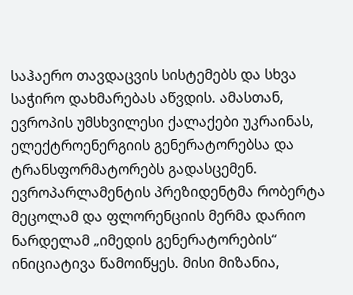საჰაერო თავდაცვის სისტემებს და სხვა საჭირო დახმარებას აწვდის. ამასთან, ევროპის უმსხვილესი ქალაქები უკრაინას, ელექტროენერგიის გენერატორებსა და ტრანსფორმატორებს გადასცემენ. ევროპარლამენტის პრეზიდენტმა რობერტა მეცოლამ და ფლორენციის მერმა დარიო ნარდელამ „იმედის გენერატორების“ ინიციატივა წამოიწყეს. მისი მიზანია,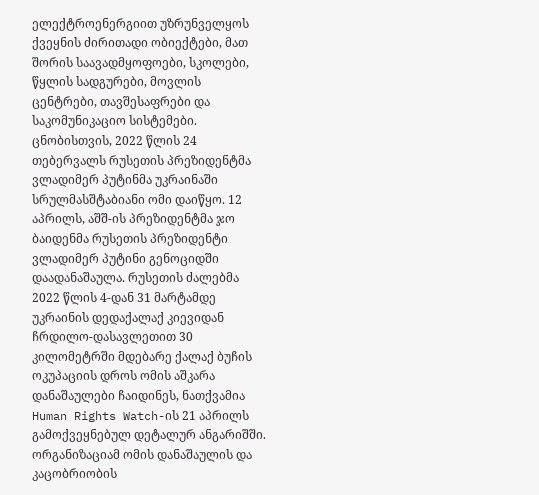ელექტროენერგიით უზრუნველყოს ქვეყნის ძირითადი ობიექტები, მათ შორის საავადმყოფოები, სკოლები, წყლის სადგურები, მოვლის ცენტრები, თავშესაფრები და საკომუნიკაციო სისტემები. ცნობისთვის, 2022 წლის 24 თებერვალს რუსეთის პრეზიდენტმა ვლადიმერ პუტინმა უკრაინაში სრულმასშტაბიანი ომი დაიწყო. 12 აპრილს, აშშ-ის პრეზიდენტმა ჯო ბაიდენმა რუსეთის პრეზიდენტი ვლადიმერ პუტინი გენოციდში დაადანაშაულა. რუსეთის ძალებმა 2022 წლის 4-დან 31 მარტამდე უკრაინის დედაქალაქ კიევიდან ჩრდილო-დასავლეთით 30 კილომეტრში მდებარე ქალაქ ბუჩის ოკუპაციის დროს ომის აშკარა დანაშაულები ჩაიდინეს, ნათქვამია Human Rights Watch-ის 21 აპრილს გამოქვეყნებულ დეტალურ ანგარიშში. ორგანიზაციამ ომის დანაშაულის და კაცობრიობის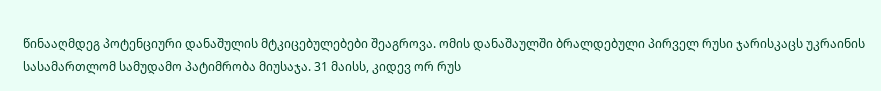წინააღმდეგ პოტენციური დანაშულის მტკიცებულებები შეაგროვა. ომის დანაშაულში ბრალდებული პირველ რუსი ჯარისკაცს უკრაინის სასამართლომ სამუდამო პატიმრობა მიუსაჯა. 31 მაისს, კიდევ ორ რუს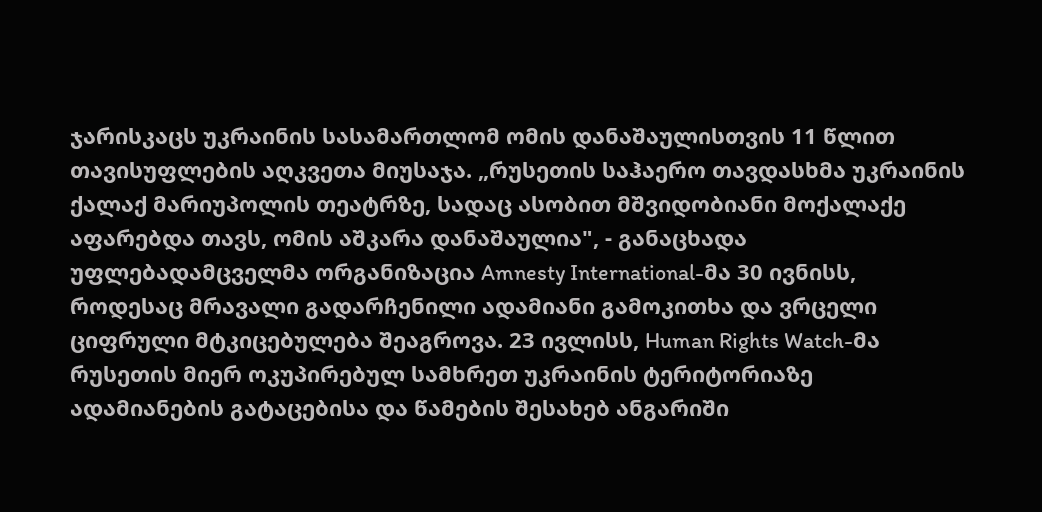ჯარისკაცს უკრაინის სასამართლომ ომის დანაშაულისთვის 11 წლით თავისუფლების აღკვეთა მიუსაჯა. „რუსეთის საჰაერო თავდასხმა უკრაინის ქალაქ მარიუპოლის თეატრზე, სადაც ასობით მშვიდობიანი მოქალაქე აფარებდა თავს, ომის აშკარა დანაშაულია", - განაცხადა უფლებადამცველმა ორგანიზაცია Amnesty International-მა 30 ივნისს, როდესაც მრავალი გადარჩენილი ადამიანი გამოკითხა და ვრცელი ციფრული მტკიცებულება შეაგროვა. 23 ივლისს, Human Rights Watch-მა რუსეთის მიერ ოკუპირებულ სამხრეთ უკრაინის ტერიტორიაზე ადამიანების გატაცებისა და წამების შესახებ ანგარიში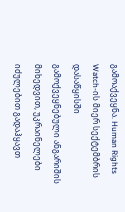გამოაქვეყნა. Human Rights Watch-ის მიერ სექტემბრის დასაწყისში გამოქვეყნებული ანგარიშის მიხედვით, უკრაინელები იძულებით გადაჰყავთ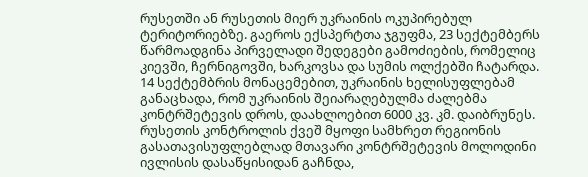რუსეთში ან რუსეთის მიერ უკრაინის ოკუპირებულ ტერიტორიებზე. გაეროს ექსპერტთა ჯგუფმა, 23 სექტემბერს წარმოადგინა პირველადი შედეგები გამოძიების, რომელიც კიევში, ჩერნიგოვში, ხარკოვსა და სუმის ოლქებში ჩატარდა. 14 სექტემბრის მონაცემებით, უკრაინის ხელისუფლებამ განაცხადა, რომ უკრაინის შეიარაღებულმა ძალებმა კონტრშეტევის დროს, დაახლოებით 6000 კვ. კმ. დაიბრუნეს. რუსეთის კონტროლის ქვეშ მყოფი სამხრეთ რეგიონის გასათავისუფლებლად მთავარი კონტრშეტევის მოლოდინი ივლისის დასაწყისიდან გაჩნდა,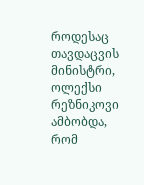როდესაც თავდაცვის მინისტრი, ოლექსი რეზნიკოვი ამბობდა, რომ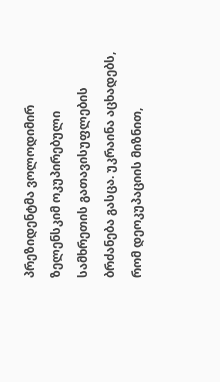პრეზიდენტმა ვოლოდიმირ ზელენსკიმ ოკუპირებული სამხრეთის გათავისუფლების ბრძანება გასცა. უკრაინა აცხადებს, რომ დეოკუპაციის მიზნით,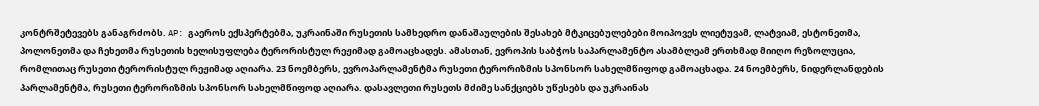კონტრშეტევებს განაგრძობს. AP: გაეროს ექსპერტებმა, უკრაინაში რუსეთის სამხედრო დანაშაულების შესახებ მტკიცებულებები მოიპოვეს ლიეტუვამ, ლატვიამ, ესტონეთმა, პოლონეთმა და ჩეხეთმა რუსეთის ხელისუფლება ტერორისტულ რეჟიმად გამოაცხადეს. ამასთან, ევროპის საბჭოს საპარლამენტო ასამბლეამ ერთხმად მიიღო რეზოლუცია, რომლითაც რუსეთი ტერორისტულ რეჟიმად აღიარა. 23 ნოემბერს, ევროპარლამენტმა რუსეთი ტერორიზმის სპონსორ სახელმწიფოდ გამოაცხადა. 24 ნოემბერს, ნიდერლანდების პარლამენტმა, რუსეთი ტერორიზმის სპონსორ სახელმწიფოდ აღიარა. დასავლეთი რუსეთს მძიმე სანქციებს უწესებს და უკრაინას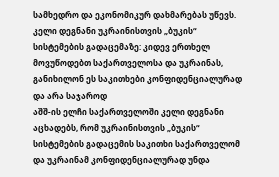სამხედრო და ეკონომიკურ დახმარებას უწევს.
კელი დეგნანი უკრაინისთვის „ბუკის“ სისტემების გადაცემაზე: კიდევ ერთხელ მოვუწოდებთ საქართველოსა და უკრაინას, განიხილონ ეს საკითხები კონფიდენციალურად და არა საჯაროდ
აშშ-ის ელჩი საქართველოში კელი დეგნანი აცხადებს, რომ უკრაინისთვის „ბუკის“ სისტემების გადაცემის საკითხი საქართველომ და უკრაინამ კონფიდენციალურად უნდა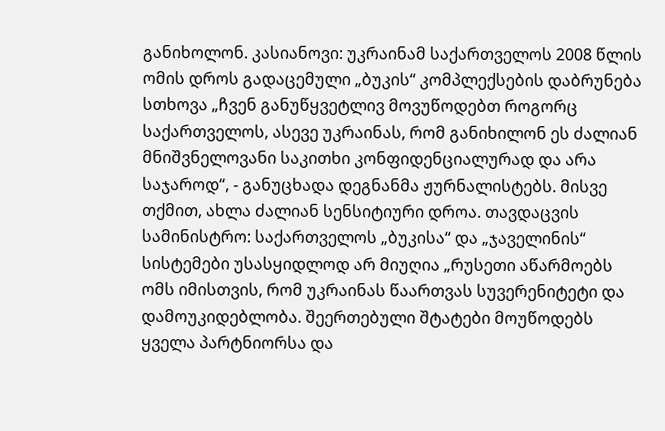განიხოლონ. კასიანოვი: უკრაინამ საქართველოს 2008 წლის ომის დროს გადაცემული „ბუკის“ კომპლექსების დაბრუნება სთხოვა „ჩვენ განუწყვეტლივ მოვუწოდებთ როგორც საქართველოს, ასევე უკრაინას, რომ განიხილონ ეს ძალიან მნიშვნელოვანი საკითხი კონფიდენციალურად და არა საჯაროდ“, - განუცხადა დეგნანმა ჟურნალისტებს. მისვე თქმით, ახლა ძალიან სენსიტიური დროა. თავდაცვის სამინისტრო: საქართველოს „ბუკისა“ და „ჯაველინის“ სისტემები უსასყიდლოდ არ მიუღია „რუსეთი აწარმოებს ომს იმისთვის, რომ უკრაინას წაართვას სუვერენიტეტი და დამოუკიდებლობა. შეერთებული შტატები მოუწოდებს ყველა პარტნიორსა და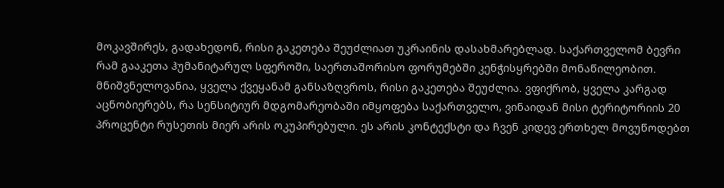მოკავშირეს, გადახედონ, რისი გაკეთება შეუძლიათ უკრაინის დასახმარებლად. საქართველომ ბევრი რამ გააკეთა ჰუმანიტარულ სფეროში, საერთაშორისო ფორუმებში კენჭისყრებში მონაწილეობით. მნიშვნელოვანია, ყველა ქვეყანამ განსაზღვროს, რისი გაკეთება შეუძლია. ვფიქრობ, ყველა კარგად აცნობიერებს, რა სენსიტიურ მდგომარეობაში იმყოფება საქართველო, ვინაიდან მისი ტერიტორიის 20 პროცენტი რუსეთის მიერ არის ოკუპირებული. ეს არის კონტექსტი და ჩვენ კიდევ ერთხელ მოვუწოდებთ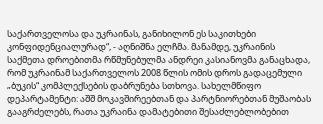საქართველოსა და უკრაინას, განიხილონ ეს საკითხები კონფიდენციალურად“, - აღნიშნა ელჩმა. მანამდე, უკრაინის საქმეთა დროებითმა რწმუნებულმა ანდრეი კასიანოვმა განაცხადა, რომ უკრაინამ საქართველოს 2008 წლის ომის დროს გადაცემული „ბუკის“ კომპლექსების დაბრუნება სთხოვა. სახელმწიფო დეპარტამენტი: აშშ მოკავშირეებთან და პარტნიორებთან მუშაობას გააგრძელებს, რათა უკრაინა დამატებითი შესაძლებლობებით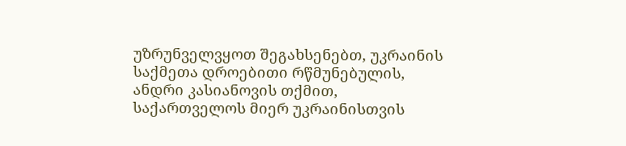უზრუნველვყოთ შეგახსენებთ, უკრაინის საქმეთა დროებითი რწმუნებულის, ანდრი კასიანოვის თქმით, საქართველოს მიერ უკრაინისთვის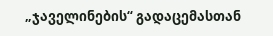„ჯაველინების“ გადაცემასთან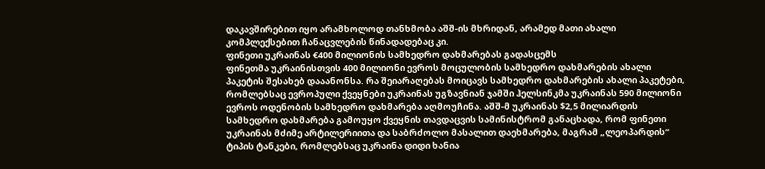დაკავშირებით იყო არამხოლოდ თანხმობა აშშ-ის მხრიდან, არამედ მათი ახალი კომპლექსებით ჩანაცვლების წინადადებაც კი.
ფინეთი უკრაინას €400 მილიონის სამხედრო დახმარებას გადასცემს
ფინეთმა უკრაინისთვის 400 მილიონი ევროს მოცულობის სამხედრო დახმარების ახალი პაკეტის შესახებ დააანონსა. რა შეიარაღებას მოიცავს სამხედრო დახმარების ახალი პაკეტები, რომლებსაც ევროპული ქვეყნები უკრაინას უგზავნიან ჯამში ჰელსინკმა უკრაინას 590 მილიონი ევროს ოდენობის სამხედრო დახმარება აღმოუჩინა. აშშ-მ უკრაინას $2,5 მილიარდის სამხედრო დახმარება გამოუყო ქვეყნის თავდაცვის სამინისტრომ განაცხადა, რომ ფინეთი უკრაინას მძიმე არტილერიითა და საბრძოლო მასალით დაეხმარება, მაგრამ „ლეოპარდის“ ტიპის ტანკები, რომლებსაც უკრაინა დიდი ხანია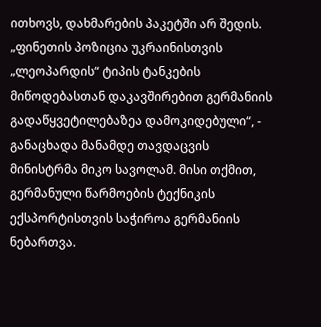ითხოვს, დახმარების პაკეტში არ შედის. „ფინეთის პოზიცია უკრაინისთვის „ლეოპარდის“ ტიპის ტანკების მიწოდებასთან დაკავშირებით გერმანიის გადაწყვეტილებაზეა დამოკიდებული“, - განაცხადა მანამდე თავდაცვის მინისტრმა მიკო სავოლამ. მისი თქმით, გერმანული წარმოების ტექნიკის ექსპორტისთვის საჭიროა გერმანიის ნებართვა.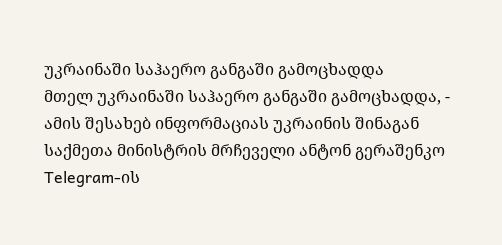უკრაინაში საჰაერო განგაში გამოცხადდა
მთელ უკრაინაში საჰაერო განგაში გამოცხადდა, - ამის შესახებ ინფორმაციას უკრაინის შინაგან საქმეთა მინისტრის მრჩეველი ანტონ გერაშენკო Telegram-ის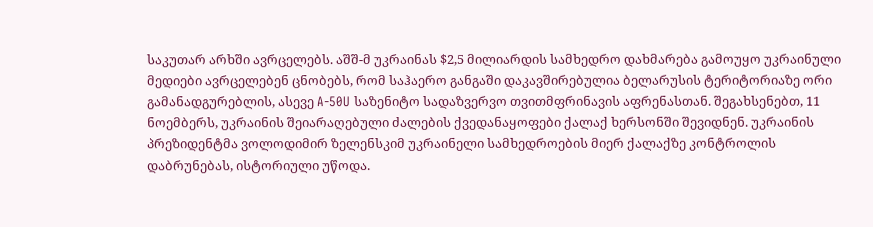საკუთარ არხში ავრცელებს. აშშ-მ უკრაინას $2,5 მილიარდის სამხედრო დახმარება გამოუყო უკრაინული მედიები ავრცელებენ ცნობებს, რომ საჰაერო განგაში დაკავშირებულია ბელარუსის ტერიტორიაზე ორი გამანადგურებლის, ასევე A-50U საზენიტო სადაზვერვო თვითმფრინავის აფრენასთან. შეგახსენებთ, 11 ნოემბერს, უკრაინის შეიარაღებული ძალების ქვედანაყოფები ქალაქ ხერსონში შევიდნენ. უკრაინის პრეზიდენტმა ვოლოდიმირ ზელენსკიმ უკრაინელი სამხედროების მიერ ქალაქზე კონტროლის დაბრუნებას, ისტორიული უწოდა.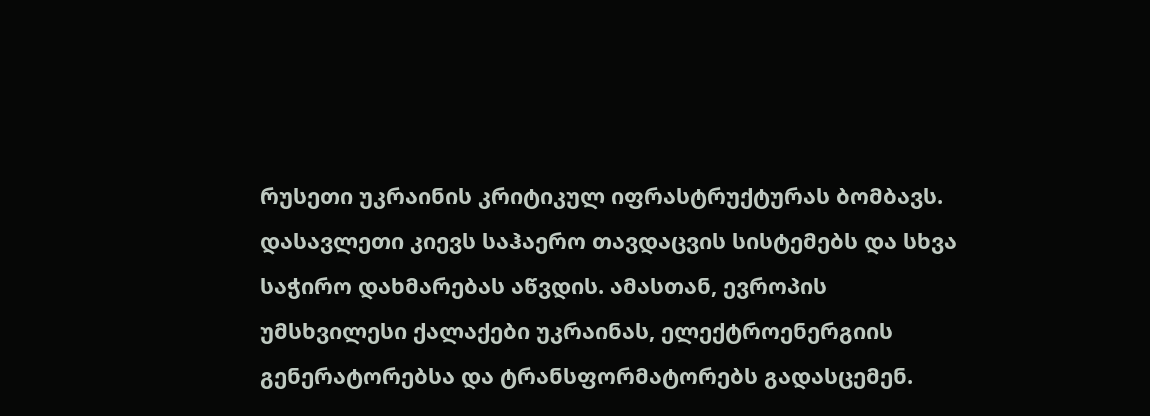რუსეთი უკრაინის კრიტიკულ იფრასტრუქტურას ბომბავს. დასავლეთი კიევს საჰაერო თავდაცვის სისტემებს და სხვა საჭირო დახმარებას აწვდის. ამასთან, ევროპის უმსხვილესი ქალაქები უკრაინას, ელექტროენერგიის გენერატორებსა და ტრანსფორმატორებს გადასცემენ.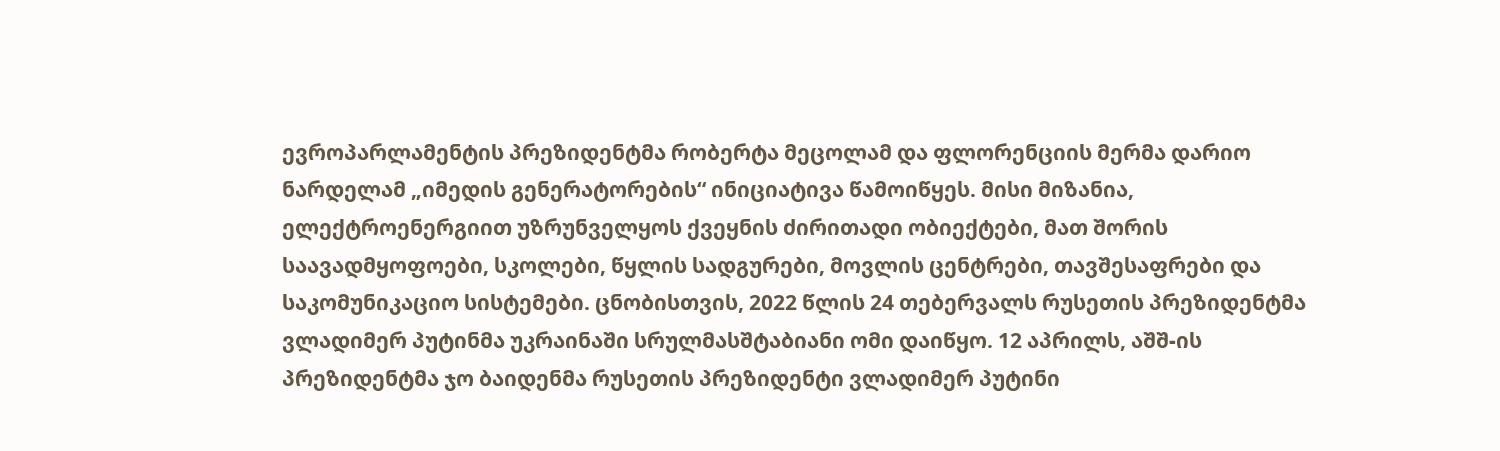ევროპარლამენტის პრეზიდენტმა რობერტა მეცოლამ და ფლორენციის მერმა დარიო ნარდელამ „იმედის გენერატორების“ ინიციატივა წამოიწყეს. მისი მიზანია, ელექტროენერგიით უზრუნველყოს ქვეყნის ძირითადი ობიექტები, მათ შორის საავადმყოფოები, სკოლები, წყლის სადგურები, მოვლის ცენტრები, თავშესაფრები და საკომუნიკაციო სისტემები. ცნობისთვის, 2022 წლის 24 თებერვალს რუსეთის პრეზიდენტმა ვლადიმერ პუტინმა უკრაინაში სრულმასშტაბიანი ომი დაიწყო. 12 აპრილს, აშშ-ის პრეზიდენტმა ჯო ბაიდენმა რუსეთის პრეზიდენტი ვლადიმერ პუტინი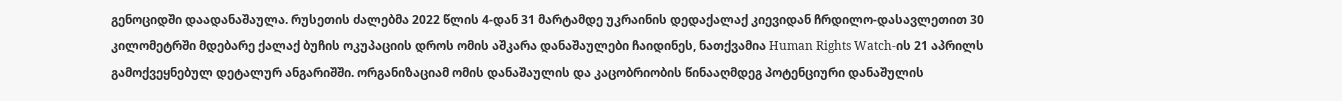გენოციდში დაადანაშაულა. რუსეთის ძალებმა 2022 წლის 4-დან 31 მარტამდე უკრაინის დედაქალაქ კიევიდან ჩრდილო-დასავლეთით 30 კილომეტრში მდებარე ქალაქ ბუჩის ოკუპაციის დროს ომის აშკარა დანაშაულები ჩაიდინეს, ნათქვამია Human Rights Watch-ის 21 აპრილს გამოქვეყნებულ დეტალურ ანგარიშში. ორგანიზაციამ ომის დანაშაულის და კაცობრიობის წინააღმდეგ პოტენციური დანაშულის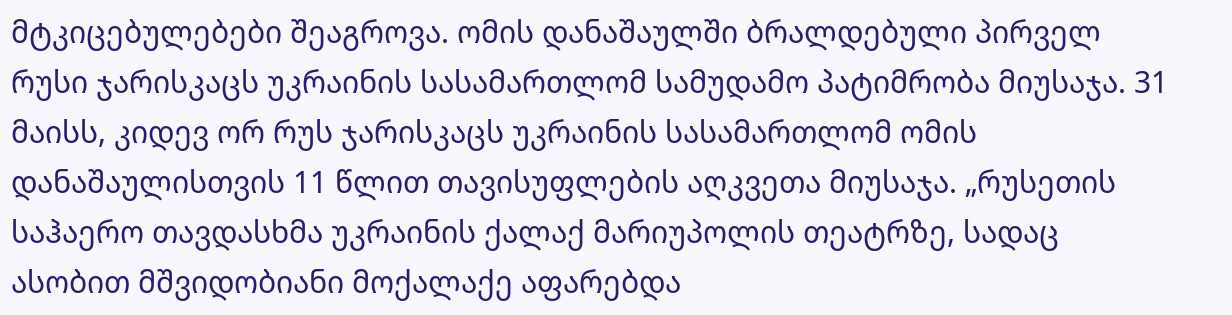მტკიცებულებები შეაგროვა. ომის დანაშაულში ბრალდებული პირველ რუსი ჯარისკაცს უკრაინის სასამართლომ სამუდამო პატიმრობა მიუსაჯა. 31 მაისს, კიდევ ორ რუს ჯარისკაცს უკრაინის სასამართლომ ომის დანაშაულისთვის 11 წლით თავისუფლების აღკვეთა მიუსაჯა. „რუსეთის საჰაერო თავდასხმა უკრაინის ქალაქ მარიუპოლის თეატრზე, სადაც ასობით მშვიდობიანი მოქალაქე აფარებდა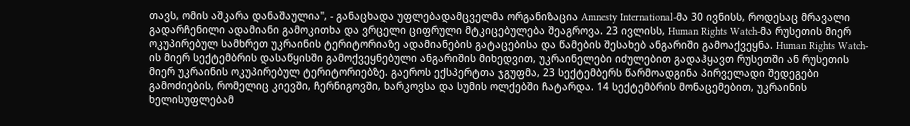თავს, ომის აშკარა დანაშაულია", - განაცხადა უფლებადამცველმა ორგანიზაცია Amnesty International-მა 30 ივნისს, როდესაც მრავალი გადარჩენილი ადამიანი გამოკითხა და ვრცელი ციფრული მტკიცებულება შეაგროვა. 23 ივლისს, Human Rights Watch-მა რუსეთის მიერ ოკუპირებულ სამხრეთ უკრაინის ტერიტორიაზე ადამიანების გატაცებისა და წამების შესახებ ანგარიში გამოაქვეყნა. Human Rights Watch-ის მიერ სექტემბრის დასაწყისში გამოქვეყნებული ანგარიშის მიხედვით, უკრაინელები იძულებით გადაჰყავთ რუსეთში ან რუსეთის მიერ უკრაინის ოკუპირებულ ტერიტორიებზე. გაეროს ექსპერტთა ჯგუფმა, 23 სექტემბერს წარმოადგინა პირველადი შედეგები გამოძიების, რომელიც კიევში, ჩერნიგოვში, ხარკოვსა და სუმის ოლქებში ჩატარდა. 14 სექტემბრის მონაცემებით, უკრაინის ხელისუფლებამ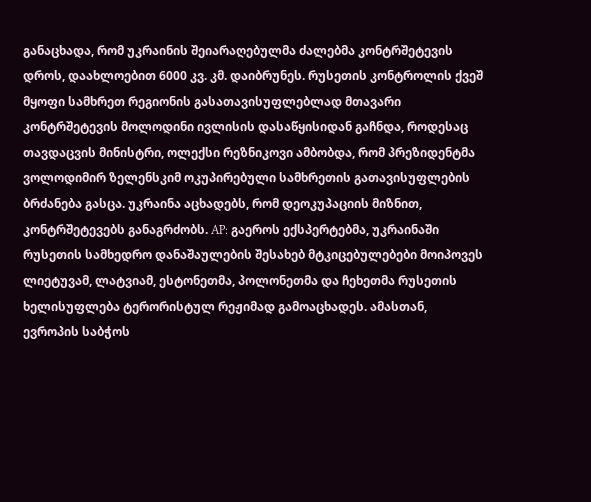განაცხადა, რომ უკრაინის შეიარაღებულმა ძალებმა კონტრშეტევის დროს, დაახლოებით 6000 კვ. კმ. დაიბრუნეს. რუსეთის კონტროლის ქვეშ მყოფი სამხრეთ რეგიონის გასათავისუფლებლად მთავარი კონტრშეტევის მოლოდინი ივლისის დასაწყისიდან გაჩნდა, როდესაც თავდაცვის მინისტრი, ოლექსი რეზნიკოვი ამბობდა, რომ პრეზიდენტმა ვოლოდიმირ ზელენსკიმ ოკუპირებული სამხრეთის გათავისუფლების ბრძანება გასცა. უკრაინა აცხადებს, რომ დეოკუპაციის მიზნით, კონტრშეტევებს განაგრძობს. AP: გაეროს ექსპერტებმა, უკრაინაში რუსეთის სამხედრო დანაშაულების შესახებ მტკიცებულებები მოიპოვეს ლიეტუვამ, ლატვიამ, ესტონეთმა, პოლონეთმა და ჩეხეთმა რუსეთის ხელისუფლება ტერორისტულ რეჟიმად გამოაცხადეს. ამასთან, ევროპის საბჭოს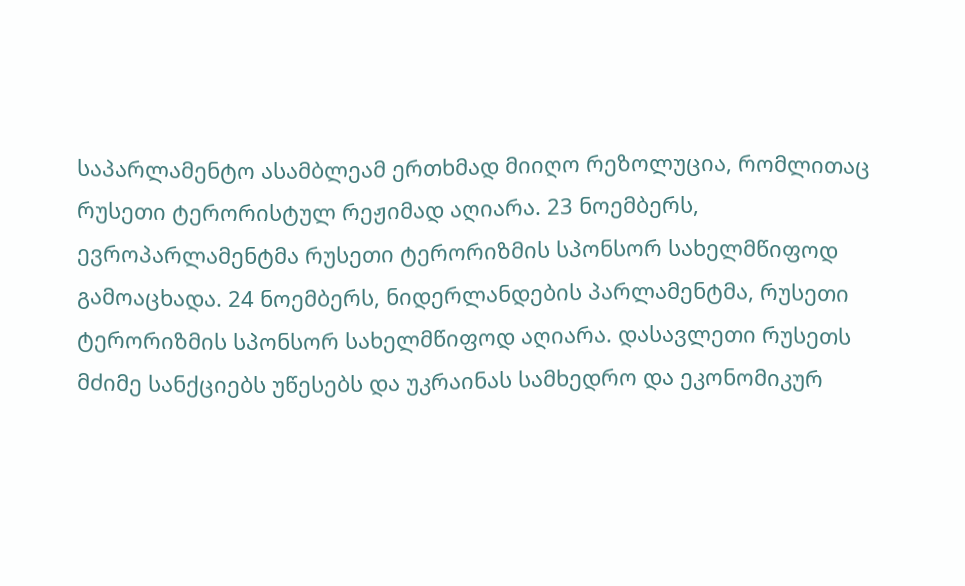საპარლამენტო ასამბლეამ ერთხმად მიიღო რეზოლუცია, რომლითაც რუსეთი ტერორისტულ რეჟიმად აღიარა. 23 ნოემბერს, ევროპარლამენტმა რუსეთი ტერორიზმის სპონსორ სახელმწიფოდ გამოაცხადა. 24 ნოემბერს, ნიდერლანდების პარლამენტმა, რუსეთი ტერორიზმის სპონსორ სახელმწიფოდ აღიარა. დასავლეთი რუსეთს მძიმე სანქციებს უწესებს და უკრაინას სამხედრო და ეკონომიკურ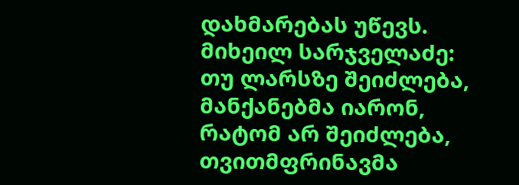დახმარებას უწევს.
მიხეილ სარჯველაძე: თუ ლარსზე შეიძლება, მანქანებმა იარონ, რატომ არ შეიძლება, თვითმფრინავმა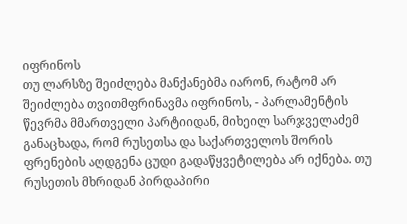იფრინოს
თუ ლარსზე შეიძლება მანქანებმა იარონ, რატომ არ შეიძლება თვითმფრინავმა იფრინოს, - პარლამენტის წევრმა მმართველი პარტიიდან, მიხეილ სარჯველაძემ განაცხადა, რომ რუსეთსა და საქართველოს შორის ფრენების აღდგენა ცუდი გადაწყვეტილება არ იქნება. თუ რუსეთის მხრიდან პირდაპირი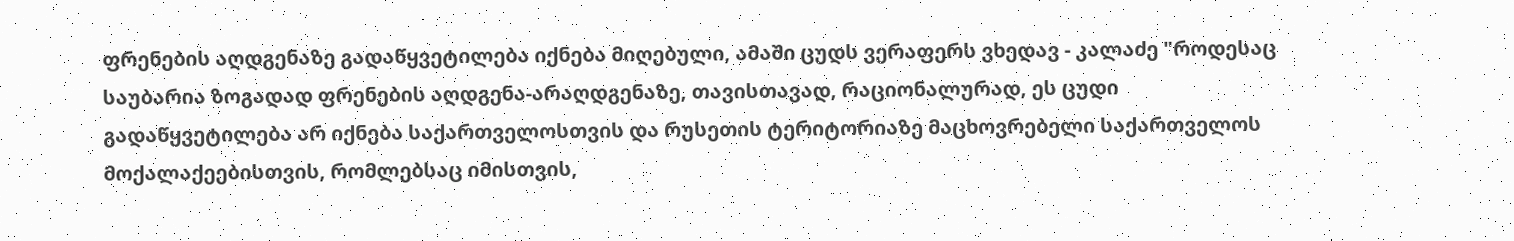ფრენების აღდგენაზე გადაწყვეტილება იქნება მიღებული, ამაში ცუდს ვერაფერს ვხედავ - კალაძე "როდესაც საუბარია ზოგადად ფრენების აღდგენა-არაღდგენაზე, თავისთავად, რაციონალურად, ეს ცუდი გადაწყვეტილება არ იქნება საქართველოსთვის და რუსეთის ტერიტორიაზე მაცხოვრებელი საქართველოს მოქალაქეებისთვის, რომლებსაც იმისთვის,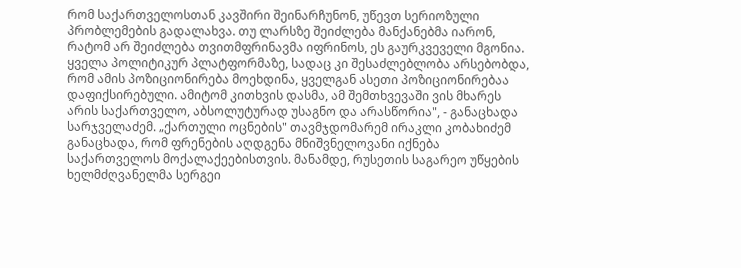რომ საქართველოსთან კავშირი შეინარჩუნონ, უწევთ სერიოზული პრობლემების გადალახვა. თუ ლარსზე შეიძლება მანქანებმა იარონ, რატომ არ შეიძლება თვითმფრინავმა იფრინოს, ეს გაურკვეველი მგონია. ყველა პოლიტიკურ პლატფორმაზე, სადაც კი შესაძლებლობა არსებობდა, რომ ამის პოზიციონირება მოეხდინა, ყველგან ასეთი პოზიციონირებაა დაფიქსირებული. ამიტომ კითხვის დასმა, ამ შემთხვევაში ვის მხარეს არის საქართველო, აბსოლუტურად უსაგნო და არასწორია", - განაცხადა სარჯველაძემ. „ქართული ოცნების" თავმჯდომარემ ირაკლი კობახიძემ განაცხადა, რომ ფრენების აღდგენა მნიშვნელოვანი იქნება საქართველოს მოქალაქეებისთვის. მანამდე, რუსეთის საგარეო უწყების ხელმძღვანელმა სერგეი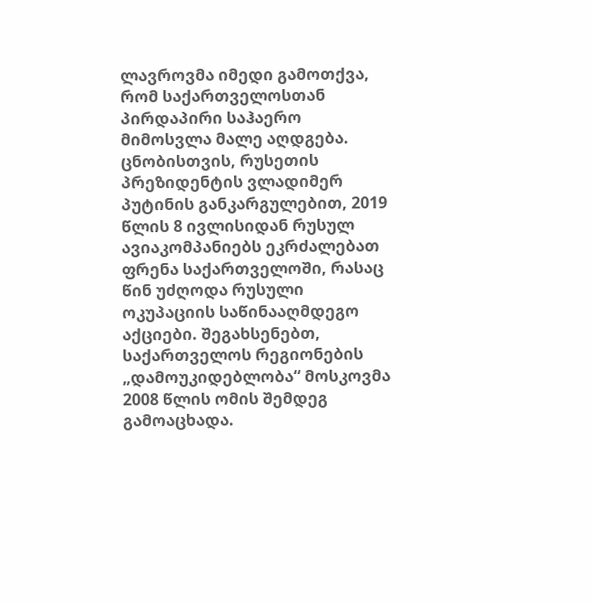ლავროვმა იმედი გამოთქვა, რომ საქართველოსთან პირდაპირი საჰაერო მიმოსვლა მალე აღდგება. ცნობისთვის, რუსეთის პრეზიდენტის ვლადიმერ პუტინის განკარგულებით, 2019 წლის 8 ივლისიდან რუსულ ავიაკომპანიებს ეკრძალებათ ფრენა საქართველოში, რასაც წინ უძღოდა რუსული ოკუპაციის საწინააღმდეგო აქციები. შეგახსენებთ, საქართველოს რეგიონების „დამოუკიდებლობა“ მოსკოვმა 2008 წლის ომის შემდეგ გამოაცხადა.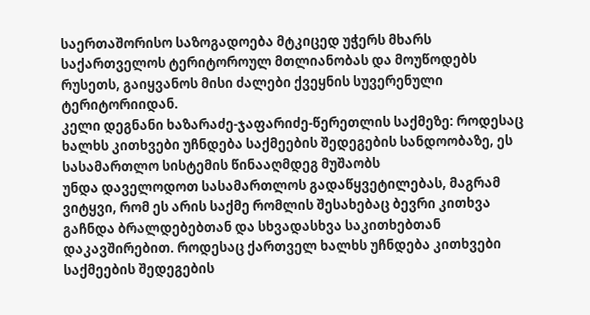საერთაშორისო საზოგადოება მტკიცედ უჭერს მხარს საქართველოს ტერიტოროულ მთლიანობას და მოუწოდებს რუსეთს, გაიყვანოს მისი ძალები ქვეყნის სუვერენული ტერიტორიიდან.
კელი დეგნანი ხაზარაძე-ჯაფარიძე-წერეთლის საქმეზე: როდესაც ხალხს კითხვები უჩნდება საქმეების შედეგების სანდოობაზე, ეს სასამართლო სისტემის წინააღმდეგ მუშაობს
უნდა დაველოდოთ სასამართლოს გადაწყვეტილებას, მაგრამ ვიტყვი, რომ ეს არის საქმე რომლის შესახებაც ბევრი კითხვა გაჩნდა ბრალდებებთან და სხვადასხვა საკითხებთან დაკავშირებით. როდესაც ქართველ ხალხს უჩნდება კითხვები საქმეების შედეგების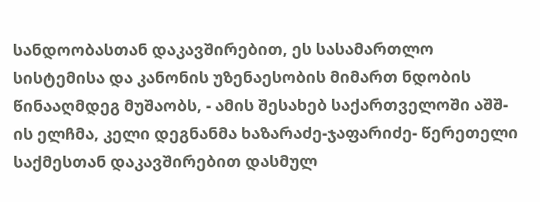სანდოობასთან დაკავშირებით, ეს სასამართლო სისტემისა და კანონის უზენაესობის მიმართ ნდობის წინააღმდეგ მუშაობს, - ამის შესახებ საქართველოში აშშ-ის ელჩმა, კელი დეგნანმა ხაზარაძე-ჯაფარიძე- წერეთელი საქმესთან დაკავშირებით დასმულ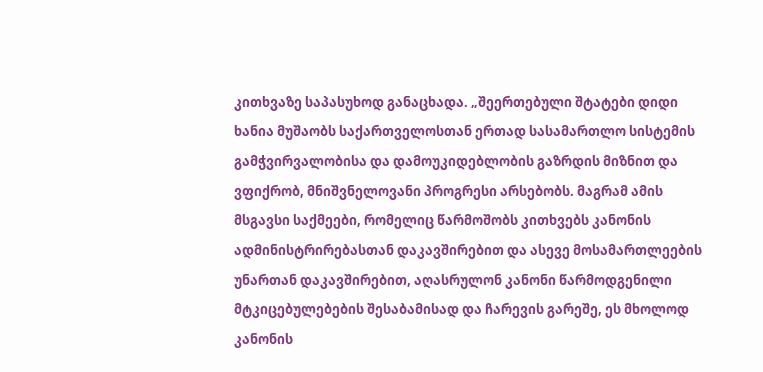კითხვაზე საპასუხოდ განაცხადა. „შეერთებული შტატები დიდი ხანია მუშაობს საქართველოსთან ერთად სასამართლო სისტემის გამჭვირვალობისა და დამოუკიდებლობის გაზრდის მიზნით და ვფიქრობ, მნიშვნელოვანი პროგრესი არსებობს. მაგრამ ამის მსგავსი საქმეები, რომელიც წარმოშობს კითხვებს კანონის ადმინისტრირებასთან დაკავშირებით და ასევე მოსამართლეების უნართან დაკავშირებით, აღასრულონ კანონი წარმოდგენილი მტკიცებულებების შესაბამისად და ჩარევის გარეშე, ეს მხოლოდ კანონის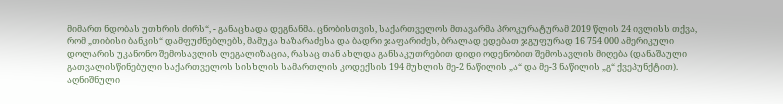მიმართ ნდობას უთხრის ძირს“, - განაცხადა დეგნანმა. ცნობისთვის, საქართველოს მთავარმა პროკურატურამ 2019 წლის 24 ივლისს თქვა, რომ „თიბისი ბანკის“ დამფუძნებლებს, მამუკა ხაზარაძესა და ბადრი ჯაფარიძეს, ბრალად ედებათ ჯგუფურად 16 754 000 ამერიკული დოლარის უკანონო შემოსავლის ლეგალიზაცია, რასაც თან ახლდა განსაკუთრებით დიდი ოდენობით შემოსავლის მიღება (დანაშაული გათვალისწინებული საქართველოს სისხლის სამართლის კოდექსის 194 მუხლის მე-2 ნაწილის „ა“ და მე-3 ნაწილის „გ“ ქვეპუნქტით). აღნიშნული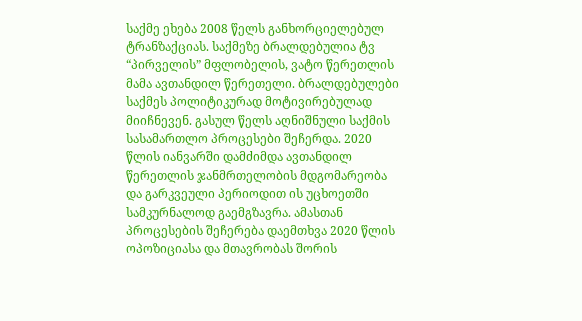საქმე ეხება 2008 წელს განხორციელებულ ტრანზაქციას. საქმეზე ბრალდებულია ტვ “პირველის” მფლობელის, ვატო წერეთლის მამა ავთანდილ წერეთელი. ბრალდებულები საქმეს პოლიტიკურად მოტივირებულად მიიჩნევენ. გასულ წელს აღნიშნული საქმის სასამართლო პროცესები შეჩერდა. 2020 წლის იანვარში დამძიმდა ავთანდილ წერეთლის ჯანმრთელობის მდგომარეობა და გარკვეული პერიოდით ის უცხოეთში სამკურნალოდ გაემგზავრა. ამასთან პროცესების შეჩერება დაემთხვა 2020 წლის ოპოზიციასა და მთავრობას შორის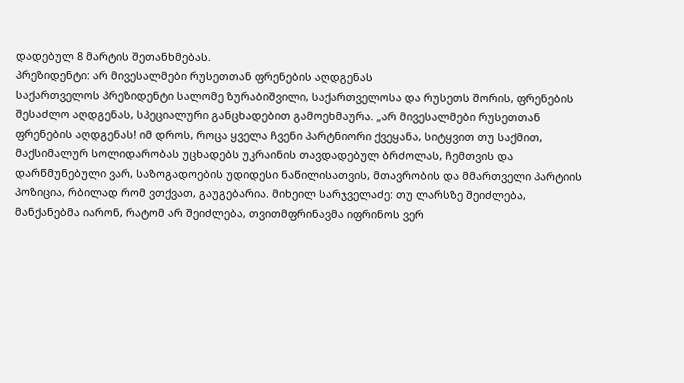დადებულ 8 მარტის შეთანხმებას.
პრეზიდენტი: არ მივესალმები რუსეთთან ფრენების აღდგენას
საქართველოს პრეზიდენტი სალომე ზურაბიშვილი, საქართველოსა და რუსეთს შორის, ფრენების შესაძლო აღდგენას, სპეციალური განცხადებით გამოეხმაურა. „არ მივესალმები რუსეთთან ფრენების აღდგენას! იმ დროს, როცა ყველა ჩვენი პარტნიორი ქვეყანა, სიტყვით თუ საქმით, მაქსიმალურ სოლიდარობას უცხადებს უკრაინის თავდადებულ ბრძოლას, ჩემთვის და დარწმუნებული ვარ, საზოგადოების უდიდესი ნაწილისათვის, მთავრობის და მმართველი პარტიის პოზიცია, რბილად რომ ვთქვათ, გაუგებარია. მიხეილ სარჯველაძე: თუ ლარსზე შეიძლება, მანქანებმა იარონ, რატომ არ შეიძლება, თვითმფრინავმა იფრინოს ვერ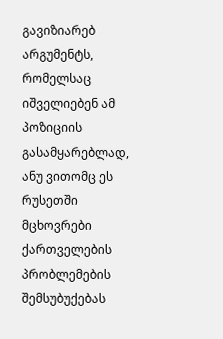გავიზიარებ არგუმენტს, რომელსაც იშველიებენ ამ პოზიციის გასამყარებლად, ანუ ვითომც ეს რუსეთში მცხოვრები ქართველების პრობლემების შემსუბუქებას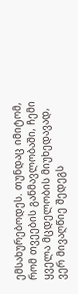ემსახურებოდეს. თუნდაც იმიტომ, რომ თვეების განმავლობაში, ჩემი ყველა მცდელობის მიუხედავად, ვერ მივაღწიე შედეგს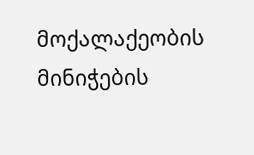მოქალაქეობის მინიჭების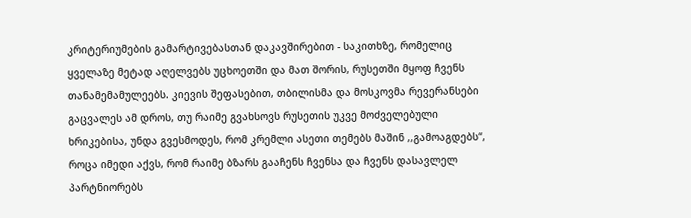კრიტერიუმების გამარტივებასთან დაკავშირებით - საკითხზე, რომელიც ყველაზე მეტად აღელვებს უცხოეთში და მათ შორის, რუსეთში მყოფ ჩვენს თანამემამულეებს. კიევის შეფასებით, თბილისმა და მოსკოვმა რევერანსები გაცვალეს ამ დროს, თუ რაიმე გვახსოვს რუსეთის უკვე მოძველებული ხრიკებისა, უნდა გვესმოდეს, რომ კრემლი ასეთი თემებს მაშინ ,,გამოაგდებს“, როცა იმედი აქვს, რომ რაიმე ბზარს გააჩენს ჩვენსა და ჩვენს დასავლელ პარტნიორებს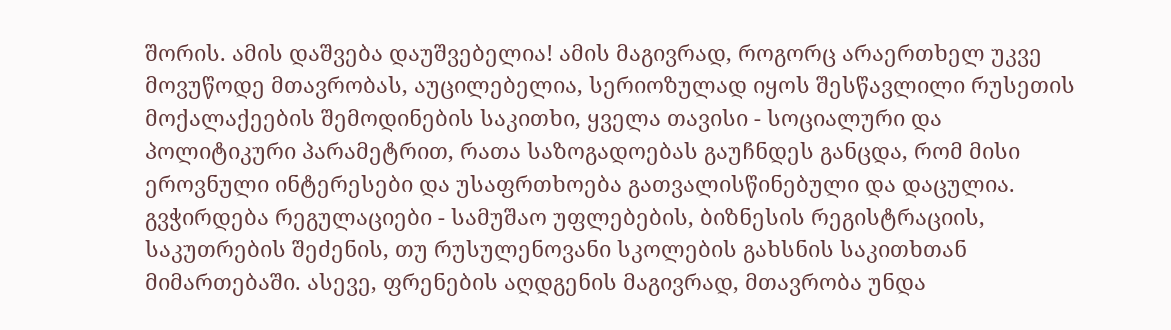შორის. ამის დაშვება დაუშვებელია! ამის მაგივრად, როგორც არაერთხელ უკვე მოვუწოდე მთავრობას, აუცილებელია, სერიოზულად იყოს შესწავლილი რუსეთის მოქალაქეების შემოდინების საკითხი, ყველა თავისი - სოციალური და პოლიტიკური პარამეტრით, რათა საზოგადოებას გაუჩნდეს განცდა, რომ მისი ეროვნული ინტერესები და უსაფრთხოება გათვალისწინებული და დაცულია. გვჭირდება რეგულაციები - სამუშაო უფლებების, ბიზნესის რეგისტრაციის, საკუთრების შეძენის, თუ რუსულენოვანი სკოლების გახსნის საკითხთან მიმართებაში. ასევე, ფრენების აღდგენის მაგივრად, მთავრობა უნდა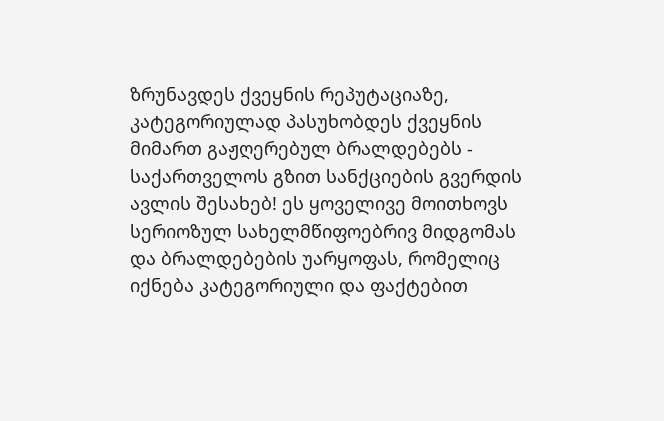ზრუნავდეს ქვეყნის რეპუტაციაზე, კატეგორიულად პასუხობდეს ქვეყნის მიმართ გაჟღერებულ ბრალდებებს - საქართველოს გზით სანქციების გვერდის ავლის შესახებ! ეს ყოველივე მოითხოვს სერიოზულ სახელმწიფოებრივ მიდგომას და ბრალდებების უარყოფას, რომელიც იქნება კატეგორიული და ფაქტებით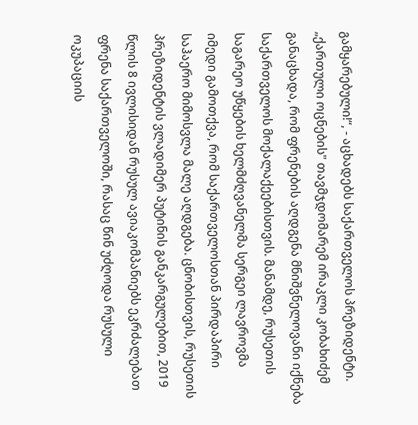გამყარებული!“, - აცხადებს საქართველოს პრეზიდენტი. „ქართული ოცნების" თავმჯდომარემ ირაკლი კობახიძემ განაცხადა, რომ ფრენების აღდგენა მნიშვნელოვანი იქნება საქართველოს მოქალაქეებისთვის. მანამდე, რუსეთის საგარეო უწყების ხელმძღვანელმა სერგეი ლავროვმა იმედი გამოთქვა, რომ საქართველოსთან პირდაპირი საჰაერო მიმოსვლა მალე აღდგება. ცნობისთვის, რუსეთის პრეზიდენტის ვლადიმერ პუტინის განკარგულებით, 2019 წლის 8 ივლისიდან რუსულ ავიაკომპანიებს ეკრძალებათ ფრენა საქართველოში, რასაც წინ უძღოდა რუსული ოკუპაციის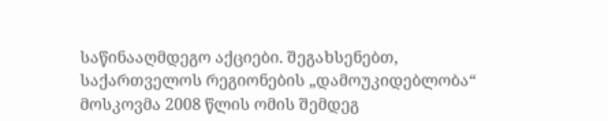საწინააღმდეგო აქციები. შეგახსენებთ, საქართველოს რეგიონების „დამოუკიდებლობა“ მოსკოვმა 2008 წლის ომის შემდეგ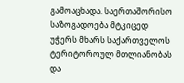გამოაცხადა. საერთაშორისო საზოგადოება მტკიცედ უჭერს მხარს საქართველოს ტერიტოროულ მთლიანობას და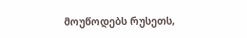მოუწოდებს რუსეთს,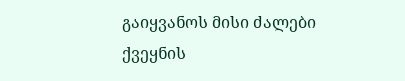გაიყვანოს მისი ძალები ქვეყნის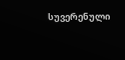სუვერენული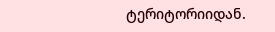ტერიტორიიდან.